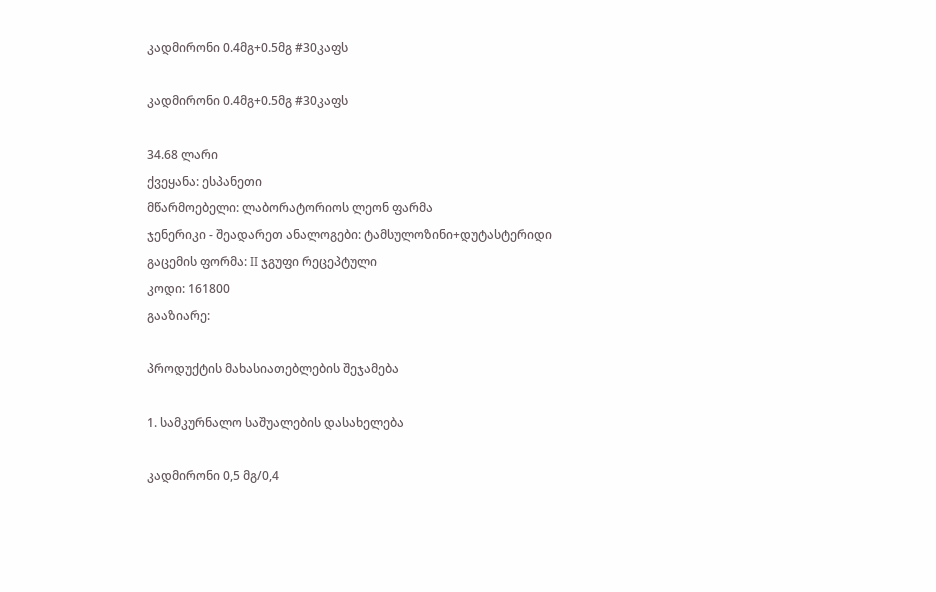კადმირონი 0.4მგ+0.5მგ #30კაფს

კადმირონი 0.4მგ+0.5მგ #30კაფს

34.68 ლარი
ქვეყანა: ესპანეთი
მწარმოებელი: ლაბორატორიოს ლეონ ფარმა
ჯენერიკი - შეადარეთ ანალოგები: ტამსულოზინი+დუტასტერიდი
გაცემის ფორმა: II ჯგუფი რეცეპტული
კოდი: 161800
გააზიარე:

პროდუქტის მახასიათებლების შეჯამება

1. სამკურნალო საშუალების დასახელება

კადმირონი 0,5 მგ/0,4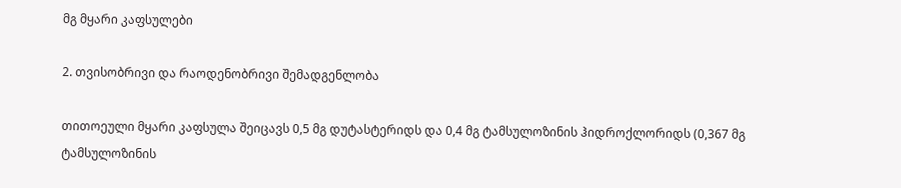მგ მყარი კაფსულები

2. თვისობრივი და რაოდენობრივი შემადგენლობა

თითოეული მყარი კაფსულა შეიცავს 0,5 მგ დუტასტერიდს და 0,4 მგ ტამსულოზინის ჰიდროქლორიდს (0,367 მგ ტამსულოზინის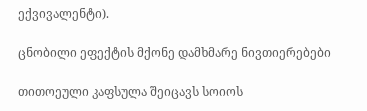ექვივალენტი).

ცნობილი ეფექტის მქონე დამხმარე ნივთიერებები

თითოეული კაფსულა შეიცავს სოიოს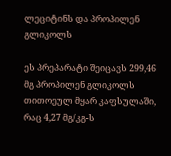ლეციტინს და პროპილენ გლიკოლს

ეს პრეპარატი შეიცავს 299,46 მგ პროპილენ გლიკოლს თითოეულ მყარ კაფსულაში, რაც 4,27 მგ/კგ-ს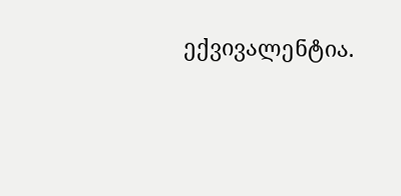ექვივალენტია.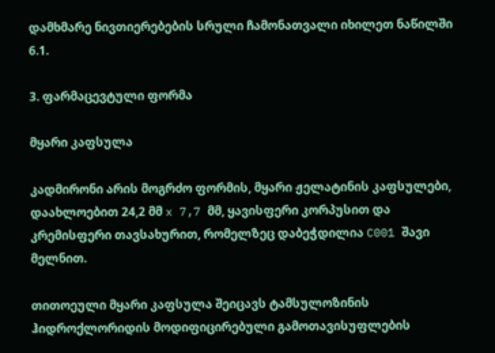დამხმარე ნივთიერებების სრული ჩამონათვალი იხილეთ ნაწილში 6.1.

3. ფარმაცევტული ფორმა

მყარი კაფსულა

კადმირონი არის მოგრძო ფორმის, მყარი ჟელატინის კაფსულები, დაახლოებით 24,2 მმ x 7,7 მმ, ყავისფერი კორპუსით და კრემისფერი თავსახურით, რომელზეც დაბეჭდილია C001 შავი მელნით.

თითოეული მყარი კაფსულა შეიცავს ტამსულოზინის ჰიდროქლორიდის მოდიფიცირებული გამოთავისუფლების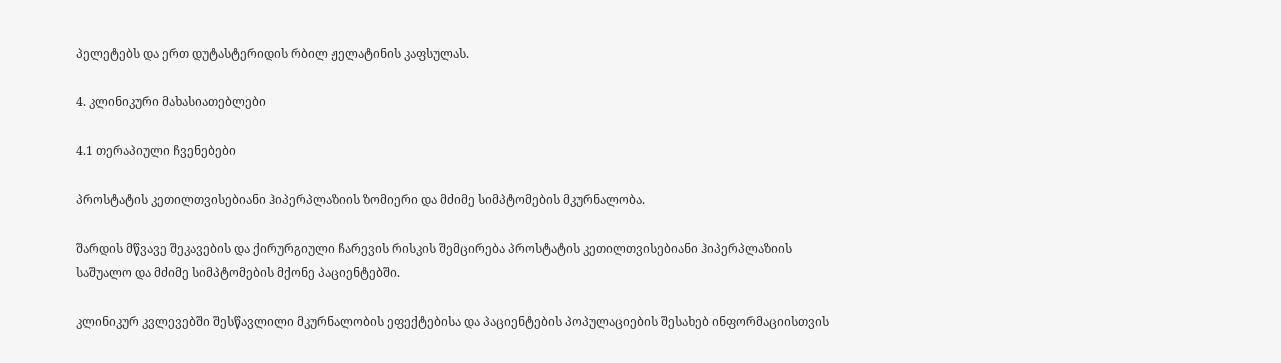პელეტებს და ერთ დუტასტერიდის რბილ ჟელატინის კაფსულას.

4. კლინიკური მახასიათებლები

4.1 თერაპიული ჩვენებები

პროსტატის კეთილთვისებიანი ჰიპერპლაზიის ზომიერი და მძიმე სიმპტომების მკურნალობა.

შარდის მწვავე შეკავების და ქირურგიული ჩარევის რისკის შემცირება პროსტატის კეთილთვისებიანი ჰიპერპლაზიის საშუალო და მძიმე სიმპტომების მქონე პაციენტებში.

კლინიკურ კვლევებში შესწავლილი მკურნალობის ეფექტებისა და პაციენტების პოპულაციების შესახებ ინფორმაციისთვის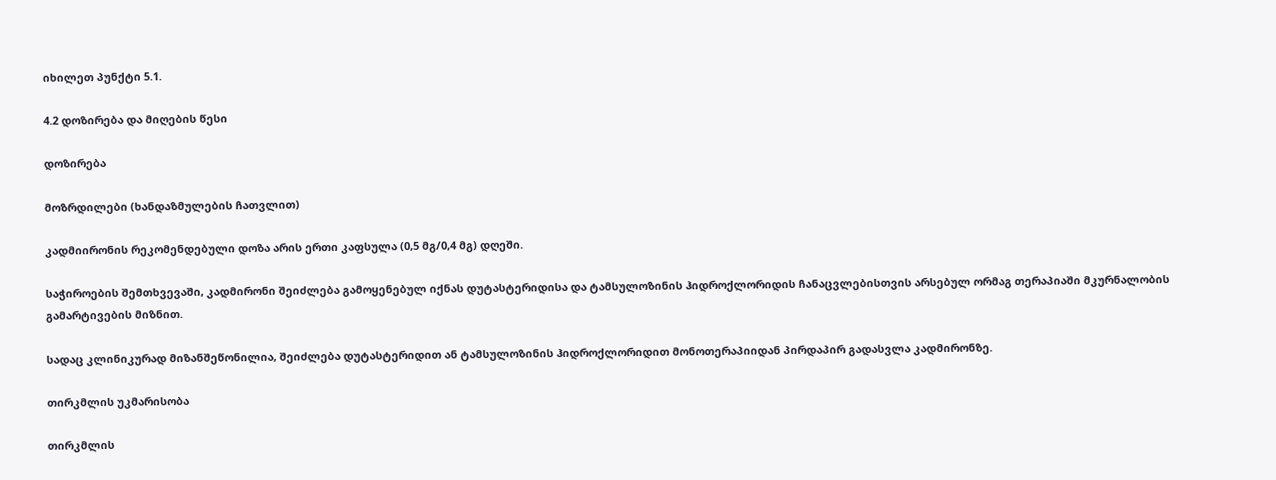იხილეთ პუნქტი 5.1.

4.2 დოზირება და მიღების წესი

დოზირება

მოზრდილები (ხანდაზმულების ჩათვლით)

კადმიირონის რეკომენდებული დოზა არის ერთი კაფსულა (0,5 მგ/0,4 მგ) დღეში.

საჭიროების შემთხვევაში, კადმირონი შეიძლება გამოყენებულ იქნას დუტასტერიდისა და ტამსულოზინის ჰიდროქლორიდის ჩანაცვლებისთვის არსებულ ორმაგ თერაპიაში მკურნალობის გამარტივების მიზნით.

სადაც კლინიკურად მიზანშეწონილია, შეიძლება დუტასტერიდით ან ტამსულოზინის ჰიდროქლორიდით მონოთერაპიიდან პირდაპირ გადასვლა კადმირონზე.

თირკმლის უკმარისობა

თირკმლის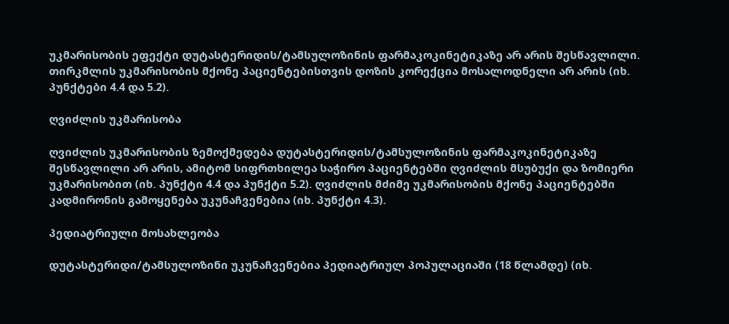უკმარისობის ეფექტი დუტასტერიდის/ტამსულოზინის ფარმაკოკინეტიკაზე არ არის შესწავლილი. თირკმლის უკმარისობის მქონე პაციენტებისთვის დოზის კორექცია მოსალოდნელი არ არის (იხ. პუნქტები 4.4 და 5.2).

ღვიძლის უკმარისობა

ღვიძლის უკმარისობის ზემოქმედება დუტასტერიდის/ტამსულოზინის ფარმაკოკინეტიკაზე შესწავლილი არ არის, ამიტომ სიფრთხილეა საჭირო პაციენტებში ღვიძლის მსუბუქი და ზომიერი უკმარისობით (იხ. პუნქტი 4.4 და პუნქტი 5.2). ღვიძლის მძიმე უკმარისობის მქონე პაციენტებში კადმირონის გამოყენება უკუნაჩვენებია (იხ. პუნქტი 4.3).

პედიატრიული მოსახლეობა

დუტასტერიდი/ტამსულოზინი უკუნაჩვენებია პედიატრიულ პოპულაციაში (18 წლამდე) (იხ.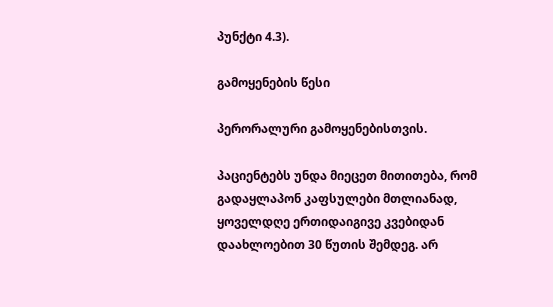პუნქტი 4.3).

გამოყენების წესი

პერორალური გამოყენებისთვის.

პაციენტებს უნდა მიეცეთ მითითება, რომ გადაყლაპონ კაფსულები მთლიანად, ყოველდღე ერთიდაიგივე კვებიდან დაახლოებით 30 წუთის შემდეგ. არ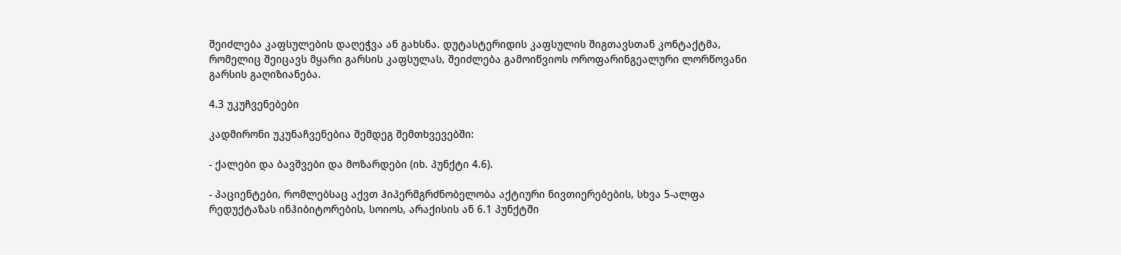შეიძლება კაფსულების დაღეჭვა ან გახსნა. დუტასტერიდის კაფსულის შიგთავსთან კონტაქტმა, რომელიც შეიცავს მყარი გარსის კაფსულას, შეიძლება გამოიწვიოს ოროფარინგეალური ლორწოვანი გარსის გაღიზიანება.

4.3 უკუჩვენებები

კადმირონი უკუნაჩვენებია შემდეგ შემთხვევებში:

- ქალები და ბავშვები და მოზარდები (იხ. პუნქტი 4.6).

- პაციენტები, რომლებსაც აქვთ ჰიპერმგრძნობელობა აქტიური ნივთიერებების, სხვა 5-ალფა რედუქტაზას ინჰიბიტორების, სოიოს, არაქისის ან 6.1 პუნქტში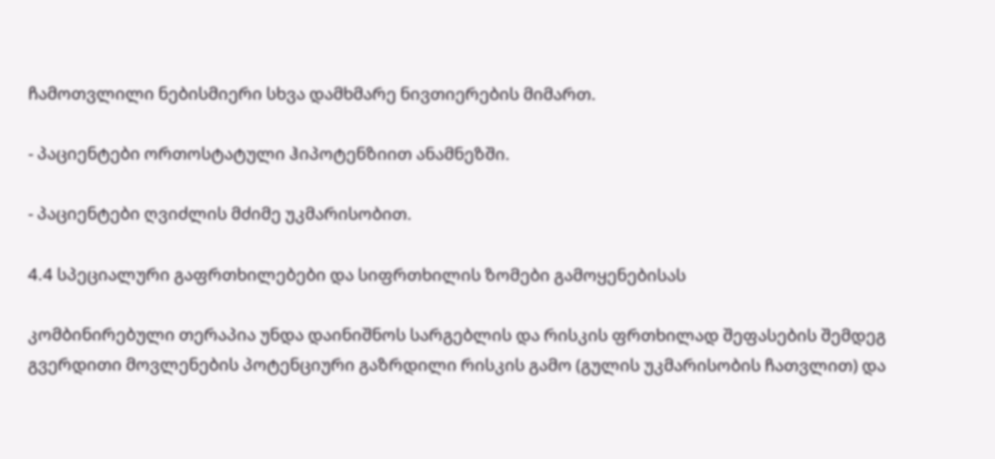ჩამოთვლილი ნებისმიერი სხვა დამხმარე ნივთიერების მიმართ.

- პაციენტები ორთოსტატული ჰიპოტენზიით ანამნეზში.

- პაციენტები ღვიძლის მძიმე უკმარისობით.

4.4 სპეციალური გაფრთხილებები და სიფრთხილის ზომები გამოყენებისას

კომბინირებული თერაპია უნდა დაინიშნოს სარგებლის და რისკის ფრთხილად შეფასების შემდეგ გვერდითი მოვლენების პოტენციური გაზრდილი რისკის გამო (გულის უკმარისობის ჩათვლით) და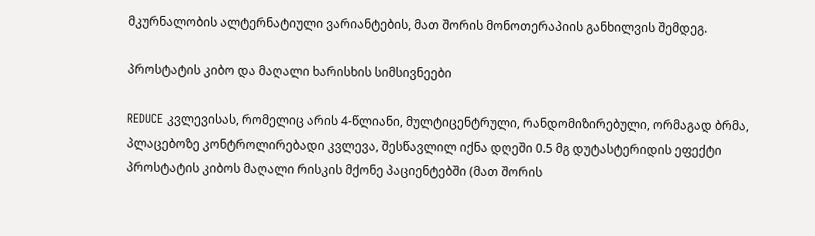მკურნალობის ალტერნატიული ვარიანტების, მათ შორის მონოთერაპიის განხილვის შემდეგ.

პროსტატის კიბო და მაღალი ხარისხის სიმსივნეები

REDUCE კვლევისას, რომელიც არის 4-წლიანი, მულტიცენტრული, რანდომიზირებული, ორმაგად ბრმა, პლაცებოზე კონტროლირებადი კვლევა, შესწავლილ იქნა დღეში 0.5 მგ დუტასტერიდის ეფექტი პროსტატის კიბოს მაღალი რისკის მქონე პაციენტებში (მათ შორის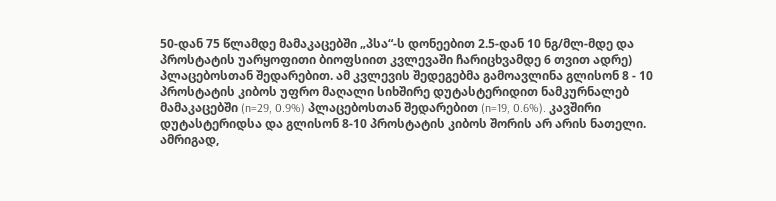50-დან 75 წლამდე მამაკაცებში „პსა“-ს დონეებით 2.5-დან 10 ნგ/მლ-მდე და პროსტატის უარყოფითი ბიოფსიით კვლევაში ჩარიცხვამდე 6 თვით ადრე) პლაცებოსთან შედარებით. ამ კვლევის შედეგებმა გამოავლინა გლისონ 8 - 10 პროსტატის კიბოს უფრო მაღალი სიხშირე დუტასტერიდით ნამკურნალებ მამაკაცებში (n=29, 0.9%) პლაცებოსთან შედარებით (n=19, 0.6%). კავშირი დუტასტერიდსა და გლისონ 8-10 პროსტატის კიბოს შორის არ არის ნათელი. ამრიგად,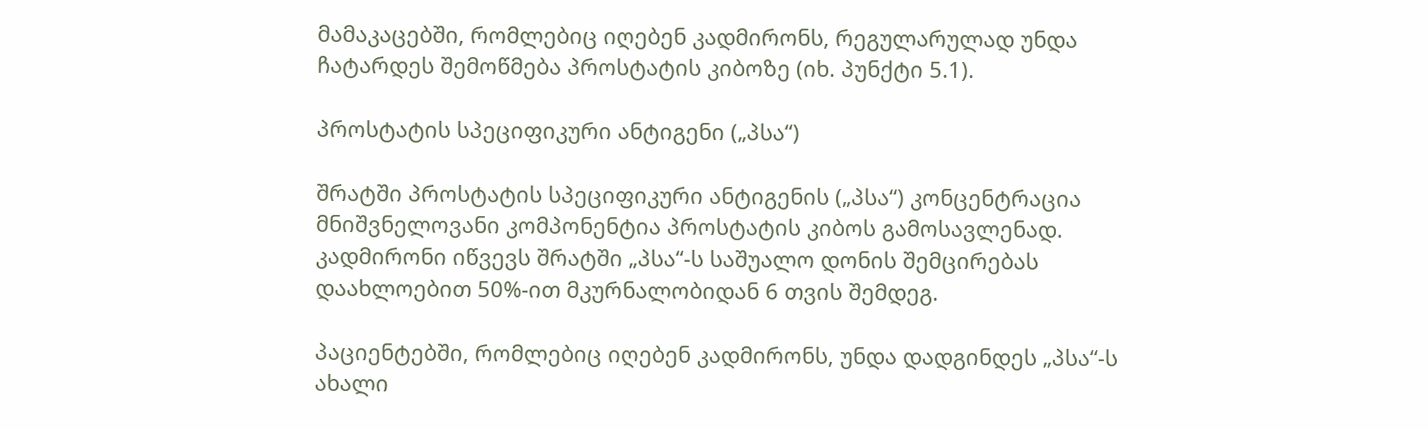მამაკაცებში, რომლებიც იღებენ კადმირონს, რეგულარულად უნდა ჩატარდეს შემოწმება პროსტატის კიბოზე (იხ. პუნქტი 5.1).

პროსტატის სპეციფიკური ანტიგენი („პსა“)

შრატში პროსტატის სპეციფიკური ანტიგენის („პსა“) კონცენტრაცია მნიშვნელოვანი კომპონენტია პროსტატის კიბოს გამოსავლენად. კადმირონი იწვევს შრატში „პსა“-ს საშუალო დონის შემცირებას დაახლოებით 50%-ით მკურნალობიდან 6 თვის შემდეგ.

პაციენტებში, რომლებიც იღებენ კადმირონს, უნდა დადგინდეს „პსა“-ს ახალი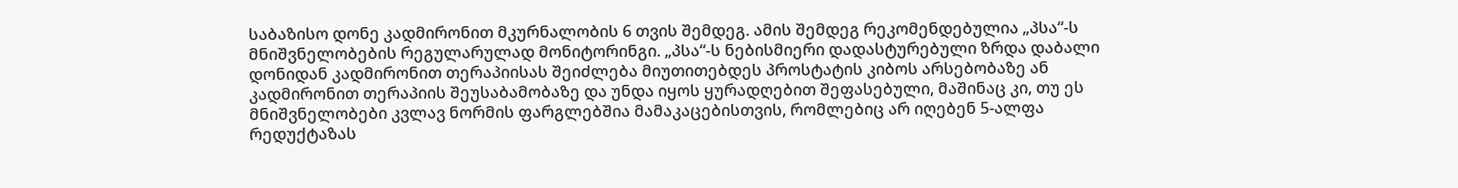საბაზისო დონე კადმირონით მკურნალობის 6 თვის შემდეგ. ამის შემდეგ რეკომენდებულია „პსა“-ს მნიშვნელობების რეგულარულად მონიტორინგი. „პსა“-ს ნებისმიერი დადასტურებული ზრდა დაბალი დონიდან კადმირონით თერაპიისას შეიძლება მიუთითებდეს პროსტატის კიბოს არსებობაზე ან კადმირონით თერაპიის შეუსაბამობაზე და უნდა იყოს ყურადღებით შეფასებული, მაშინაც კი, თუ ეს მნიშვნელობები კვლავ ნორმის ფარგლებშია მამაკაცებისთვის, რომლებიც არ იღებენ 5-ალფა რედუქტაზას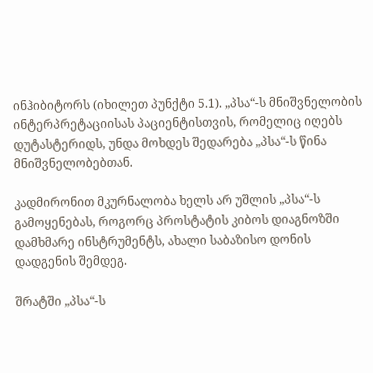ინჰიბიტორს (იხილეთ პუნქტი 5.1). „პსა“-ს მნიშვნელობის ინტერპრეტაციისას პაციენტისთვის, რომელიც იღებს დუტასტერიდს, უნდა მოხდეს შედარება „პსა“-ს წინა მნიშვნელობებთან.

კადმირონით მკურნალობა ხელს არ უშლის „პსა“-ს გამოყენებას, როგორც პროსტატის კიბოს დიაგნოზში დამხმარე ინსტრუმენტს, ახალი საბაზისო დონის დადგენის შემდეგ.

შრატში „პსა“-ს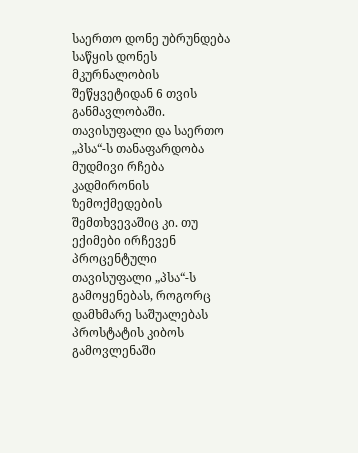საერთო დონე უბრუნდება საწყის დონეს მკურნალობის შეწყვეტიდან 6 თვის განმავლობაში. თავისუფალი და საერთო „პსა“-ს თანაფარდობა მუდმივი რჩება კადმირონის ზემოქმედების შემთხვევაშიც კი. თუ ექიმები ირჩევენ პროცენტული თავისუფალი „პსა“-ს გამოყენებას, როგორც დამხმარე საშუალებას პროსტატის კიბოს გამოვლენაში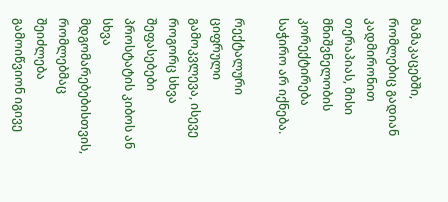მამაკაცებში, რომლებიც გადიან კადმირონით თერაპიას, მისი მნიშვნელობის კორექტირება საჭირო არ იქნება.

რექტალური ციფრული გამოკვლევა, ისევე როგორც სხვა შეფასებები პროსტატის კიბოს ან სხვა მდგომარებებისთვის, რომლებმაც შეიძლება გამოიწვიონ იგივე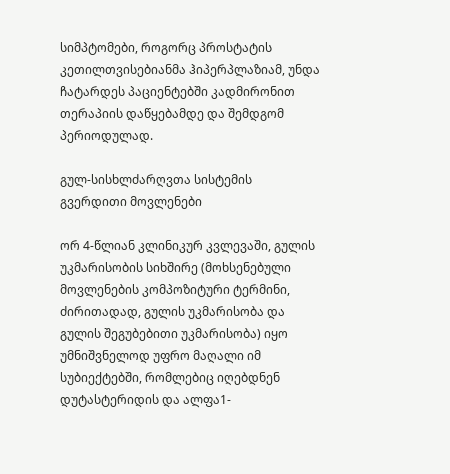სიმპტომები, როგორც პროსტატის კეთილთვისებიანმა ჰიპერპლაზიამ, უნდა ჩატარდეს პაციენტებში კადმირონით თერაპიის დაწყებამდე და შემდგომ პერიოდულად.

გულ-სისხლძარღვთა სისტემის გვერდითი მოვლენები

ორ 4-წლიან კლინიკურ კვლევაში, გულის უკმარისობის სიხშირე (მოხსენებული მოვლენების კომპოზიტური ტერმინი, ძირითადად, გულის უკმარისობა და გულის შეგუბებითი უკმარისობა) იყო უმნიშვნელოდ უფრო მაღალი იმ სუბიექტებში, რომლებიც იღებდნენ დუტასტერიდის და ალფა1-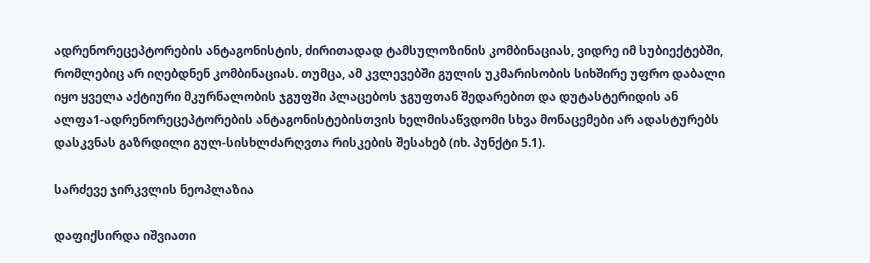ადრენორეცეპტორების ანტაგონისტის, ძირითადად ტამსულოზინის კომბინაციას, ვიდრე იმ სუბიექტებში, რომლებიც არ იღებდნენ კომბინაციას. თუმცა, ამ კვლევებში გულის უკმარისობის სიხშირე უფრო დაბალი იყო ყველა აქტიური მკურნალობის ჯგუფში პლაცებოს ჯგუფთან შედარებით და დუტასტერიდის ან ალფა1-ადრენორეცეპტორების ანტაგონისტებისთვის ხელმისაწვდომი სხვა მონაცემები არ ადასტურებს დასკვნას გაზრდილი გულ-სისხლძარღვთა რისკების შესახებ (იხ. პუნქტი 5.1).

სარძევე ჯირკვლის ნეოპლაზია

დაფიქსირდა იშვიათი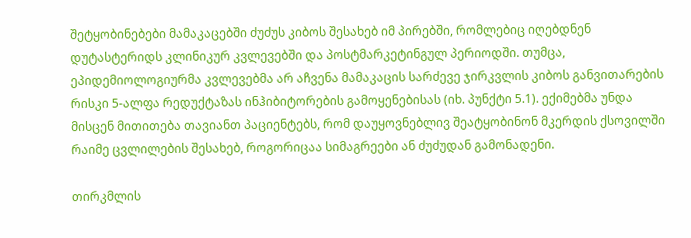შეტყობინებები მამაკაცებში ძუძუს კიბოს შესახებ იმ პირებში, რომლებიც იღებდნენ დუტასტერიდს კლინიკურ კვლევებში და პოსტმარკეტინგულ პერიოდში. თუმცა, ეპიდემიოლოგიურმა კვლევებმა არ აჩვენა მამაკაცის სარძევე ჯირკვლის კიბოს განვითარების რისკი 5-ალფა რედუქტაზას ინჰიბიტორების გამოყენებისას (იხ. პუნქტი 5.1). ექიმებმა უნდა მისცენ მითითება თავიანთ პაციენტებს, რომ დაუყოვნებლივ შეატყობინონ მკერდის ქსოვილში რაიმე ცვლილების შესახებ, როგორიცაა სიმაგრეები ან ძუძუდან გამონადენი.

თირკმლის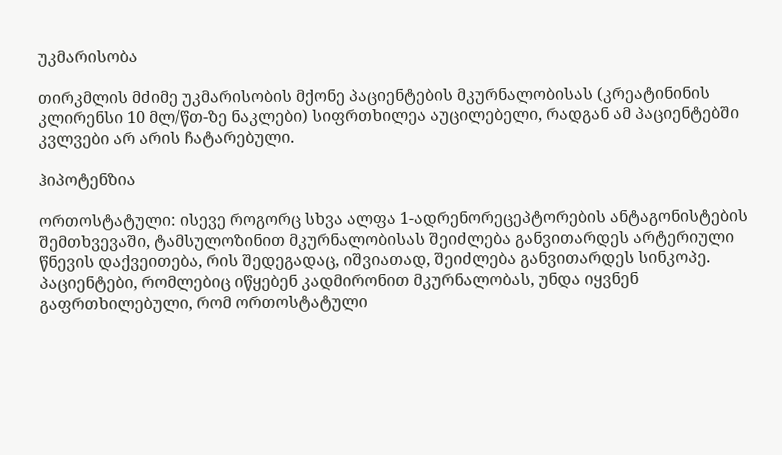უკმარისობა

თირკმლის მძიმე უკმარისობის მქონე პაციენტების მკურნალობისას (კრეატინინის კლირენსი 10 მლ/წთ-ზე ნაკლები) სიფრთხილეა აუცილებელი, რადგან ამ პაციენტებში კვლვები არ არის ჩატარებული.

ჰიპოტენზია

ორთოსტატული: ისევე როგორც სხვა ალფა 1-ადრენორეცეპტორების ანტაგონისტების შემთხვევაში, ტამსულოზინით მკურნალობისას შეიძლება განვითარდეს არტერიული წნევის დაქვეითება, რის შედეგადაც, იშვიათად, შეიძლება განვითარდეს სინკოპე. პაციენტები, რომლებიც იწყებენ კადმირონით მკურნალობას, უნდა იყვნენ გაფრთხილებული, რომ ორთოსტატული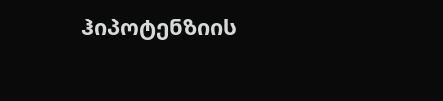ჰიპოტენზიის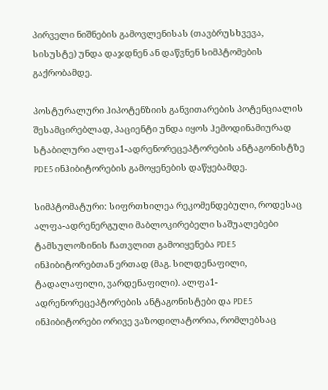პირველი ნიშნების გამოვლენისას (თავბრუსხვევა, სისუსტე) უნდა დაჯდნენ ან დაწვნენ სიმპტომების გაქრობამდე.

პოსტურალური ჰიპოტენზიის განვითარების პოტენციალის შესამცირებლად, პაციენტი უნდა იყოს ჰემოდინამიურად სტაბილური ალფა1-ადრენორეცეპტორების ანტაგონისტზე PDE5 ინჰიბიტორების გამოყენების დაწყებამდე.

სიმპტომატური: სიფრთხილეა რეკომენდებული, როდესაც ალფა-ადრენერგული მაბლოკირებელი საშუალებები ტამსულოზინის ჩათვლით გამოიყენება PDE5 ინჰიბიტორებთან ერთად (მაგ. სილდენაფილი, ტადალაფილი, ვარდენაფილი). ალფა1-ადრენორეცეპტორების ანტაგონისტები და PDE5 ინჰიბიტორები ორივე ვაზოდილატორია, რომლებსაც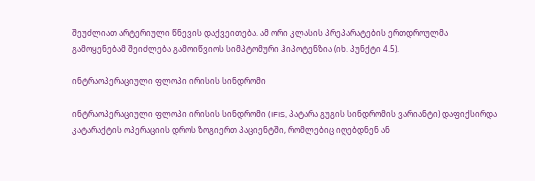შეუძლიათ არტერიული წნევის დაქვეითება. ამ ორი კლასის პრეპარატების ერთდროულმა გამოყენებამ შეიძლება გამოიწვიოს სიმპტომური ჰიპოტენზია (იხ. პუნქტი 4.5).

ინტრაოპერაციული ფლოპი ირისის სინდრომი

ინტრაოპერაციული ფლოპი ირისის სინდრომი (IFIS, პატარა გუგის სინდრომის ვარიანტი) დაფიქსირდა კატარაქტის ოპერაციის დროს ზოგიერთ პაციენტში, რომლებიც იღებდნენ ან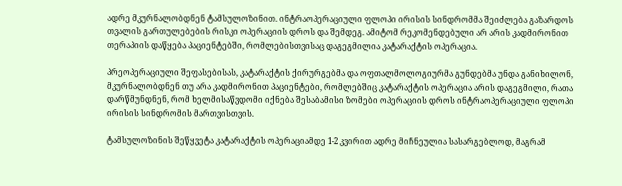ადრე მკურნალობდნენ ტამსულოზინით. ინტრაოპერაციული ფლოპი ირისის სინდრომმა შეიძლება გაზარდოს თვალის გართულებების რისკი ოპერაციის დროს და შემდეგ. ამიტომ რეკომენდებული არ არის კადმირონით თერაპიის დაწყება პაციენტებში, რომლებისთვისაც დაგეგმილია კატარაქტის ოპერაცია.

პრეოპერაციული შეფასებისას, კატარაქტის ქირურგებმა და ოფთალმოლოგიურმა გუნდებმა უნდა განიხილონ, მკურნალობდნენ თუ არა კადმირონით პაციენტები, რომლებშიც კატარაქტის ოპერაცია არის დაგეგმილი, რათა დარწმუნდნენ, რომ ხელმისაწვდომი იქნება შესაბამისი ზომები ოპერაციის დროს ინტრაოპერაციული ფლოპი ირისის სინდრომის მართვისთვის.

ტამსულოზინის შეწყვეტა კატარაქტის ოპერაციამდე 1-2 კვირით ადრე მიჩნეულია სასარგებლოდ, მაგრამ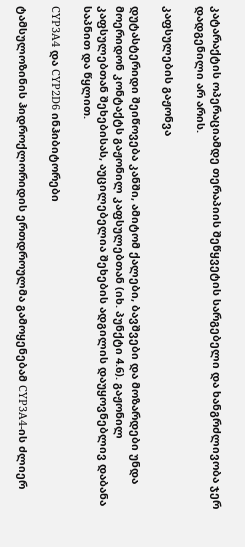კატარაქტის ოპერაციამდე თერაპიის შეწყვეტის სარგებელი და ხანგრძლივობა ჯერ დადგენილი არ არის.

კაფსულების გაჟონვა

დუტასტერიდი შეიწოვება კანში, ამიტომ ქალები, ბავშვები და მოზარდები უნდა მოერიდონ კონტაქტს გაჟონილ კაფსულებთან (იხ. პუნქტი 4.6). გაჟონილ კაფსულებთან შეხებისას, აუცილებელია შეხების ადგილის დაუყოვნებლივ დაბანა საპნით და წყლით.

CYP3A4 და CYP2D6 ინჰიბიტორები

ტამსულოზინის ჰიდროქლორიდის ერთდროულმა გამოყენებამ CYP3A4-ის ძლიერ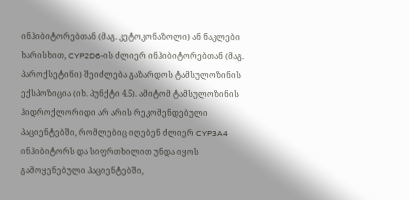ინჰიბიტორებთან (მაგ. კეტოკონაზოლი) ან ნაკლები ხარისხით, CYP2D6-ის ძლიერ ინჰიბიტორებთან (მაგ. პაროქსეტინი) შეიძლება გაზარდოს ტამსულოზინის ექსპოზიცია (იხ. პუნქტი 4.5). ამიტომ ტამსულოზინის ჰიდროქლორიდი არ არის რეკომენდებული პაციენტებში, რომლებიც იღებენ ძლიერ CYP3A4 ინჰიბიტორს და სიფრთხილით უნდა იყოს გამოყენებული პაციენტებში,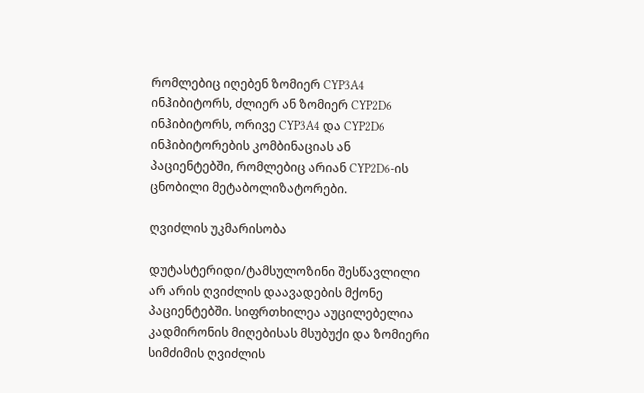რომლებიც იღებენ ზომიერ CYP3A4 ინჰიბიტორს, ძლიერ ან ზომიერ CYP2D6 ინჰიბიტორს, ორივე CYP3A4 და CYP2D6 ინჰიბიტორების კომბინაციას ან პაციენტებში, რომლებიც არიან CYP2D6-ის ცნობილი მეტაბოლიზატორები.

ღვიძლის უკმარისობა

დუტასტერიდი/ტამსულოზინი შესწავლილი არ არის ღვიძლის დაავადების მქონე პაციენტებში. სიფრთხილეა აუცილებელია კადმირონის მიღებისას მსუბუქი და ზომიერი სიმძიმის ღვიძლის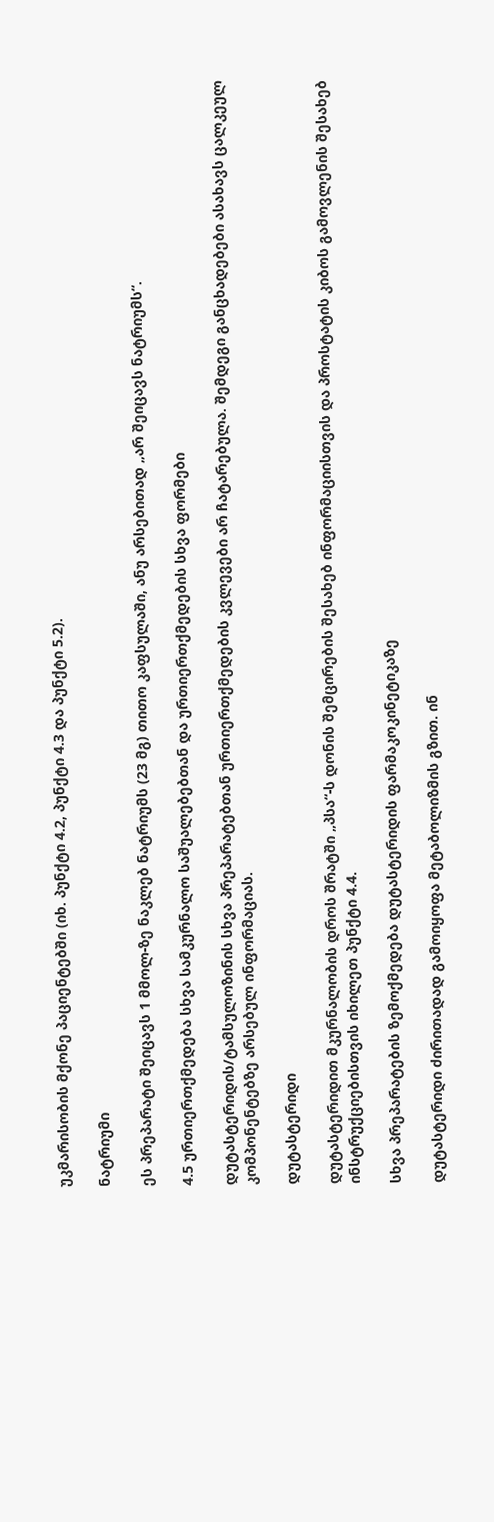უკმარისობის მქონე პაციენტებში (იხ. პუნქტი 4.2, პუნქტი 4.3 და პუნქტი 5.2).

ნატრიუმი

ეს პრეპარატი შეიცავს 1 მმოლ-ზე ნაკლებ ნატრიუმს (23 მგ) თითო კაფსულაში, ანუ არსებითად „არ შეიცავს ნატრიუმს“.

4.5 ურთიერთქმედება სხვა სამკურნალო საშუალებებთან და ურთიერთქმედების სხვა ფორმები

დუტასტერიდის/ტამსულოზინის სხვა პრეპარატებთან ურთიერთქმედების კვლევები არ ჩატარებულა. შემდეგი განცხადებები ასახავს ცალკეულ კომპონენტებზე არსებულ ინფორმაციას.

დუტასტერიდი

დუტასტერიდით მკურნალობის დროს შრატში „პსა“-ს დონის შემცირების შესახებ ინფორმაციისთვის და პროსტატის კიბოს გამოვლენის შესახებ ინსტრუქციებისთვის იხილეთ პუნქტი 4.4.

სხვა პრეპარატების ზემოქმედება დუტასტერიდის ფარმაკოკინეტიკაზე

დუტასტერიდი ძირითადად გამოიყოფა მეტაბოლიზმის გზით. ინ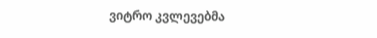ვიტრო კვლევებმა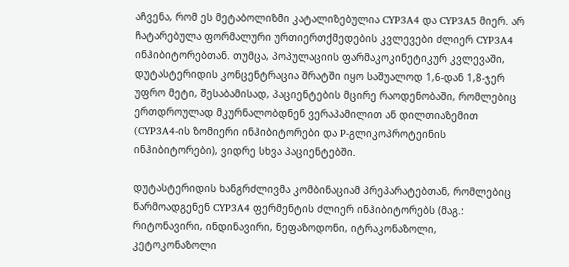აჩვენა, რომ ეს მეტაბოლიზმი კატალიზებულია CYP3A4 და CYP3A5 მიერ. არ ჩატარებულა ფორმალური ურთიერთქმედების კვლევები ძლიერ CYP3A4 ინჰიბიტორებთან. თუმცა, პოპულაციის ფარმაკოკინეტიკურ კვლევაში, დუტასტერიდის კონცენტრაცია შრატში იყო საშუალოდ 1,6-დან 1,8-ჯერ უფრო მეტი, შესაბამისად, პაციენტების მცირე რაოდენობაში, რომლებიც ერთდროულად მკურნალობდნენ ვერაპამილით ან დილთიაზემით (CYP3A4-ის ზომიერი ინჰიბიტორები და P-გლიკოპროტეინის ინჰიბიტორები), ვიდრე სხვა პაციენტებში.

დუტასტერიდის ხანგრძლივმა კომბინაციამ პრეპარატებთან, რომლებიც წარმოადგენენ CYP3A4 ფერმენტის ძლიერ ინჰიბიტორებს (მაგ.: რიტონავირი, ინდინავირი, ნეფაზოდონი, იტრაკონაზოლი, კეტოკონაზოლი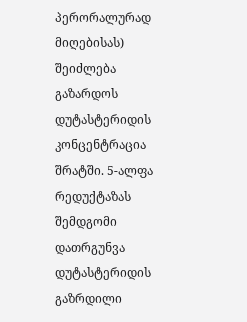პერორალურად მიღებისას) შეიძლება გაზარდოს დუტასტერიდის კონცენტრაცია შრატში. 5-ალფა რედუქტაზას შემდგომი დათრგუნვა დუტასტერიდის გაზრდილი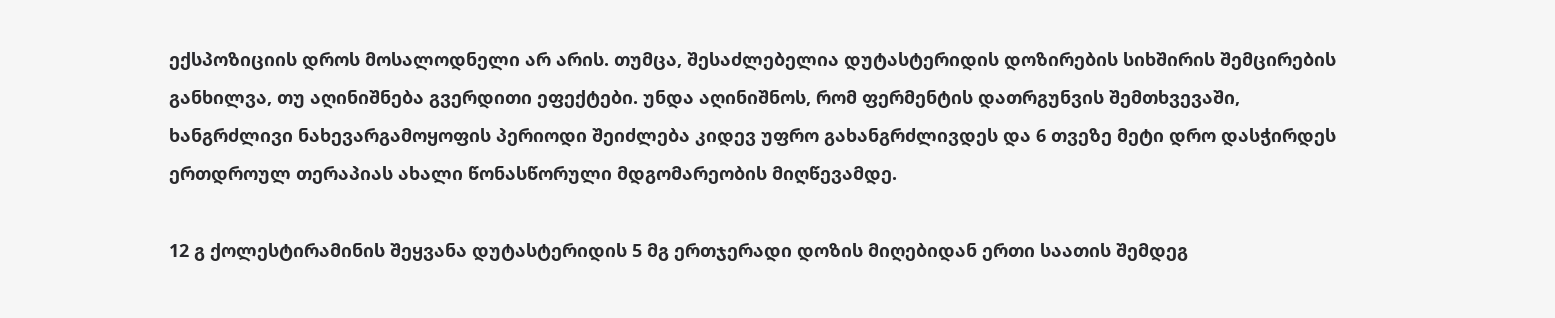ექსპოზიციის დროს მოსალოდნელი არ არის. თუმცა, შესაძლებელია დუტასტერიდის დოზირების სიხშირის შემცირების განხილვა, თუ აღინიშნება გვერდითი ეფექტები. უნდა აღინიშნოს, რომ ფერმენტის დათრგუნვის შემთხვევაში, ხანგრძლივი ნახევარგამოყოფის პერიოდი შეიძლება კიდევ უფრო გახანგრძლივდეს და 6 თვეზე მეტი დრო დასჭირდეს ერთდროულ თერაპიას ახალი წონასწორული მდგომარეობის მიღწევამდე.

12 გ ქოლესტირამინის შეყვანა დუტასტერიდის 5 მგ ერთჯერადი დოზის მიღებიდან ერთი საათის შემდეგ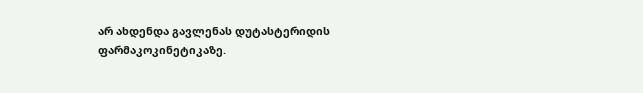არ ახდენდა გავლენას დუტასტერიდის ფარმაკოკინეტიკაზე.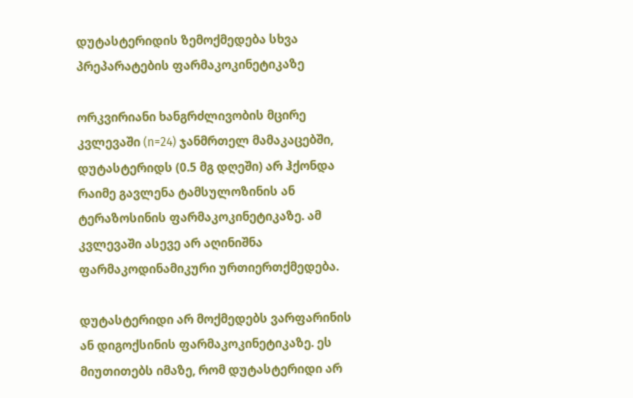დუტასტერიდის ზემოქმედება სხვა პრეპარატების ფარმაკოკინეტიკაზე

ორკვირიანი ხანგრძლივობის მცირე კვლევაში (n=24) ჯანმრთელ მამაკაცებში, დუტასტერიდს (0.5 მგ დღეში) არ ჰქონდა რაიმე გავლენა ტამსულოზინის ან ტერაზოსინის ფარმაკოკინეტიკაზე. ამ კვლევაში ასევე არ აღინიშნა ფარმაკოდინამიკური ურთიერთქმედება.

დუტასტერიდი არ მოქმედებს ვარფარინის ან დიგოქსინის ფარმაკოკინეტიკაზე. ეს მიუთითებს იმაზე, რომ დუტასტერიდი არ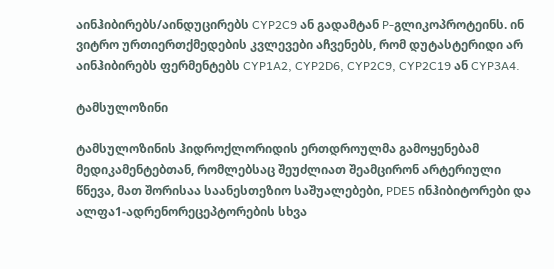აინჰიბირებს/აინდუცირებს CYP2C9 ან გადამტან P-გლიკოპროტეინს. ინ ვიტრო ურთიერთქმედების კვლევები აჩვენებს, რომ დუტასტერიდი არ აინჰიბირებს ფერმენტებს CYP1A2, CYP2D6, CYP2C9, CYP2C19 ან CYP3A4.

ტამსულოზინი

ტამსულოზინის ჰიდროქლორიდის ერთდროულმა გამოყენებამ მედიკამენტებთან, რომლებსაც შეუძლიათ შეამცირონ არტერიული წნევა, მათ შორისაა საანესთეზიო საშუალებები, PDE5 ინჰიბიტორები და ალფა1-ადრენორეცეპტორების სხვა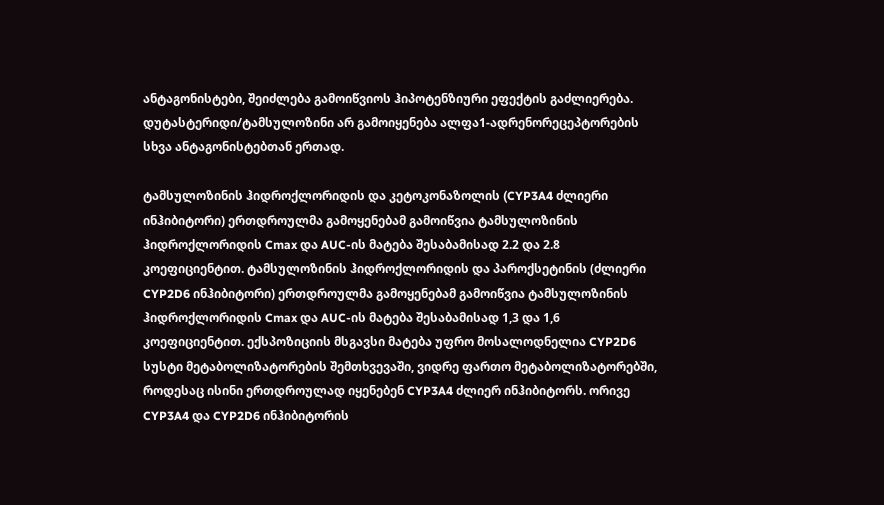ანტაგონისტები, შეიძლება გამოიწვიოს ჰიპოტენზიური ეფექტის გაძლიერება. დუტასტერიდი/ტამსულოზინი არ გამოიყენება ალფა1-ადრენორეცეპტორების სხვა ანტაგონისტებთან ერთად.

ტამსულოზინის ჰიდროქლორიდის და კეტოკონაზოლის (CYP3A4 ძლიერი ინჰიბიტორი) ერთდროულმა გამოყენებამ გამოიწვია ტამსულოზინის ჰიდროქლორიდის Cmax და AUC-ის მატება შესაბამისად 2.2 და 2.8 კოეფიციენტით. ტამსულოზინის ჰიდროქლორიდის და პაროქსეტინის (ძლიერი CYP2D6 ინჰიბიტორი) ერთდროულმა გამოყენებამ გამოიწვია ტამსულოზინის ჰიდროქლორიდის Cmax და AUC-ის მატება შესაბამისად 1,3 და 1,6 კოეფიციენტით. ექსპოზიციის მსგავსი მატება უფრო მოსალოდნელია CYP2D6 სუსტი მეტაბოლიზატორების შემთხვევაში, ვიდრე ფართო მეტაბოლიზატორებში, როდესაც ისინი ერთდროულად იყენებენ CYP3A4 ძლიერ ინჰიბიტორს. ორივე CYP3A4 და CYP2D6 ინჰიბიტორის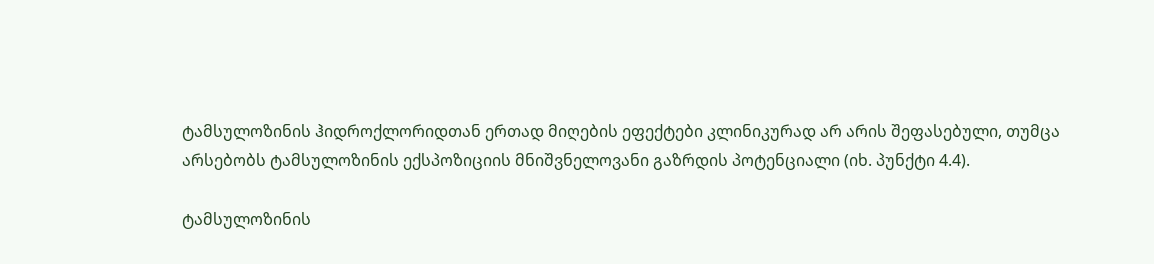ტამსულოზინის ჰიდროქლორიდთან ერთად მიღების ეფექტები კლინიკურად არ არის შეფასებული, თუმცა არსებობს ტამსულოზინის ექსპოზიციის მნიშვნელოვანი გაზრდის პოტენციალი (იხ. პუნქტი 4.4).

ტამსულოზინის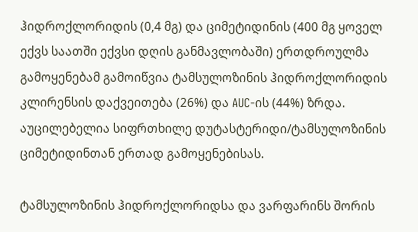ჰიდროქლორიდის (0,4 მგ) და ციმეტიდინის (400 მგ ყოველ ექვს საათში ექვსი დღის განმავლობაში) ერთდროულმა გამოყენებამ გამოიწვია ტამსულოზინის ჰიდროქლორიდის კლირენსის დაქვეითება (26%) და AUC-ის (44%) ზრდა. აუცილებელია სიფრთხილე დუტასტერიდი/ტამსულოზინის ციმეტიდინთან ერთად გამოყენებისას.

ტამსულოზინის ჰიდროქლორიდსა და ვარფარინს შორის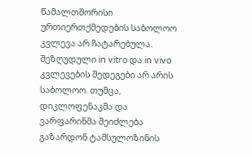წამალთშორისი ურთიერთქმედების საბოლოო კვლევა არ ჩატარებულა. შეზღუდული in vitro და in vivo კვლევების შედეგები არ არის საბოლოო. თუმცა, დიკლოფენაკმა და ვარფარინმა შეიძლება გაზარდონ ტამსულოზინის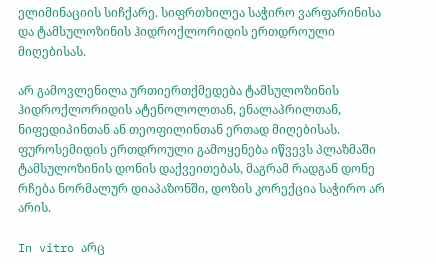ელიმინაციის სიჩქარე. სიფრთხილეა საჭირო ვარფარინისა და ტამსულოზინის ჰიდროქლორიდის ერთდროული მიღებისას.

არ გამოვლენილა ურთიერთქმედება ტამსულოზინის ჰიდროქლორიდის ატენოლოლთან, ენალაპრილთან, ნიფედიპინთან ან თეოფილინთან ერთად მიღებისას. ფუროსემიდის ერთდროული გამოყენება იწვევს პლაზმაში ტამსულოზინის დონის დაქვეითებას, მაგრამ რადგან დონე რჩება ნორმალურ დიაპაზონში, დოზის კორექცია საჭირო არ არის.

In vitro არც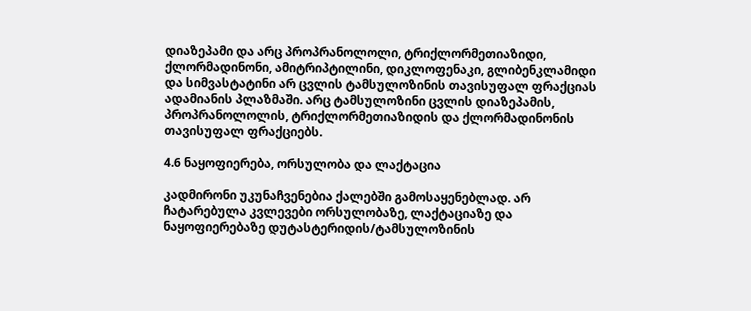დიაზეპამი და არც პროპრანოლოლი, ტრიქლორმეთიაზიდი, ქლორმადინონი, ამიტრიპტილინი, დიკლოფენაკი, გლიბენკლამიდი და სიმვასტატინი არ ცვლის ტამსულოზინის თავისუფალ ფრაქციას ადამიანის პლაზმაში. არც ტამსულოზინი ცვლის დიაზეპამის, პროპრანოლოლის, ტრიქლორმეთიაზიდის და ქლორმადინონის თავისუფალ ფრაქციებს.

4.6 ნაყოფიერება, ორსულობა და ლაქტაცია

კადმირონი უკუნაჩვენებია ქალებში გამოსაყენებლად. არ ჩატარებულა კვლევები ორსულობაზე, ლაქტაციაზე და ნაყოფიერებაზე დუტასტერიდის/ტამსულოზინის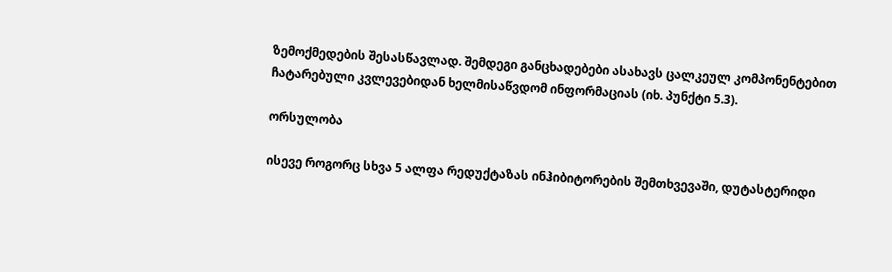ზემოქმედების შესასწავლად. შემდეგი განცხადებები ასახავს ცალკეულ კომპონენტებით ჩატარებული კვლევებიდან ხელმისაწვდომ ინფორმაციას (იხ. პუნქტი 5.3).

ორსულობა

ისევე როგორც სხვა 5 ალფა რედუქტაზას ინჰიბიტორების შემთხვევაში, დუტასტერიდი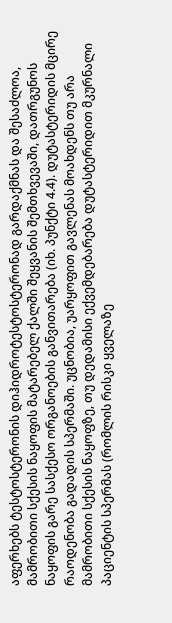აფერხებს ტესტოსტერონის დიჰიდროტესტოსტერონად გარდაქმნას და შესაძლოა, მამრობითი სქესის ნაყოფის მატარებელ ქალში შეყვანის შემთხვევაში, დათრგუნოს ნაყოფის გარე სასქესო ორგანოების განვითარება (იხ. პუნქტი 4.4). დუტასტერიდის მცირე რაოდენობა გადადის სპერმაში. უცნობია, უარყოფით გავლენას მოახდენს თუ არა მამრობითი სქესის ნაყოფზე, თუ დედამისი ექვემდებარება დუტასტერიდით მკურნალი პაციენტის სპერმას (რომლის რისკი ყველაზე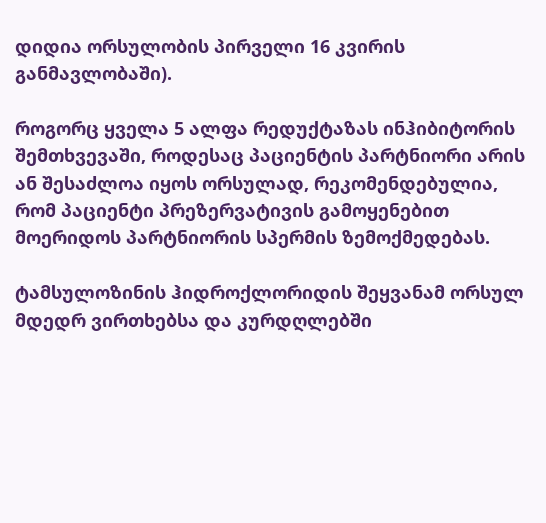დიდია ორსულობის პირველი 16 კვირის განმავლობაში).

როგორც ყველა 5 ალფა რედუქტაზას ინჰიბიტორის შემთხვევაში, როდესაც პაციენტის პარტნიორი არის ან შესაძლოა იყოს ორსულად, რეკომენდებულია, რომ პაციენტი პრეზერვატივის გამოყენებით მოერიდოს პარტნიორის სპერმის ზემოქმედებას.

ტამსულოზინის ჰიდროქლორიდის შეყვანამ ორსულ მდედრ ვირთხებსა და კურდღლებში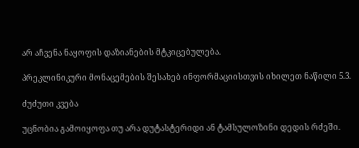არ აჩვენა ნაყოფის დაზიანების მტკიცებულება.

პრეკლინიკური მონაცემების შესახებ ინფორმაციისთვის იხილეთ ნაწილი 5.3.

ძუძუთი კვება

უცნობია გამოიყოფა თუ არა დუტასტერიდი ან ტამსულოზინი დედის რძეში.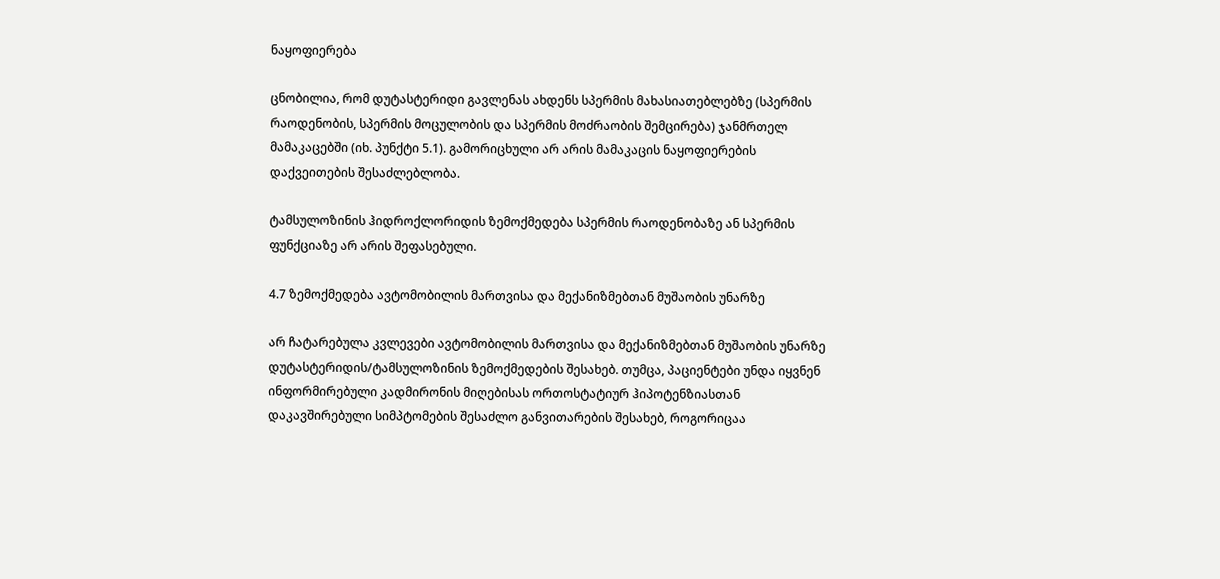ნაყოფიერება

ცნობილია, რომ დუტასტერიდი გავლენას ახდენს სპერმის მახასიათებლებზე (სპერმის რაოდენობის, სპერმის მოცულობის და სპერმის მოძრაობის შემცირება) ჯანმრთელ მამაკაცებში (იხ. პუნქტი 5.1). გამორიცხული არ არის მამაკაცის ნაყოფიერების დაქვეითების შესაძლებლობა.

ტამსულოზინის ჰიდროქლორიდის ზემოქმედება სპერმის რაოდენობაზე ან სპერმის ფუნქციაზე არ არის შეფასებული.

4.7 ზემოქმედება ავტომობილის მართვისა და მექანიზმებთან მუშაობის უნარზე

არ ჩატარებულა კვლევები ავტომობილის მართვისა და მექანიზმებთან მუშაობის უნარზე დუტასტერიდის/ტამსულოზინის ზემოქმედების შესახებ. თუმცა, პაციენტები უნდა იყვნენ ინფორმირებული კადმირონის მიღებისას ორთოსტატიურ ჰიპოტენზიასთან დაკავშირებული სიმპტომების შესაძლო განვითარების შესახებ, როგორიცაა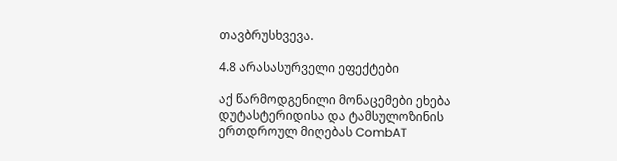თავბრუსხვევა.

4.8 არასასურველი ეფექტები

აქ წარმოდგენილი მონაცემები ეხება დუტასტერიდისა და ტამსულოზინის ერთდროულ მიღებას CombAT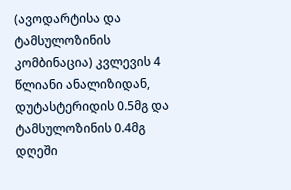(ავოდარტისა და ტამსულოზინის კომბინაცია) კვლევის 4 წლიანი ანალიზიდან, დუტასტერიდის 0.5მგ და ტამსულოზინის 0.4მგ დღეში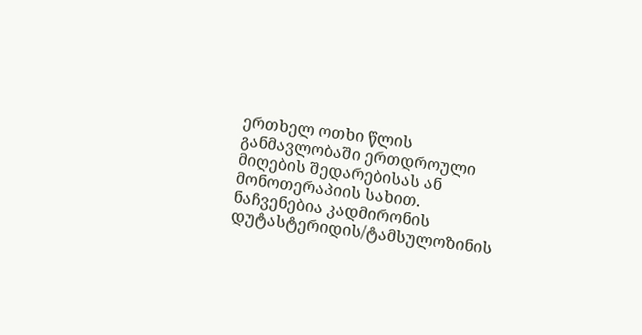ერთხელ ოთხი წლის განმავლობაში ერთდროული მიღების შედარებისას ან მონოთერაპიის სახით. ნაჩვენებია კადმირონის დუტასტერიდის/ტამსულოზინის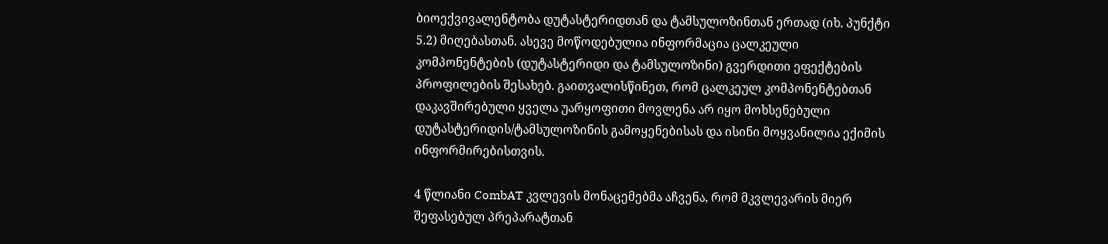ბიოექვივალენტობა დუტასტერიდთან და ტამსულოზინთან ერთად (იხ. პუნქტი 5.2) მიღებასთან. ასევე მოწოდებულია ინფორმაცია ცალკეული კომპონენტების (დუტასტერიდი და ტამსულოზინი) გვერდითი ეფექტების პროფილების შესახებ. გაითვალისწინეთ, რომ ცალკეულ კომპონენტებთან დაკავშირებული ყველა უარყოფითი მოვლენა არ იყო მოხსენებული დუტასტერიდის/ტამსულოზინის გამოყენებისას და ისინი მოყვანილია ექიმის ინფორმირებისთვის.

4 წლიანი CombAT კვლევის მონაცემებმა აჩვენა, რომ მკვლევარის მიერ შეფასებულ პრეპარატთან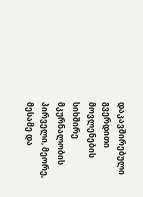დაკავშირებული გვერდითი მოვლენების სიხშირე მკურნალობის პირველი, მეორე, მესამე და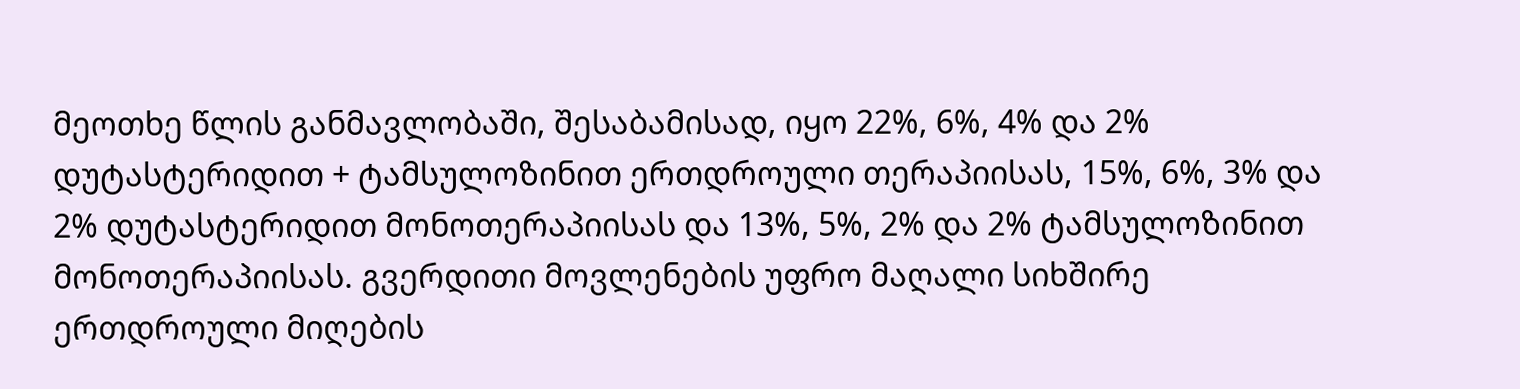მეოთხე წლის განმავლობაში, შესაბამისად, იყო 22%, 6%, 4% და 2% დუტასტერიდით + ტამსულოზინით ერთდროული თერაპიისას, 15%, 6%, 3% და 2% დუტასტერიდით მონოთერაპიისას და 13%, 5%, 2% და 2% ტამსულოზინით მონოთერაპიისას. გვერდითი მოვლენების უფრო მაღალი სიხშირე ერთდროული მიღების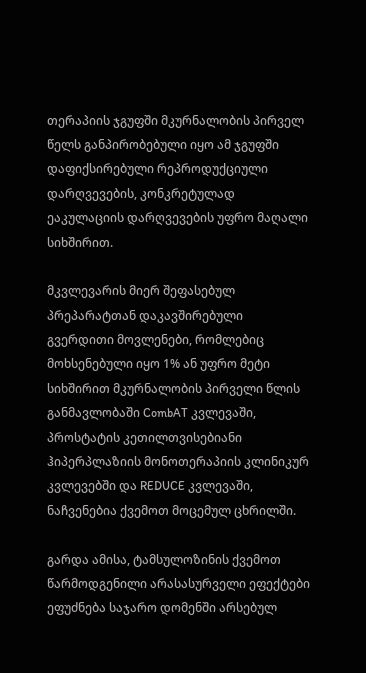თერაპიის ჯგუფში მკურნალობის პირველ წელს განპირობებული იყო ამ ჯგუფში დაფიქსირებული რეპროდუქციული დარღვევების, კონკრეტულად ეაკულაციის დარღვევების უფრო მაღალი სიხშირით.

მკვლევარის მიერ შეფასებულ პრეპარატთან დაკავშირებული გვერდითი მოვლენები, რომლებიც მოხსენებული იყო 1% ან უფრო მეტი სიხშირით მკურნალობის პირველი წლის განმავლობაში CombAT კვლევაში, პროსტატის კეთილთვისებიანი ჰიპერპლაზიის მონოთერაპიის კლინიკურ კვლევებში და REDUCE კვლევაში, ნაჩვენებია ქვემოთ მოცემულ ცხრილში.

გარდა ამისა, ტამსულოზინის ქვემოთ წარმოდგენილი არასასურველი ეფექტები ეფუძნება საჯარო დომენში არსებულ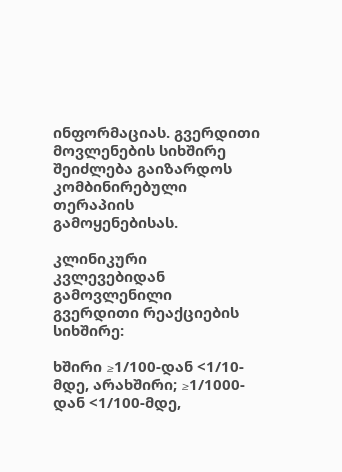ინფორმაციას. გვერდითი მოვლენების სიხშირე შეიძლება გაიზარდოს კომბინირებული თერაპიის გამოყენებისას.

კლინიკური კვლევებიდან გამოვლენილი გვერდითი რეაქციების სიხშირე:

ხშირი ≥1/100-დან <1/10-მდე, არახშირი; ≥1/1000-დან <1/100-მდე,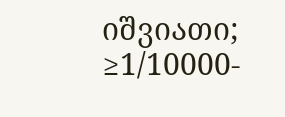იშვიათი; ≥1/10000-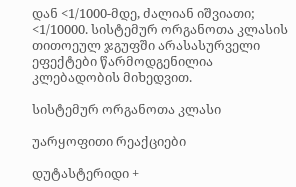დან <1/1000-მდე, ძალიან იშვიათი; <1/10000. სისტემურ ორგანოთა კლასის თითოეულ ჯგუფში არასასურველი ეფექტები წარმოდგენილია კლებადობის მიხედვით.

სისტემურ ორგანოთა კლასი

უარყოფითი რეაქციები

დუტასტერიდი +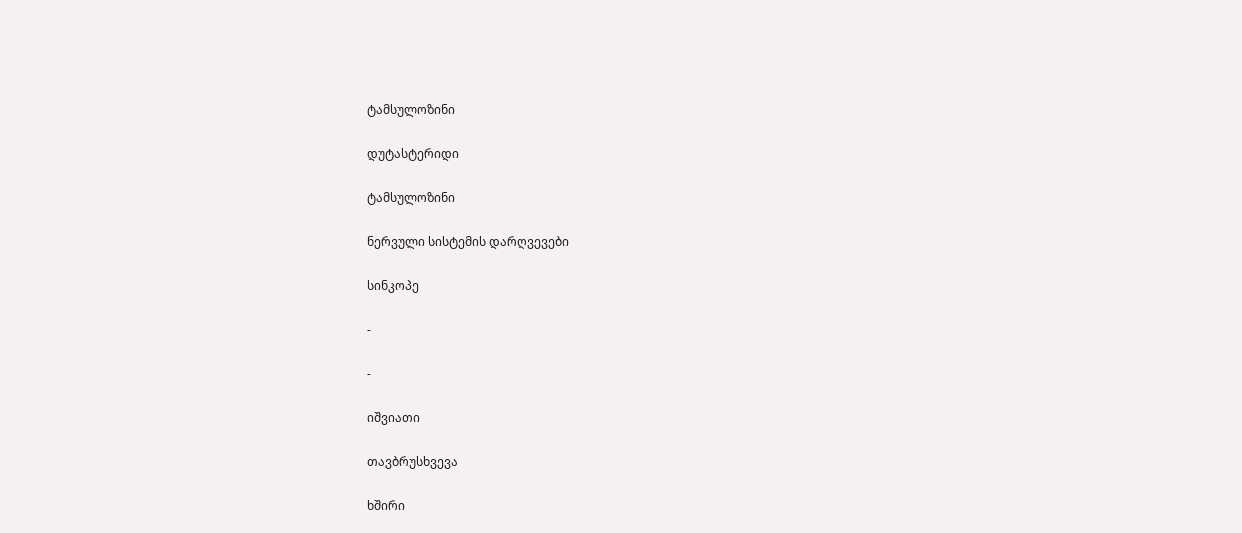ტამსულოზინი

დუტასტერიდი

ტამსულოზინი

ნერვული სისტემის დარღვევები

სინკოპე

-

-

იშვიათი

თავბრუსხვევა

ხშირი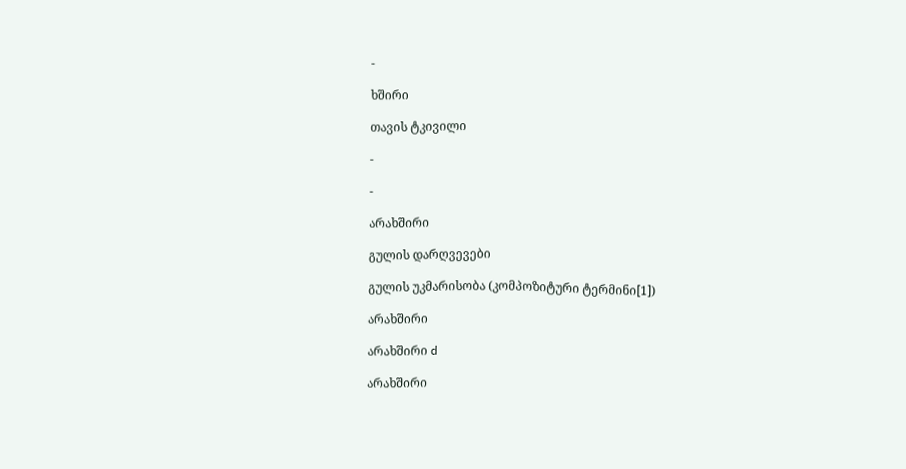-

ხშირი

თავის ტკივილი

-

-

არახშირი

გულის დარღვევები

გულის უკმარისობა (კომპოზიტური ტერმინი[1])

არახშირი

არახშირი d

არახშირი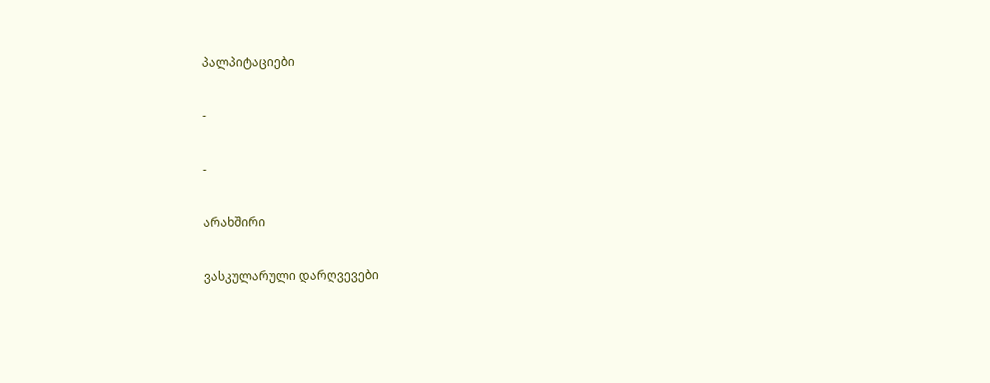პალპიტაციები

-

-

არახშირი

ვასკულარული დარღვევები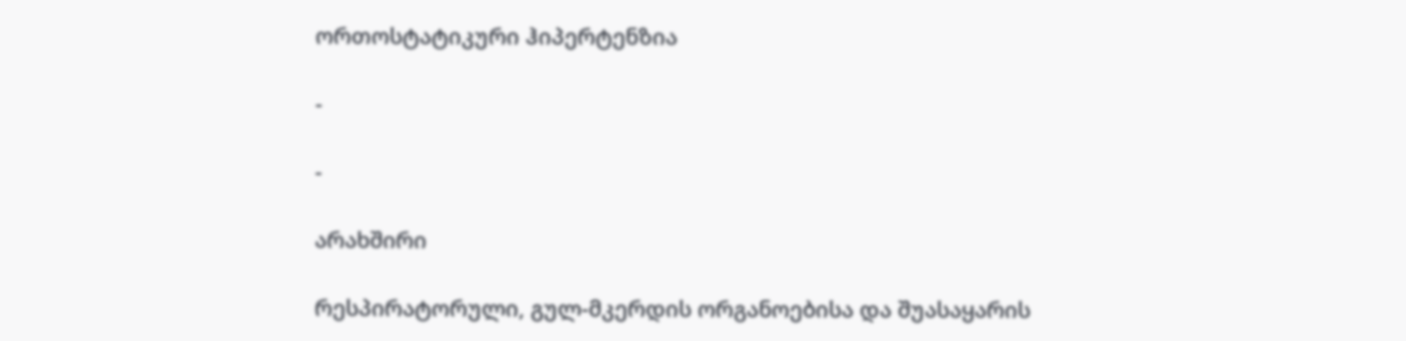ორთოსტატიკური ჰიპერტენზია

-

-

არახშირი

რესპირატორული, გულ-მკერდის ორგანოებისა და შუასაყარის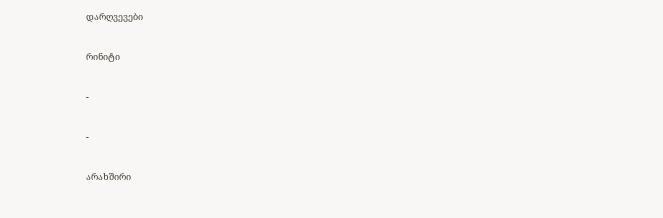დარღვევები

რინიტი

-

-

არახშირი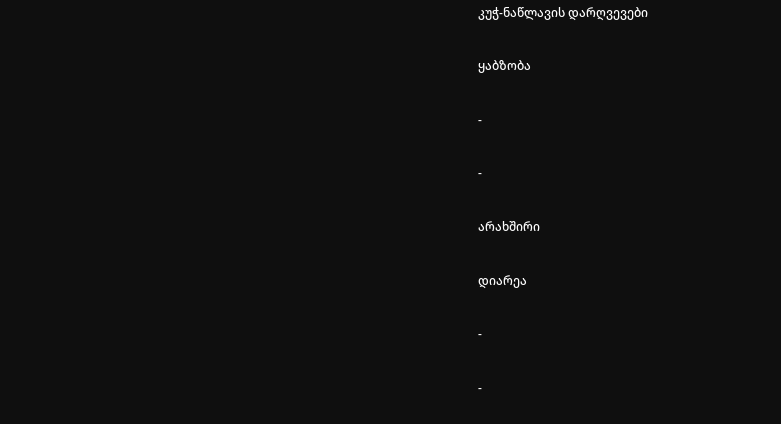კუჭ-ნაწლავის დარღვევები

ყაბზობა

-

-

არახშირი

დიარეა

-

-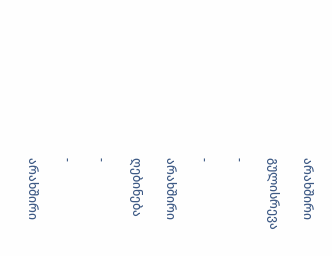არახშირი

გულისრევა

-

-

არახშირი

ღებინება

-

-

არახშირი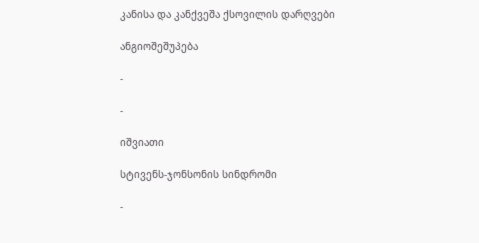კანისა და კანქვეშა ქსოვილის დარღვები

ანგიოშეშუპება

-

-

იშვიათი

სტივენს-ჯონსონის სინდრომი

-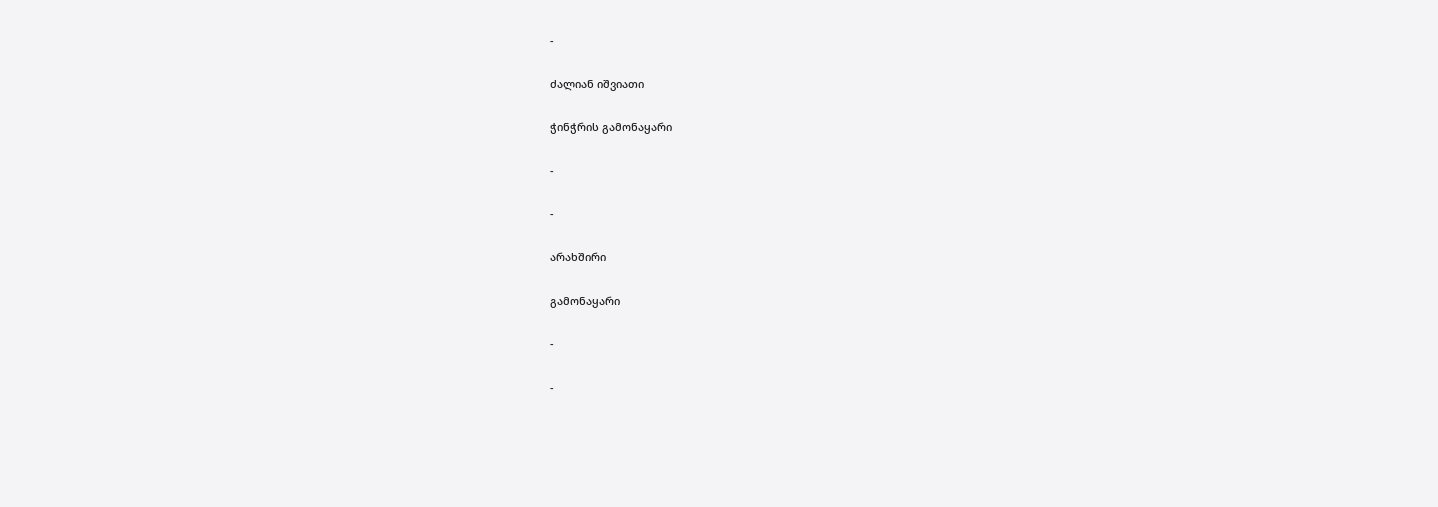-

ძალიან იშვიათი

ჭინჭრის გამონაყარი

-

-

არახშირი

გამონაყარი

-

-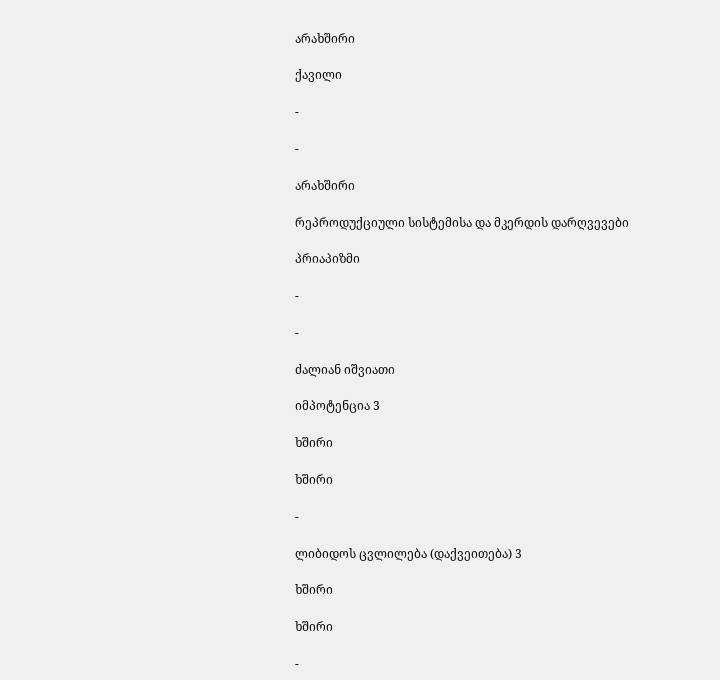არახშირი

ქავილი

-

-

არახშირი

რეპროდუქციული სისტემისა და მკერდის დარღვევები

პრიაპიზმი

-

-

ძალიან იშვიათი

იმპოტენცია 3

ხშირი

ხშირი

-

ლიბიდოს ცვლილება (დაქვეითება) 3

ხშირი

ხშირი

-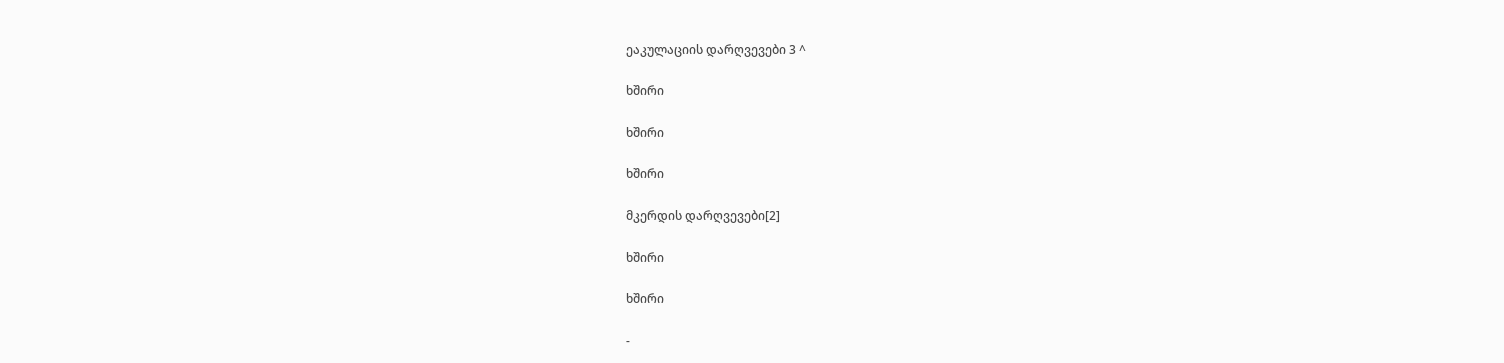ეაკულაციის დარღვევები 3 ^

ხშირი

ხშირი

ხშირი

მკერდის დარღვევები[2]

ხშირი

ხშირი

-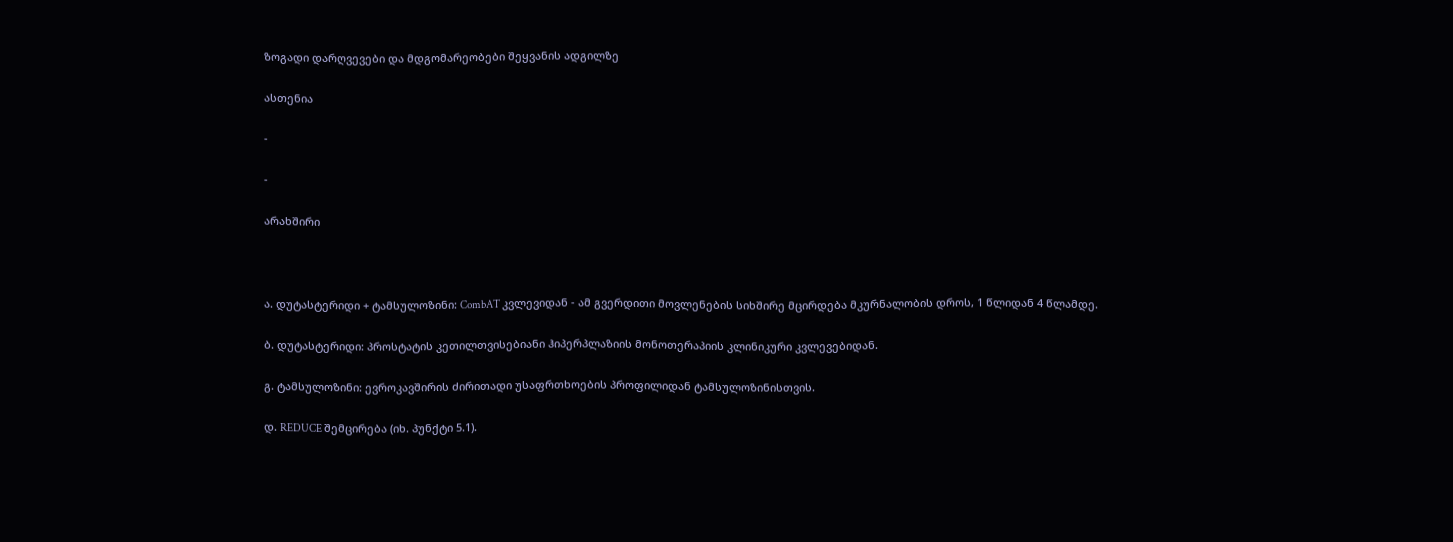ზოგადი დარღვევები და მდგომარეობები შეყვანის ადგილზე

ასთენია

-

-

არახშირი



ა. დუტასტერიდი + ტამსულოზინი: CombAT კვლევიდან - ამ გვერდითი მოვლენების სიხშირე მცირდება მკურნალობის დროს, 1 წლიდან 4 წლამდე.

ბ. დუტასტერიდი: პროსტატის კეთილთვისებიანი ჰიპერპლაზიის მონოთერაპიის კლინიკური კვლევებიდან.

გ. ტამსულოზინი: ევროკავშირის ძირითადი უსაფრთხოების პროფილიდან ტამსულოზინისთვის.

დ. REDUCE შემცირება (იხ. პუნქტი 5.1).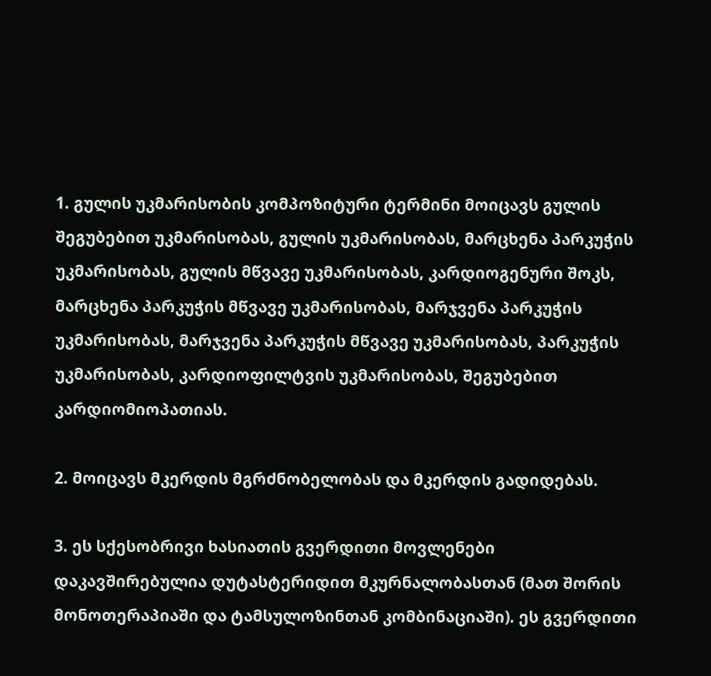1. გულის უკმარისობის კომპოზიტური ტერმინი მოიცავს გულის შეგუბებით უკმარისობას, გულის უკმარისობას, მარცხენა პარკუჭის უკმარისობას, გულის მწვავე უკმარისობას, კარდიოგენური შოკს, მარცხენა პარკუჭის მწვავე უკმარისობას, მარჯვენა პარკუჭის უკმარისობას, მარჯვენა პარკუჭის მწვავე უკმარისობას, პარკუჭის უკმარისობას, კარდიოფილტვის უკმარისობას, შეგუბებით კარდიომიოპათიას.

2. მოიცავს მკერდის მგრძნობელობას და მკერდის გადიდებას.

3. ეს სქესობრივი ხასიათის გვერდითი მოვლენები დაკავშირებულია დუტასტერიდით მკურნალობასთან (მათ შორის მონოთერაპიაში და ტამსულოზინთან კომბინაციაში). ეს გვერდითი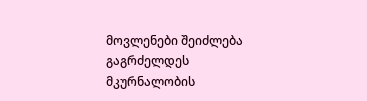მოვლენები შეიძლება გაგრძელდეს მკურნალობის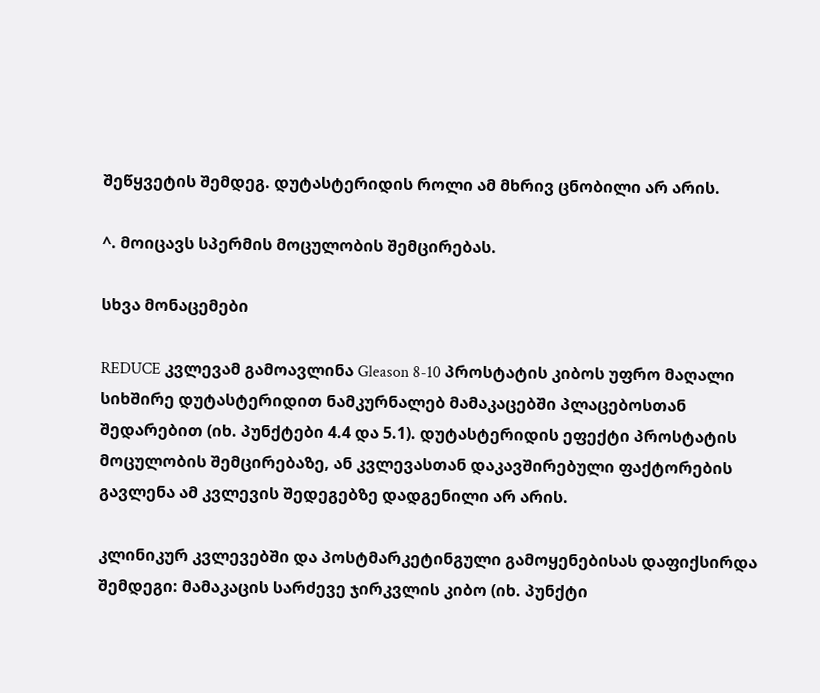შეწყვეტის შემდეგ. დუტასტერიდის როლი ამ მხრივ ცნობილი არ არის.

^. მოიცავს სპერმის მოცულობის შემცირებას.

სხვა მონაცემები

REDUCE კვლევამ გამოავლინა Gleason 8-10 პროსტატის კიბოს უფრო მაღალი სიხშირე დუტასტერიდით ნამკურნალებ მამაკაცებში პლაცებოსთან შედარებით (იხ. პუნქტები 4.4 და 5.1). დუტასტერიდის ეფექტი პროსტატის მოცულობის შემცირებაზე, ან კვლევასთან დაკავშირებული ფაქტორების გავლენა ამ კვლევის შედეგებზე დადგენილი არ არის.

კლინიკურ კვლევებში და პოსტმარკეტინგული გამოყენებისას დაფიქსირდა შემდეგი: მამაკაცის სარძევე ჯირკვლის კიბო (იხ. პუნქტი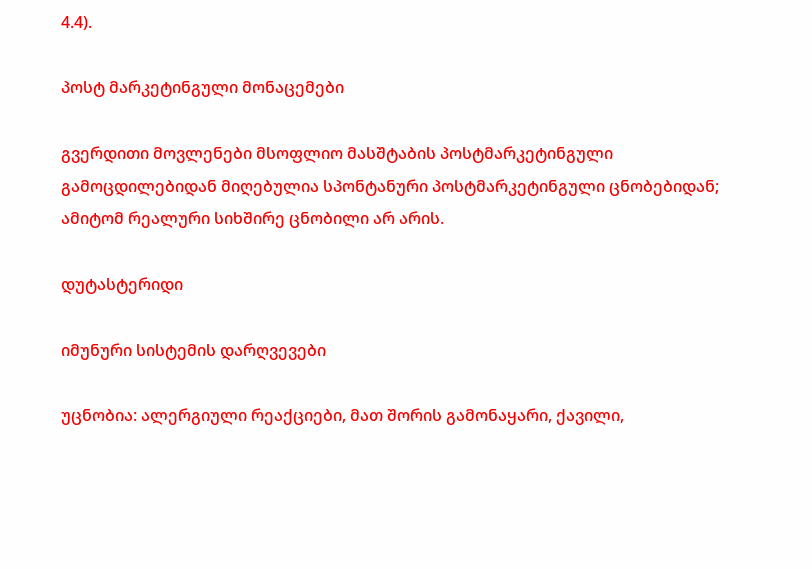4.4).

პოსტ მარკეტინგული მონაცემები

გვერდითი მოვლენები მსოფლიო მასშტაბის პოსტმარკეტინგული გამოცდილებიდან მიღებულია სპონტანური პოსტმარკეტინგული ცნობებიდან; ამიტომ რეალური სიხშირე ცნობილი არ არის.

დუტასტერიდი

იმუნური სისტემის დარღვევები

უცნობია: ალერგიული რეაქციები, მათ შორის გამონაყარი, ქავილი,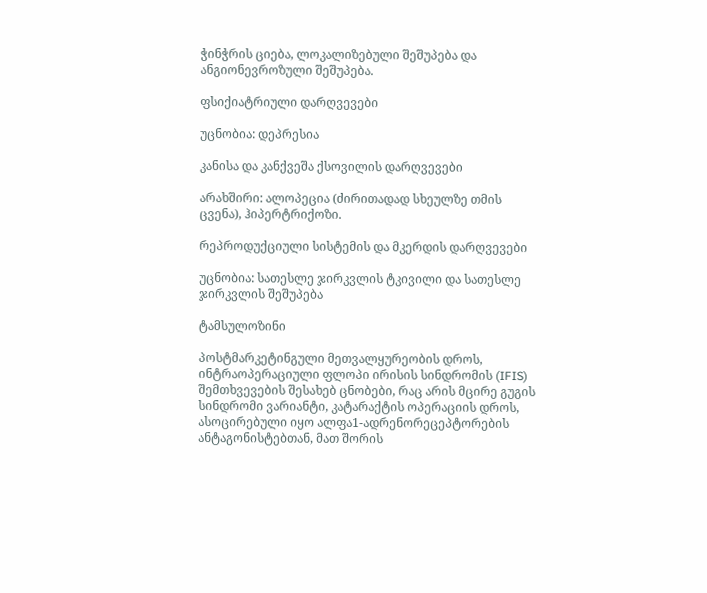ჭინჭრის ციება, ლოკალიზებული შეშუპება და ანგიონევროზული შეშუპება.

ფსიქიატრიული დარღვევები

უცნობია: დეპრესია

კანისა და კანქვეშა ქსოვილის დარღვევები

არახშირი: ალოპეცია (ძირითადად სხეულზე თმის ცვენა), ჰიპერტრიქოზი.

რეპროდუქციული სისტემის და მკერდის დარღვევები

უცნობია: სათესლე ჯირკვლის ტკივილი და სათესლე ჯირკვლის შეშუპება

ტამსულოზინი

პოსტმარკეტინგული მეთვალყურეობის დროს, ინტრაოპერაციული ფლოპი ირისის სინდრომის (IFIS) შემთხვევების შესახებ ცნობები, რაც არის მცირე გუგის სინდრომი ვარიანტი, კატარაქტის ოპერაციის დროს, ასოცირებული იყო ალფა1-ადრენორეცეპტორების ანტაგონისტებთან, მათ შორის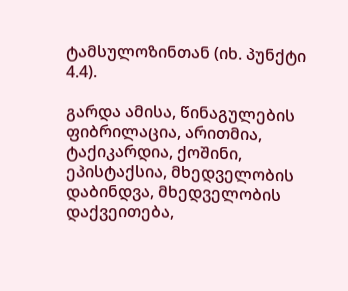ტამსულოზინთან (იხ. პუნქტი 4.4).

გარდა ამისა, წინაგულების ფიბრილაცია, არითმია, ტაქიკარდია, ქოშინი, ეპისტაქსია, მხედველობის დაბინდვა, მხედველობის დაქვეითება,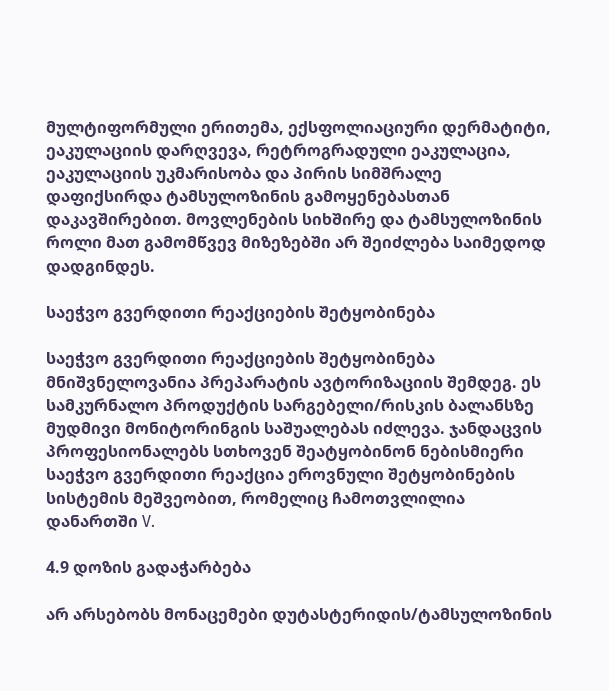მულტიფორმული ერითემა, ექსფოლიაციური დერმატიტი, ეაკულაციის დარღვევა, რეტროგრადული ეაკულაცია, ეაკულაციის უკმარისობა და პირის სიმშრალე დაფიქსირდა ტამსულოზინის გამოყენებასთან დაკავშირებით. მოვლენების სიხშირე და ტამსულოზინის როლი მათ გამომწვევ მიზეზებში არ შეიძლება საიმედოდ დადგინდეს.

საეჭვო გვერდითი რეაქციების შეტყობინება

საეჭვო გვერდითი რეაქციების შეტყობინება მნიშვნელოვანია პრეპარატის ავტორიზაციის შემდეგ. ეს სამკურნალო პროდუქტის სარგებელი/რისკის ბალანსზე მუდმივი მონიტორინგის საშუალებას იძლევა. ჯანდაცვის პროფესიონალებს სთხოვენ შეატყობინონ ნებისმიერი საეჭვო გვერდითი რეაქცია ეროვნული შეტყობინების სისტემის მეშვეობით, რომელიც ჩამოთვლილია დანართში V.

4.9 დოზის გადაჭარბება

არ არსებობს მონაცემები დუტასტერიდის/ტამსულოზინის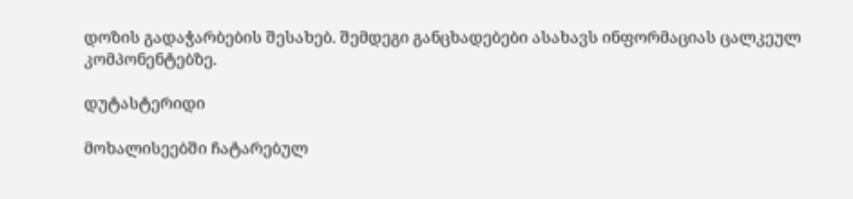დოზის გადაჭარბების შესახებ. შემდეგი განცხადებები ასახავს ინფორმაციას ცალკეულ კომპონენტებზე.

დუტასტერიდი

მოხალისეებში ჩატარებულ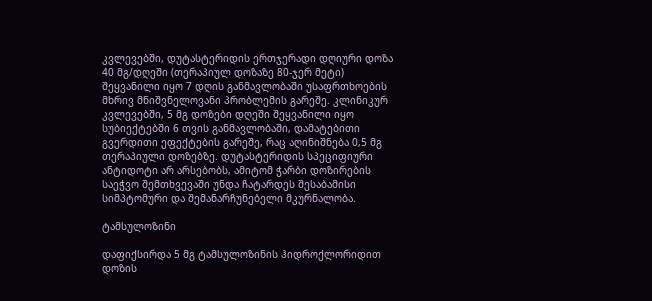კვლევებში, დუტასტერიდის ერთჯერადი დღიური დოზა 40 მგ/დღეში (თერაპიულ დოზაზე 80-ჯერ მეტი) შეყვანილი იყო 7 დღის განმავლობაში უსაფრთხოების მხრივ მნიშვნელოვანი პრობლემის გარეშე. კლინიკურ კვლევებში, 5 მგ დოზები დღეში შეყვანილი იყო სუბიექტებში 6 თვის განმავლობაში, დამატებითი გვერდითი ეფექტების გარეშე, რაც აღინიშნება 0,5 მგ თერაპიული დოზებზე. დუტასტერიდის სპეციფიური ანტიდოტი არ არსებობს, ამიტომ ჭარბი დოზირების საეჭვო შემთხვევაში უნდა ჩატარდეს შესაბამისი სიმპტომური და შემანარჩუნებელი მკურნალობა.

ტამსულოზინი

დაფიქსირდა 5 მგ ტამსულოზინის ჰიდროქლორიდით დოზის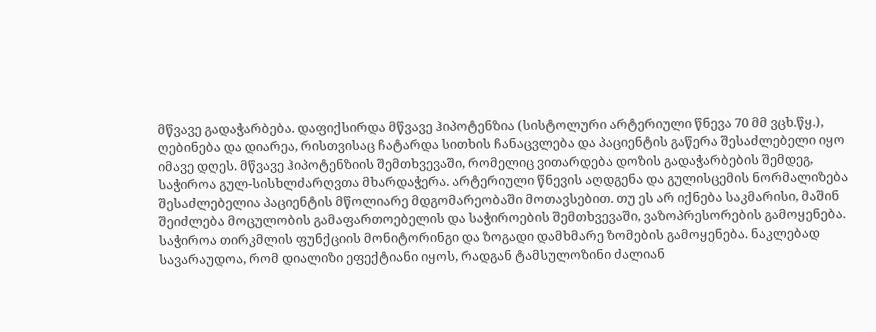მწვავე გადაჭარბება. დაფიქსირდა მწვავე ჰიპოტენზია (სისტოლური არტერიული წნევა 70 მმ ვცხ.წყ.), ღებინება და დიარეა, რისთვისაც ჩატარდა სითხის ჩანაცვლება და პაციენტის გაწერა შესაძლებელი იყო იმავე დღეს. მწვავე ჰიპოტენზიის შემთხვევაში, რომელიც ვითარდება დოზის გადაჭარბების შემდეგ, საჭიროა გულ-სისხლძარღვთა მხარდაჭერა. არტერიული წნევის აღდგენა და გულისცემის ნორმალიზება შესაძლებელია პაციენტის მწოლიარე მდგომარეობაში მოთავსებით. თუ ეს არ იქნება საკმარისი, მაშინ შეიძლება მოცულობის გამაფართოებელის და საჭიროების შემთხვევაში, ვაზოპრესორების გამოყენება. საჭიროა თირკმლის ფუნქციის მონიტორინგი და ზოგადი დამხმარე ზომების გამოყენება. ნაკლებად სავარაუდოა, რომ დიალიზი ეფექტიანი იყოს, რადგან ტამსულოზინი ძალიან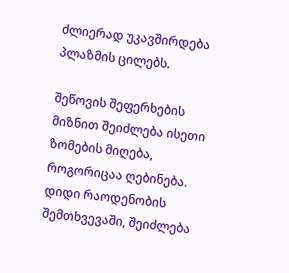ძლიერად უკავშირდება პლაზმის ცილებს.

შეწოვის შეფერხების მიზნით შეიძლება ისეთი ზომების მიღება, როგორიცაა ღებინება. დიდი რაოდენობის შემთხვევაში, შეიძლება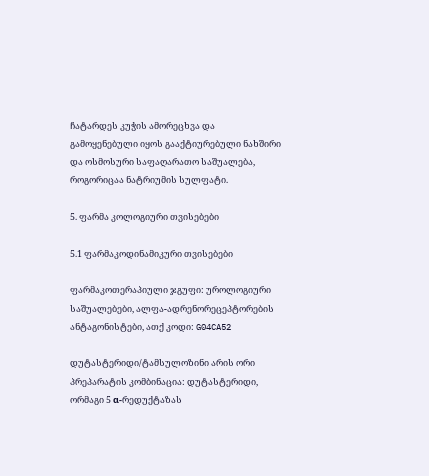ჩატარდეს კუჭის ამორეცხვა და გამოყენებული იყოს გააქტიურებული ნახშირი და ოსმოსური საფაღარათო საშუალება, როგორიცაა ნატრიუმის სულფატი.

5. ფარმა კოლოგიური თვისებები

5.1 ფარმაკოდინამიკური თვისებები

ფარმაკოთერაპიული ჯგუფი: უროლოგიური საშუალებები, ალფა-ადრენორეცეპტორების ანტაგონისტები, ათქ კოდი: G04CA52

დუტასტერიდი/ტამსულოზინი არის ორი პრეპარატის კომბინაცია: დუტასტერიდი, ორმაგი 5 α-რედუქტაზას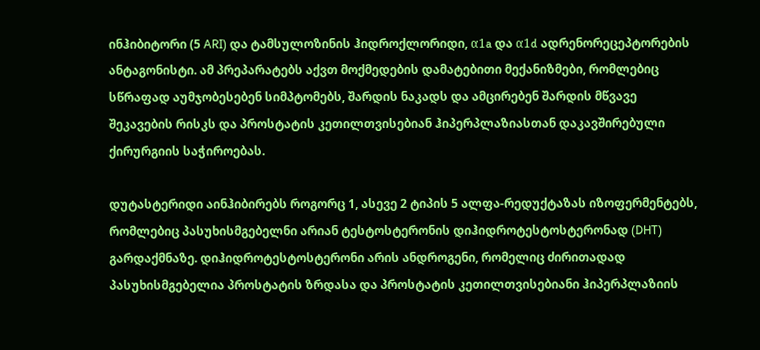ინჰიბიტორი (5 ARI) და ტამსულოზინის ჰიდროქლორიდი, α1a და α1d ადრენორეცეპტორების ანტაგონისტი. ამ პრეპარატებს აქვთ მოქმედების დამატებითი მექანიზმები, რომლებიც სწრაფად აუმჯობესებენ სიმპტომებს, შარდის ნაკადს და ამცირებენ შარდის მწვავე შეკავების რისკს და პროსტატის კეთილთვისებიან ჰიპერპლაზიასთან დაკავშირებული ქირურგიის საჭიროებას.

დუტასტერიდი აინჰიბირებს როგორც 1, ასევე 2 ტიპის 5 ალფა-რედუქტაზას იზოფერმენტებს, რომლებიც პასუხისმგებელნი არიან ტესტოსტერონის დიჰიდროტესტოსტერონად (DHT) გარდაქმნაზე. დიჰიდროტესტოსტერონი არის ანდროგენი, რომელიც ძირითადად პასუხისმგებელია პროსტატის ზრდასა და პროსტატის კეთილთვისებიანი ჰიპერპლაზიის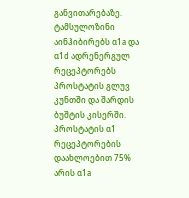განვითარებაზე. ტამსულოზინი აინჰიბირებს α1a და α1d ადრენერგულ რეცეპტორებს პროსტატის გლუვ კუნთში და შარდის ბუშტის კისერში. პროსტატის α1 რეცეპტორების დაახლოებით 75% არის α1a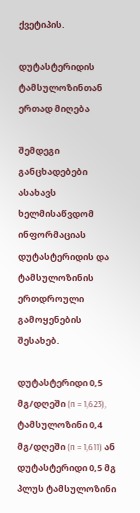ქვეტიპის.

დუტასტერიდის ტამსულოზინთან ერთად მიღება

შემდეგი განცხადებები ასახავს ხელმისაწვდომ ინფორმაციას დუტასტერიდის და ტამსულოზინის ერთდროული გამოყენების შესახებ.

დუტასტერიდი 0,5 მგ/დღეში (n = 1,623), ტამსულოზინი 0,4 მგ/დღეში (n = 1,611) ან დუტასტერიდი 0,5 მგ პლუს ტამსულოზინი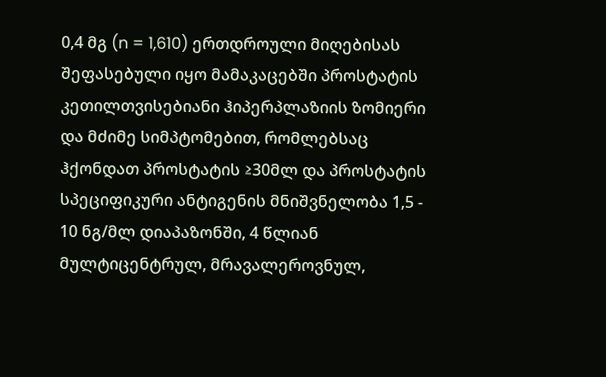0,4 მგ (n = 1,610) ერთდროული მიღებისას შეფასებული იყო მამაკაცებში პროსტატის კეთილთვისებიანი ჰიპერპლაზიის ზომიერი და მძიმე სიმპტომებით, რომლებსაც ჰქონდათ პროსტატის ≥30მლ და პროსტატის სპეციფიკური ანტიგენის მნიშვნელობა 1,5 - 10 ნგ/მლ დიაპაზონში, 4 წლიან მულტიცენტრულ, მრავალეროვნულ,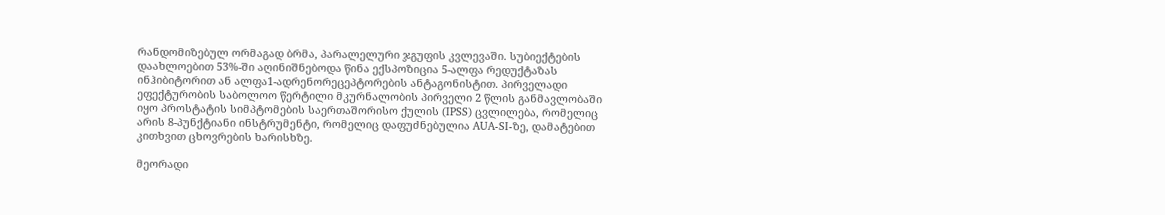რანდომიზებულ ორმაგად ბრმა, პარალელური ჯგუფის კვლევაში. სუბიექტების დაახლოებით 53%-ში აღინიშნებოდა წინა ექსპოზიცია 5-ალფა რედუქტაზას ინჰიბიტორით ან ალფა1-ადრენორეცეპტორების ანტაგონისტით. პირველადი ეფექტურობის საბოლოო წერტილი მკურნალობის პირველი 2 წლის განმავლობაში იყო პროსტატის სიმპტომების საერთაშორისო ქულის (IPSS) ცვლილება, რომელიც არის 8-პუნქტიანი ინსტრუმენტი, რომელიც დაფუძნებულია AUA-SI-ზე, დამატებით კითხვით ცხოვრების ხარისხზე.

მეორადი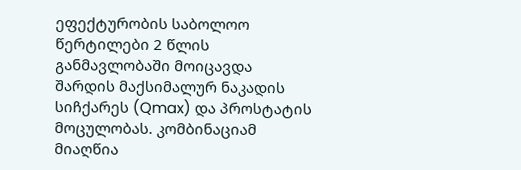ეფექტურობის საბოლოო წერტილები 2 წლის განმავლობაში მოიცავდა შარდის მაქსიმალურ ნაკადის სიჩქარეს (Qmax) და პროსტატის მოცულობას. კომბინაციამ მიაღწია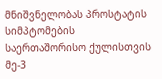მნიშვნელობას პროსტატის სიმპტომების საერთაშორისო ქულისთვის მე-3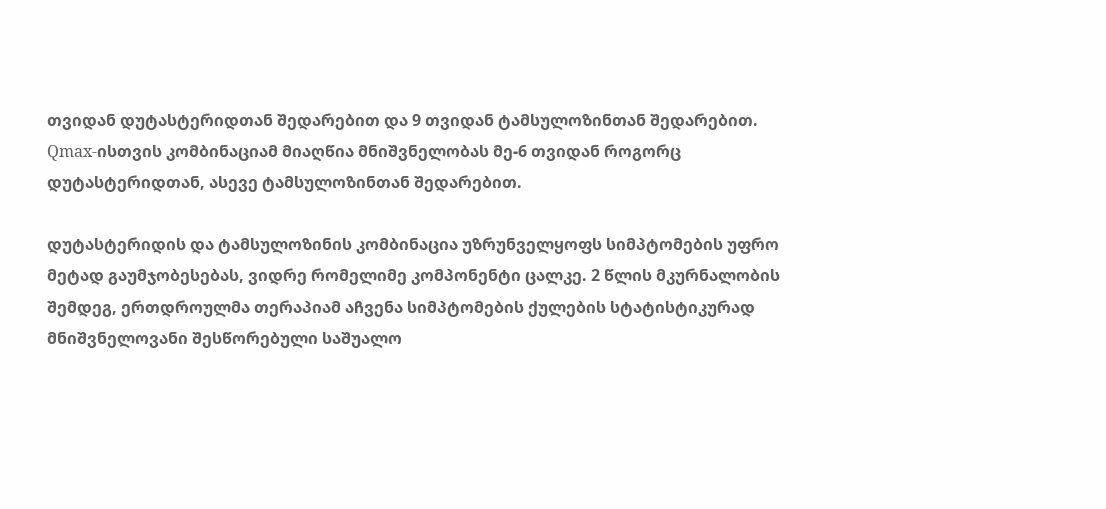თვიდან დუტასტერიდთან შედარებით და 9 თვიდან ტამსულოზინთან შედარებით. Qmax-ისთვის კომბინაციამ მიაღწია მნიშვნელობას მე-6 თვიდან როგორც დუტასტერიდთან, ასევე ტამსულოზინთან შედარებით.

დუტასტერიდის და ტამსულოზინის კომბინაცია უზრუნველყოფს სიმპტომების უფრო მეტად გაუმჯობესებას, ვიდრე რომელიმე კომპონენტი ცალკე. 2 წლის მკურნალობის შემდეგ, ერთდროულმა თერაპიამ აჩვენა სიმპტომების ქულების სტატისტიკურად მნიშვნელოვანი შესწორებული საშუალო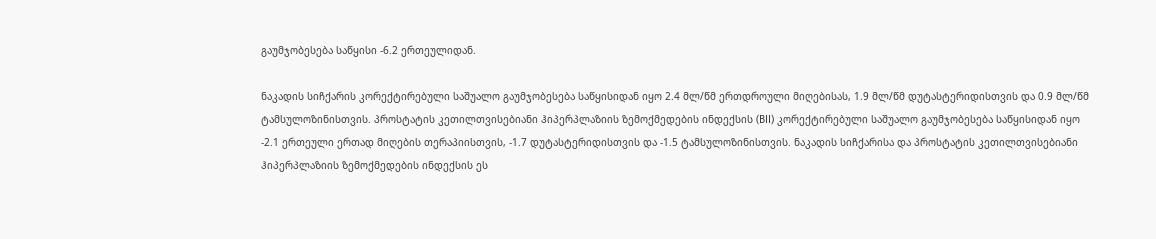გაუმჯობესება საწყისი -6.2 ერთეულიდან.

ნაკადის სიჩქარის კორექტირებული საშუალო გაუმჯობესება საწყისიდან იყო 2.4 მლ/წმ ერთდროული მიღებისას, 1.9 მლ/წმ დუტასტერიდისთვის და 0.9 მლ/წმ ტამსულოზინისთვის. პროსტატის კეთილთვისებიანი ჰიპერპლაზიის ზემოქმედების ინდექსის (BII) კორექტირებული საშუალო გაუმჯობესება საწყისიდან იყო -2.1 ერთეული ერთად მიღების თერაპიისთვის, -1.7 დუტასტერიდისთვის და -1.5 ტამსულოზინისთვის. ნაკადის სიჩქარისა და პროსტატის კეთილთვისებიანი ჰიპერპლაზიის ზემოქმედების ინდექსის ეს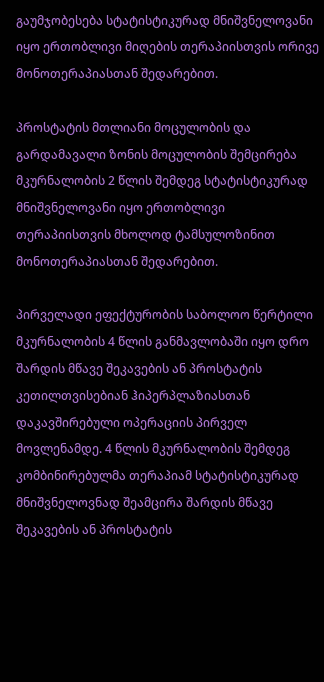გაუმჯობესება სტატისტიკურად მნიშვნელოვანი იყო ერთობლივი მიღების თერაპიისთვის ორივე მონოთერაპიასთან შედარებით.

პროსტატის მთლიანი მოცულობის და გარდამავალი ზონის მოცულობის შემცირება მკურნალობის 2 წლის შემდეგ სტატისტიკურად მნიშვნელოვანი იყო ერთობლივი თერაპიისთვის მხოლოდ ტამსულოზინით მონოთერაპიასთან შედარებით.

პირველადი ეფექტურობის საბოლოო წერტილი მკურნალობის 4 წლის განმავლობაში იყო დრო შარდის მწავე შეკავების ან პროსტატის კეთილთვისებიან ჰიპერპლაზიასთან დაკავშირებული ოპერაციის პირველ მოვლენამდე. 4 წლის მკურნალობის შემდეგ კომბინირებულმა თერაპიამ სტატისტიკურად მნიშვნელოვნად შეამცირა შარდის მწავე შეკავების ან პროსტატის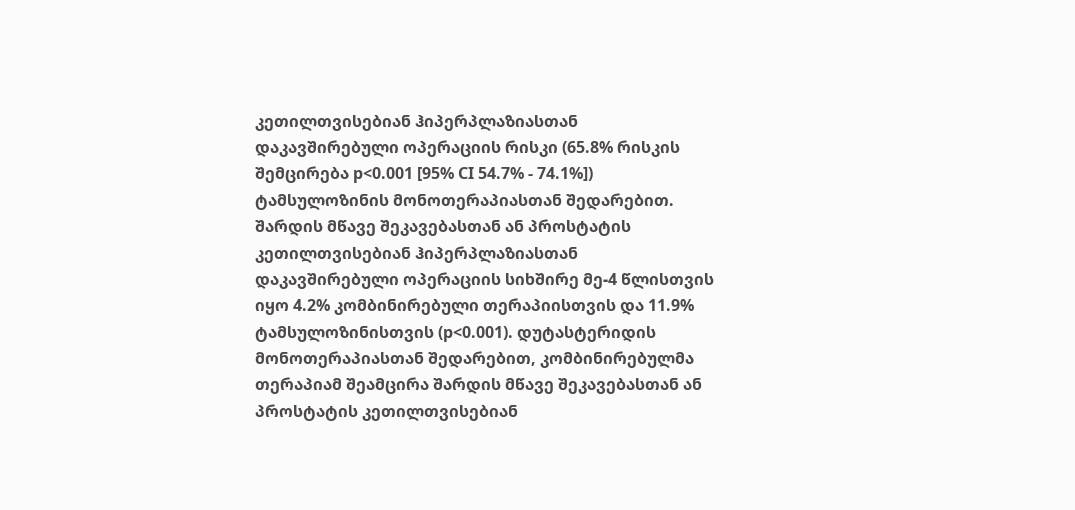კეთილთვისებიან ჰიპერპლაზიასთან დაკავშირებული ოპერაციის რისკი (65.8% რისკის შემცირება p<0.001 [95% CI 54.7% - 74.1%]) ტამსულოზინის მონოთერაპიასთან შედარებით. შარდის მწავე შეკავებასთან ან პროსტატის კეთილთვისებიან ჰიპერპლაზიასთან დაკავშირებული ოპერაციის სიხშირე მე-4 წლისთვის იყო 4.2% კომბინირებული თერაპიისთვის და 11.9% ტამსულოზინისთვის (p<0.001). დუტასტერიდის მონოთერაპიასთან შედარებით, კომბინირებულმა თერაპიამ შეამცირა შარდის მწავე შეკავებასთან ან პროსტატის კეთილთვისებიან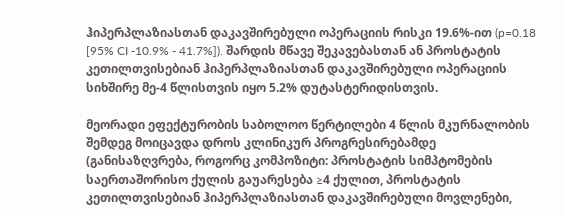ჰიპერპლაზიასთან დაკავშირებული ოპერაციის რისკი 19.6%-ით (p=0.18 [95% CI -10.9% - 41.7%]). შარდის მწავე შეკავებასთან ან პროსტატის კეთილთვისებიან ჰიპერპლაზიასთან დაკავშირებული ოპერაციის სიხშირე მე-4 წლისთვის იყო 5.2% დუტასტერიდისთვის.

მეორადი ეფექტურობის საბოლოო წერტილები 4 წლის მკურნალობის შემდეგ მოიცავდა დროს კლინიკურ პროგრესირებამდე (განისაზღვრება, როგორც კომპოზიტი: პროსტატის სიმპტომების საერთაშორისო ქულის გაუარესება ≥4 ქულით, პროსტატის კეთილთვისებიან ჰიპერპლაზიასთან დაკავშირებული მოვლენები,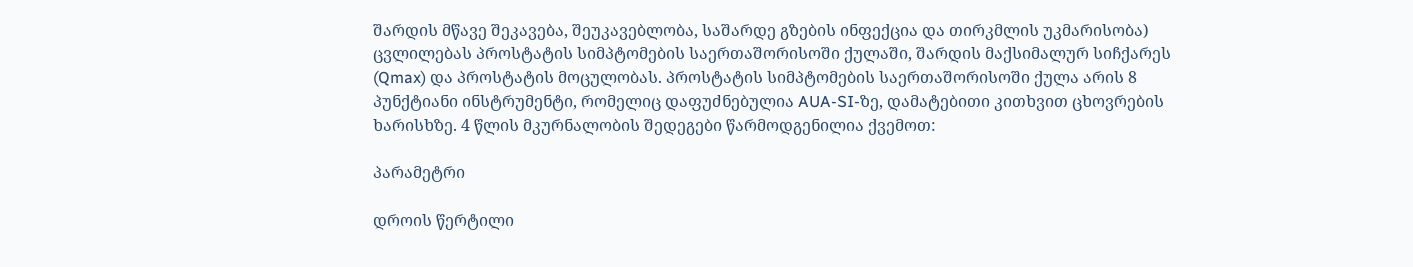შარდის მწავე შეკავება, შეუკავებლობა, საშარდე გზების ინფექცია და თირკმლის უკმარისობა) ცვლილებას პროსტატის სიმპტომების საერთაშორისოში ქულაში, შარდის მაქსიმალურ სიჩქარეს (Qmax) და პროსტატის მოცულობას. პროსტატის სიმპტომების საერთაშორისოში ქულა არის 8 პუნქტიანი ინსტრუმენტი, რომელიც დაფუძნებულია AUA-SI-ზე, დამატებითი კითხვით ცხოვრების ხარისხზე. 4 წლის მკურნალობის შედეგები წარმოდგენილია ქვემოთ:

პარამეტრი

დროის წერტილი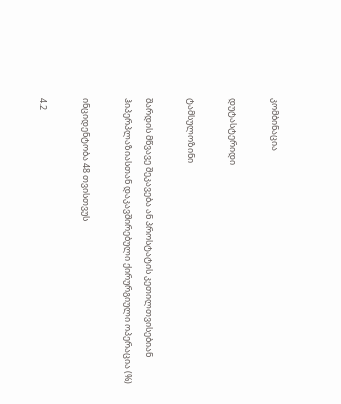კომბინაცია

დუტასტერიდი

ტამსულოზინი

შარდის მწვავე შეკავება ან პროსტატის კეთილთვისებიან ჰიპერპლაზიასთან დაკავშირებული ქირურგიული ოპერაცია (%)

ინციდენტობა 48 თვისთვუს

4.2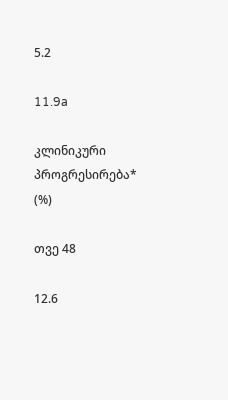5.2

11.9a

კლინიკური პროგრესირება* (%)

თვე 48

12.6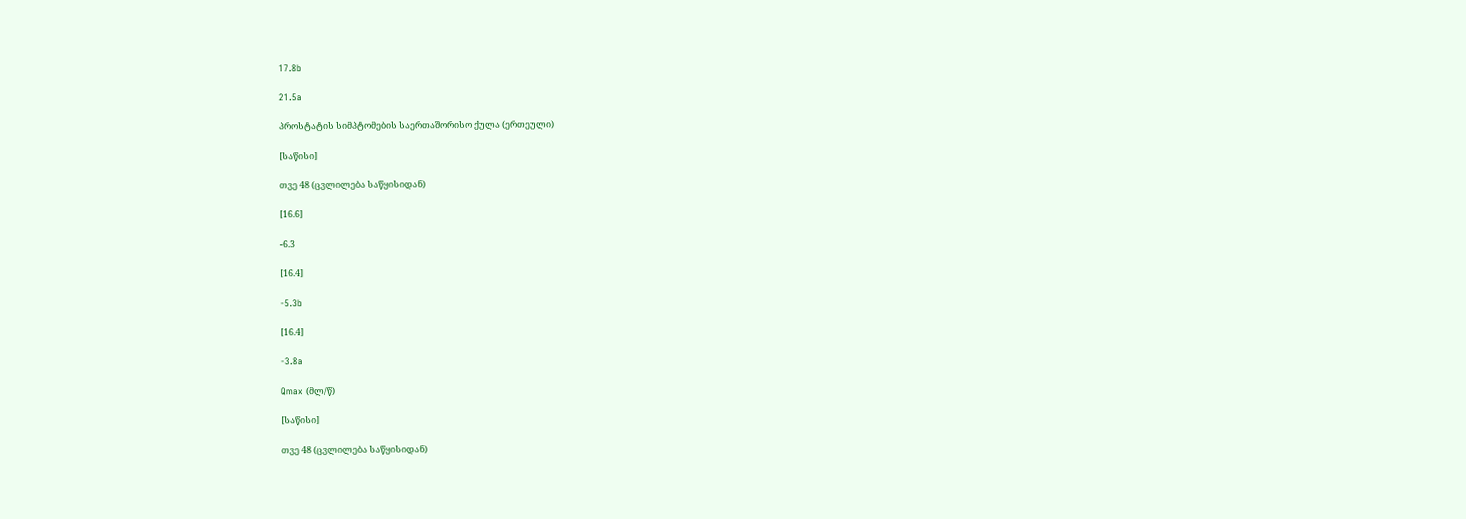17.8b

21.5a

პროსტატის სიმპტომების საერთაშორისო ქულა (ერთეული)

[საწისი]

თვე 48 (ცვლილება საწყისიდან)

[16.6]

-6.3

[16.4]

-5.3b

[16.4]

-3.8a

Qmax (მლ/წ)

[საწისი]

თვე 48 (ცვლილება საწყისიდან)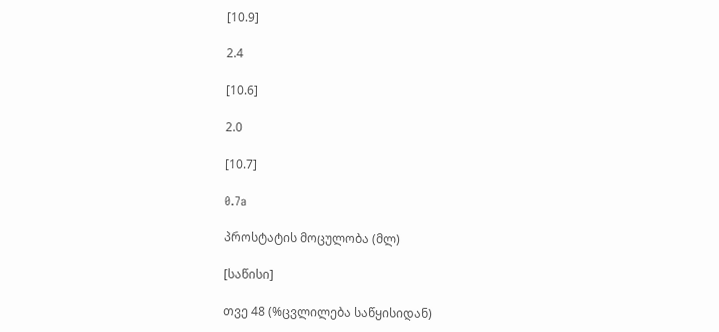[10.9]

2.4

[10.6]

2.0

[10.7]

0.7a

პროსტატის მოცულობა (მლ)

[საწისი]

თვე 48 (%ცვლილება საწყისიდან)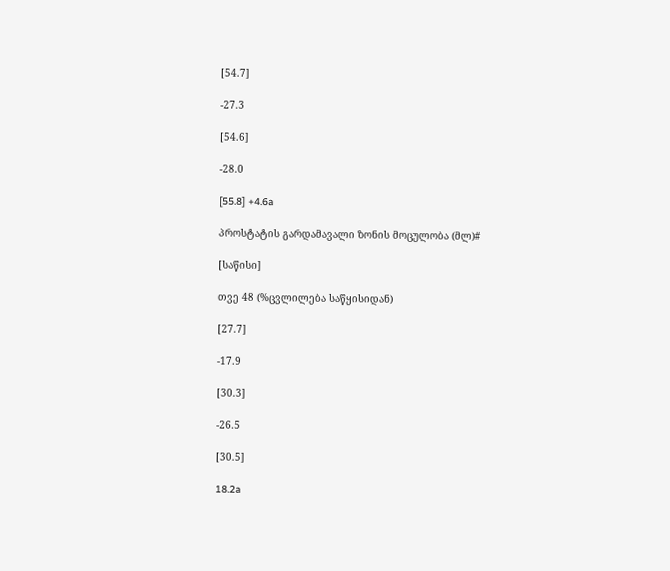[54.7]

-27.3

[54.6]

-28.0

[55.8] +4.6a

პროსტატის გარდამავალი ზონის მოცულობა (მლ)#

[საწისი]

თვე 48 (%ცვლილება საწყისიდან)

[27.7]

-17.9

[30.3]

-26.5

[30.5]

18.2a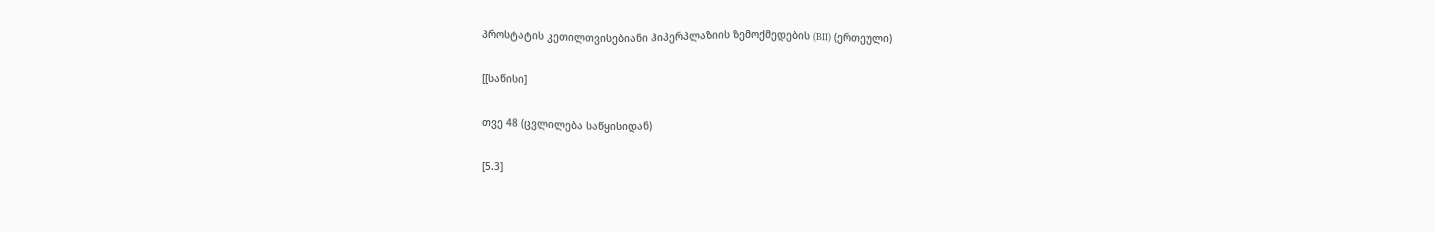პროსტატის კეთილთვისებიანი ჰიპერპლაზიის ზემოქმედების (BII) (ერთეული)

[[საწისი]

თვე 48 (ცვლილება საწყისიდან)

[5.3]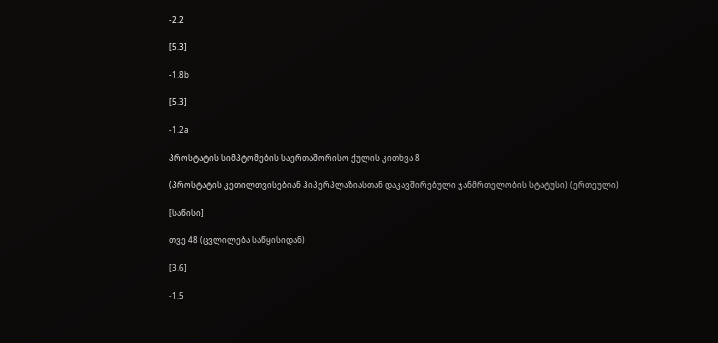-2.2

[5.3]

-1.8b

[5.3]

-1.2a

პროსტატის სიმპტომების საერთაშორისო ქულის კითხვა 8

(პროსტატის კეთილთვისებიან ჰიპერპლაზიასთან დაკავშირებული ჯანმრთელობის სტატუსი) (ერთეული)

[საწისი]

თვე 48 (ცვლილება საწყისიდან)

[3.6]

-1.5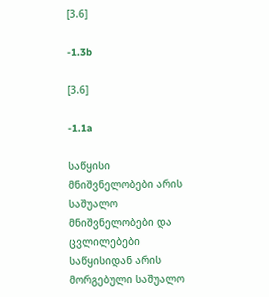[3.6]

-1.3b

[3.6]

-1.1a

საწყისი მნიშვნელობები არის საშუალო მნიშვნელობები და ცვლილებები საწყისიდან არის მორგებული საშუალო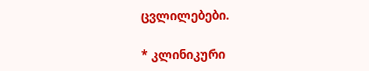ცვლილებები.

* კლინიკური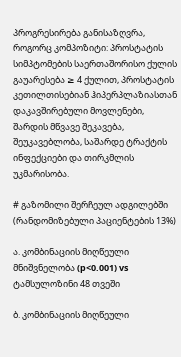პროგრესირება განისაზღვრა, როგორც კომპოზიტი: პროსტატის სიმპტომების საერთაშორისო ქულის გაუარესება ≥ 4 ქულით, პროსტატის კეთილთისებიან ჰიპერპლაზიასთან დაკავშირებული მოვლენები, შარდის მწვავე შეკავება, შეუკავებლობა, საშარდე ტრაქტის ინფექციები და თირკმლის უკმარისობა.

# გაზომილი შერჩეულ ადგილებში (რანდომიზებული პაციენტების 13%)

ა. კომბინაციის მიღწეული მნიშვნელობა (p<0.001) vs ტამსულოზინი 48 თვეში

ბ. კომბინაციის მიღწეული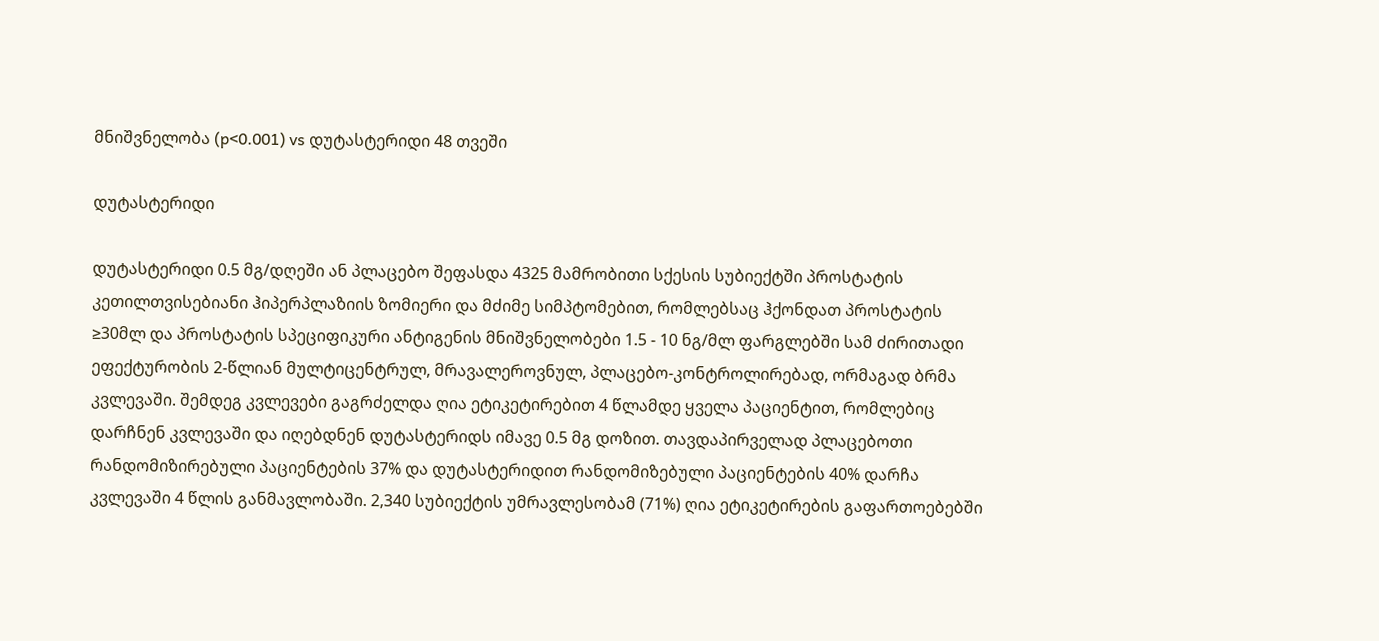მნიშვნელობა (p<0.001) vs დუტასტერიდი 48 თვეში

დუტასტერიდი

დუტასტერიდი 0.5 მგ/დღეში ან პლაცებო შეფასდა 4325 მამრობითი სქესის სუბიექტში პროსტატის კეთილთვისებიანი ჰიპერპლაზიის ზომიერი და მძიმე სიმპტომებით, რომლებსაც ჰქონდათ პროსტატის ≥30მლ და პროსტატის სპეციფიკური ანტიგენის მნიშვნელობები 1.5 - 10 ნგ/მლ ფარგლებში სამ ძირითადი ეფექტურობის 2-წლიან მულტიცენტრულ, მრავალეროვნულ, პლაცებო-კონტროლირებად, ორმაგად ბრმა კვლევაში. შემდეგ კვლევები გაგრძელდა ღია ეტიკეტირებით 4 წლამდე ყველა პაციენტით, რომლებიც დარჩნენ კვლევაში და იღებდნენ დუტასტერიდს იმავე 0.5 მგ დოზით. თავდაპირველად პლაცებოთი რანდომიზირებული პაციენტების 37% და დუტასტერიდით რანდომიზებული პაციენტების 40% დარჩა კვლევაში 4 წლის განმავლობაში. 2,340 სუბიექტის უმრავლესობამ (71%) ღია ეტიკეტირების გაფართოებებში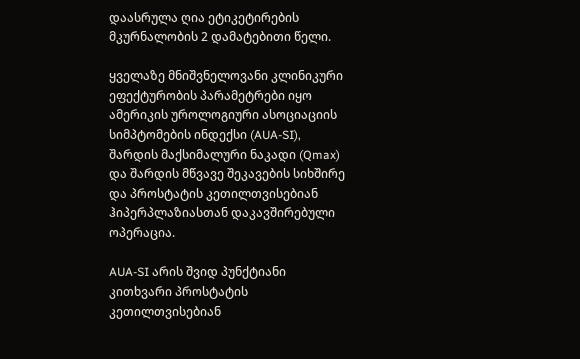დაასრულა ღია ეტიკეტირების მკურნალობის 2 დამატებითი წელი.

ყველაზე მნიშვნელოვანი კლინიკური ეფექტურობის პარამეტრები იყო ამერიკის უროლოგიური ასოციაციის სიმპტომების ინდექსი (AUA-SI), შარდის მაქსიმალური ნაკადი (Qmax) და შარდის მწვავე შეკავების სიხშირე და პროსტატის კეთილთვისებიან ჰიპერპლაზიასთან დაკავშირებული ოპერაცია.

AUA-SI არის შვიდ პუნქტიანი კითხვარი პროსტატის კეთილთვისებიან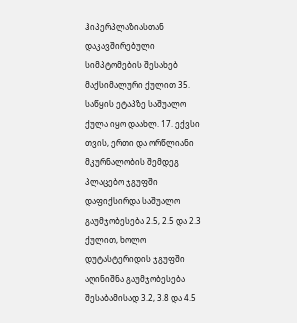ჰიპერპლაზიასთან დაკავშირებული სიმპტომების შესახებ მაქსიმალური ქულით 35. საწყის ეტაპზე საშუალო ქულა იყო დაახლ. 17. ექვსი თვის, ერთი და ორწლიანი მკურნალობის შემდეგ პლაცებო ჯგუფში დაფიქსირდა საშუალო გაუმჯობესება 2.5, 2.5 და 2.3 ქულით, ხოლო დუტასტერიდის ჯგუფში აღინიშნა გაუმჯობესება შესაბამისად 3.2, 3.8 და 4.5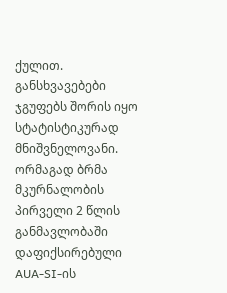ქულით. განსხვავებები ჯგუფებს შორის იყო სტატისტიკურად მნიშვნელოვანი. ორმაგად ბრმა მკურნალობის პირველი 2 წლის განმავლობაში დაფიქსირებული AUA-SI-ის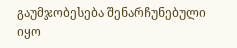გაუმჯობესება შენარჩუნებული იყო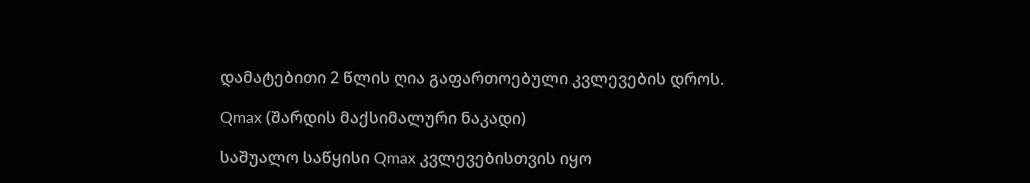დამატებითი 2 წლის ღია გაფართოებული კვლევების დროს.

Qmax (შარდის მაქსიმალური ნაკადი)

საშუალო საწყისი Qmax კვლევებისთვის იყო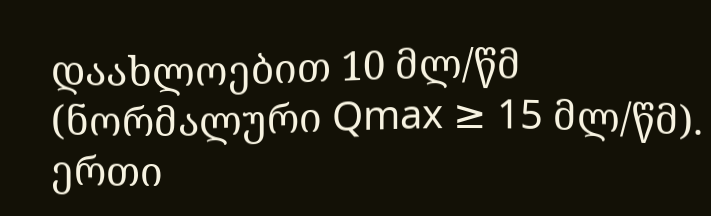დაახლოებით 10 მლ/წმ (ნორმალური Qmax ≥ 15 მლ/წმ). ერთი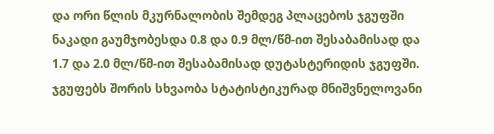და ორი წლის მკურნალობის შემდეგ პლაცებოს ჯგუფში ნაკადი გაუმჯობესდა 0.8 და 0.9 მლ/წმ-ით შესაბამისად და 1.7 და 2.0 მლ/წმ-ით შესაბამისად დუტასტერიდის ჯგუფში. ჯგუფებს შორის სხვაობა სტატისტიკურად მნიშვნელოვანი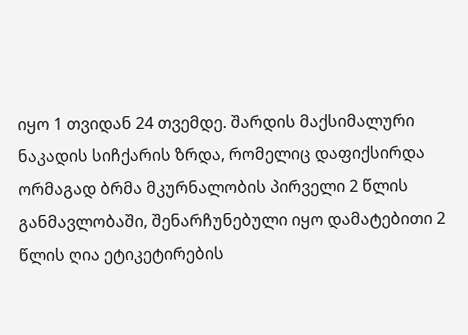იყო 1 თვიდან 24 თვემდე. შარდის მაქსიმალური ნაკადის სიჩქარის ზრდა, რომელიც დაფიქსირდა ორმაგად ბრმა მკურნალობის პირველი 2 წლის განმავლობაში, შენარჩუნებული იყო დამატებითი 2 წლის ღია ეტიკეტირების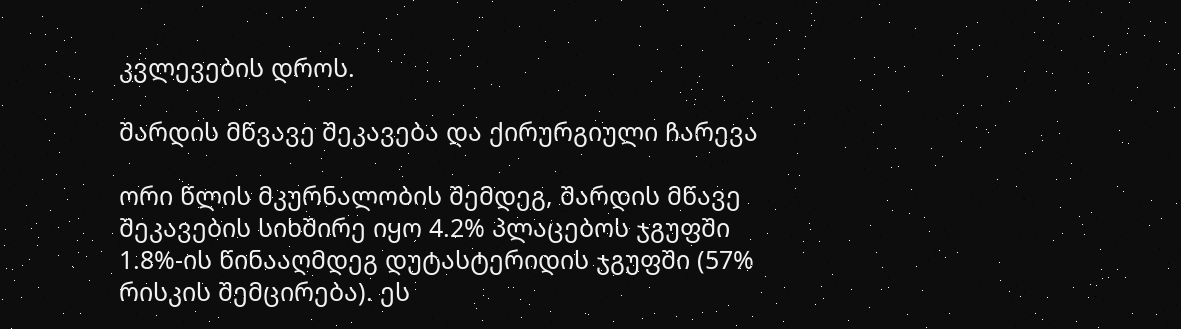კვლევების დროს.

შარდის მწვავე შეკავება და ქირურგიული ჩარევა

ორი წლის მკურნალობის შემდეგ, შარდის მწავე შეკავების სიხშირე იყო 4.2% პლაცებოს ჯგუფში 1.8%-ის წინააღმდეგ დუტასტერიდის ჯგუფში (57% რისკის შემცირება). ეს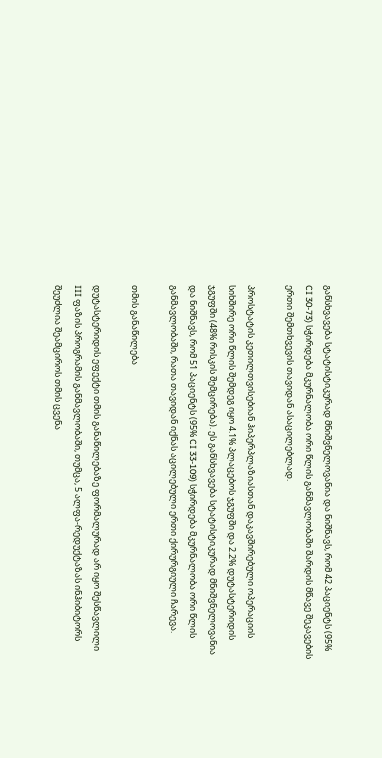განსხვავება სტატისტიკურად მნიშვნელოვანია და ნიშნავს, რომ 42 პაციენტს (95% CI 30-73) სჭირდება მკურნალობა ორი წლის განმავლობაში შარდის მწავე შეკავების ერთი შემთხვევის თავიდან ასაცილებლად.

პროსტატის კეთილთვისებიან ჰიპერპლაზიასთან დაკავშირებული ოპერაციის სიხშირე ორი წლის შემდეგ იყო 4.1% პლაცებოს ჯგუფში და 2.2% დუტასტერიდის ჯგუფში (48% რისკის შემცირება). ეს განსხვავება სტატისტიკურად მნიშვნელოვანია და ნიშნავს, რომ 51 პაციენტს (95% CI 33-109) სჭირდება მკურნალობა ორი წლის განმავლობაში, რათა თავიდან იქნას აცილებული ერთი ქირურგიული ჩარევა.

თმის განაწილება

დუტასტერიდის ეფექტი თმის განაწილებაზე ფორმალურად არ იყო შესწავლილი III ფაზის პროგრამის განმავლობაში, თუმცა, 5 ალფა-რედუქტაზას ინჰიბიტორს შეუძლია შეამციროს თმის ცვენა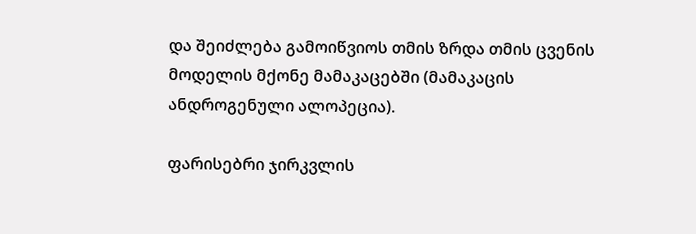და შეიძლება გამოიწვიოს თმის ზრდა თმის ცვენის მოდელის მქონე მამაკაცებში (მამაკაცის ანდროგენული ალოპეცია).

ფარისებრი ჯირკვლის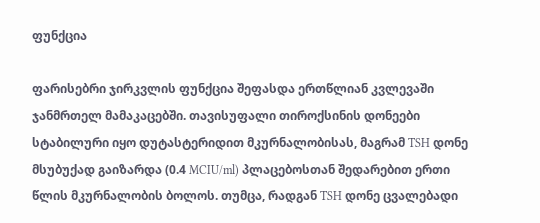ფუნქცია

ფარისებრი ჯირკვლის ფუნქცია შეფასდა ერთწლიან კვლევაში ჯანმრთელ მამაკაცებში. თავისუფალი თიროქსინის დონეები სტაბილური იყო დუტასტერიდით მკურნალობისას, მაგრამ TSH დონე მსუბუქად გაიზარდა (0.4 MCIU/ml) პლაცებოსთან შედარებით ერთი წლის მკურნალობის ბოლოს. თუმცა, რადგან TSH დონე ცვალებადი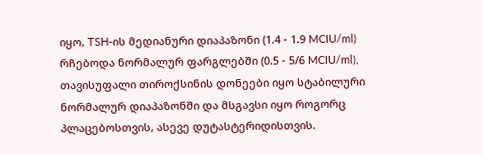იყო, TSH-ის მედიანური დიაპაზონი (1.4 - 1.9 MCIU/ml) რჩებოდა ნორმალურ ფარგლებში (0.5 - 5/6 MCIU/ml), თავისუფალი თიროქსინის დონეები იყო სტაბილური ნორმალურ დიაპაზონში და მსგავსი იყო როგორც პლაცებოსთვის, ასევე დუტასტერიდისთვის.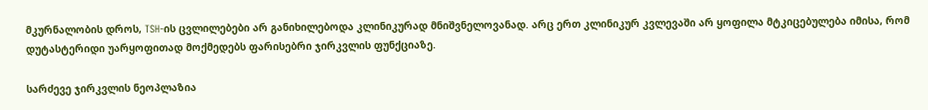მკურნალობის დროს, TSH-ის ცვლილებები არ განიხილებოდა კლინიკურად მნიშვნელოვანად. არც ერთ კლინიკურ კვლევაში არ ყოფილა მტკიცებულება იმისა, რომ დუტასტერიდი უარყოფითად მოქმედებს ფარისებრი ჯირკვლის ფუნქციაზე.

სარძევე ჯირკვლის ნეოპლაზია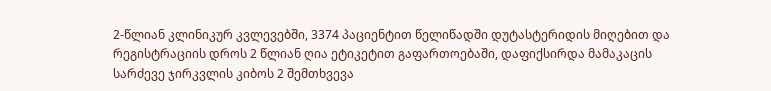2-წლიან კლინიკურ კვლევებში, 3374 პაციენტით წელიწადში დუტასტერიდის მიღებით და რეგისტრაციის დროს 2 წლიან ღია ეტიკეტით გაფართოებაში, დაფიქსირდა მამაკაცის სარძევე ჯირკვლის კიბოს 2 შემთხვევა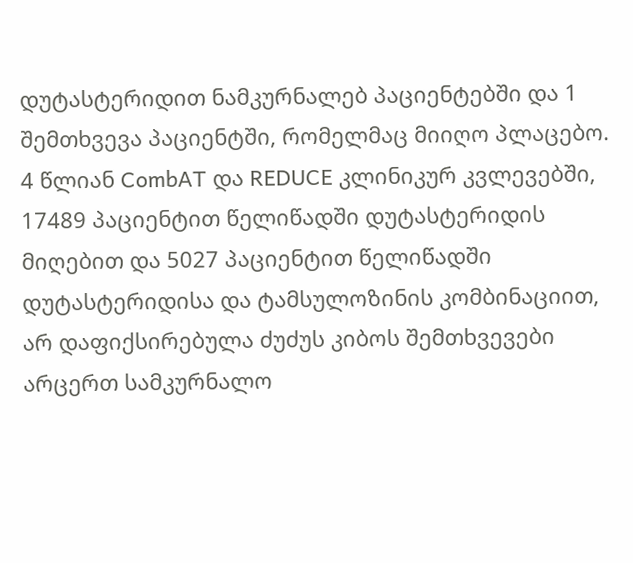დუტასტერიდით ნამკურნალებ პაციენტებში და 1 შემთხვევა პაციენტში, რომელმაც მიიღო პლაცებო. 4 წლიან CombAT და REDUCE კლინიკურ კვლევებში, 17489 პაციენტით წელიწადში დუტასტერიდის მიღებით და 5027 პაციენტით წელიწადში დუტასტერიდისა და ტამსულოზინის კომბინაციით, არ დაფიქსირებულა ძუძუს კიბოს შემთხვევები არცერთ სამკურნალო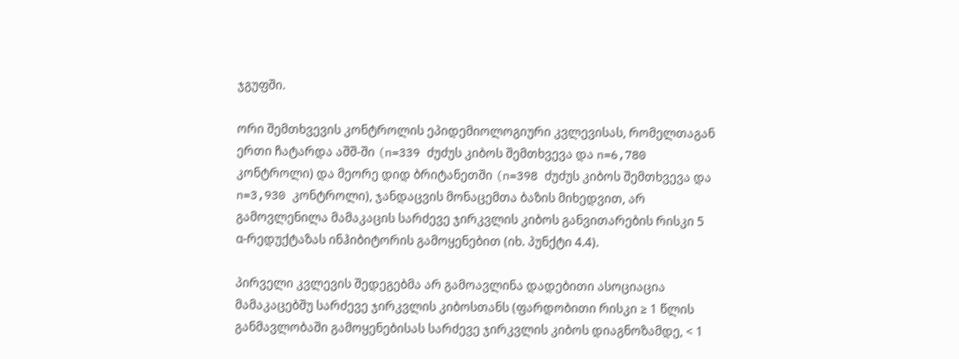ჯგუფში.

ორი შემთხვევის კონტროლის ეპიდემიოლოგიური კვლევისას, რომელთაგან ერთი ჩატარდა აშშ-ში (n=339 ძუძუს კიბოს შემთხვევა და n=6,780 კონტროლი) და მეორე დიდ ბრიტანეთში (n=398 ძუძუს კიბოს შემთხვევა და n=3,930 კონტროლი), ჯანდაცვის მონაცემთა ბაზის მიხედვით, არ გამოვლენილა მამაკაცის სარძევე ჯირკვლის კიბოს განვითარების რისკი 5 α-რედუქტაზას ინჰიბიტორის გამოყენებით (იხ. პუნქტი 4.4).

პირველი კვლევის შედეგებმა არ გამოავლინა დადებითი ასოციაცია მამაკაცებშუ სარძევე ჯირკვლის კიბოსთანს (ფარდობითი რისკი ≥ 1 წლის განმავლობაში გამოყენებისას სარძევე ჯირკვლის კიბოს დიაგნოზამდე, < 1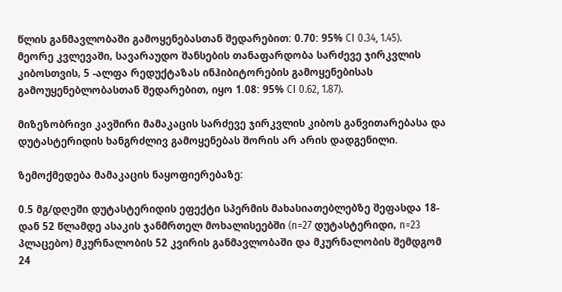წლის განმავლობაში გამოყენებასთან შედარებით: 0.70: 95% CI 0.34, 1.45). მეორე კვლევაში, სავარაუდო შანსების თანაფარდობა სარძევე ჯირკვლის კიბოსთვის, 5 -ალფა რედუქტაზას ინჰიბიტორების გამოყენებისას გამოუყენებლობასთან შედარებით, იყო 1.08: 95% CI 0.62, 1.87).

მიზეზობრივი კავშირი მამაკაცის სარძევე ჯირკვლის კიბოს განვითარებასა და დუტასტერიდის ხანგრძლივ გამოყენებას შორის არ არის დადგენილი.

ზემოქმედება მამაკაცის ნაყოფიერებაზე:

0.5 მგ/დღეში დუტასტერიდის ეფექტი სპერმის მახასიათებლებზე შეფასდა 18-დან 52 წლამდე ასაკის ჯანმრთელ მოხალისეებში (n=27 დუტასტერიდი, n=23 პლაცებო) მკურნალობის 52 კვირის განმავლობაში და მკურნალობის შემდგომ 24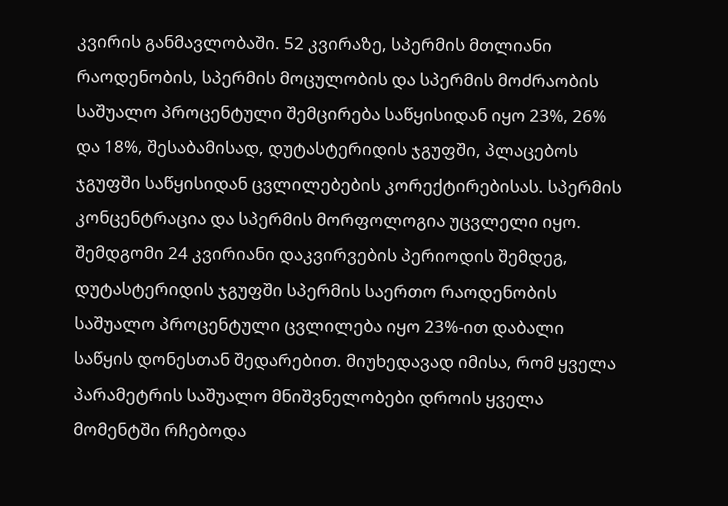კვირის განმავლობაში. 52 კვირაზე, სპერმის მთლიანი რაოდენობის, სპერმის მოცულობის და სპერმის მოძრაობის საშუალო პროცენტული შემცირება საწყისიდან იყო 23%, 26% და 18%, შესაბამისად, დუტასტერიდის ჯგუფში, პლაცებოს ჯგუფში საწყისიდან ცვლილებების კორექტირებისას. სპერმის კონცენტრაცია და სპერმის მორფოლოგია უცვლელი იყო. შემდგომი 24 კვირიანი დაკვირვების პერიოდის შემდეგ, დუტასტერიდის ჯგუფში სპერმის საერთო რაოდენობის საშუალო პროცენტული ცვლილება იყო 23%-ით დაბალი საწყის დონესთან შედარებით. მიუხედავად იმისა, რომ ყველა პარამეტრის საშუალო მნიშვნელობები დროის ყველა მომენტში რჩებოდა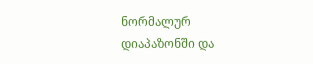ნორმალურ დიაპაზონში და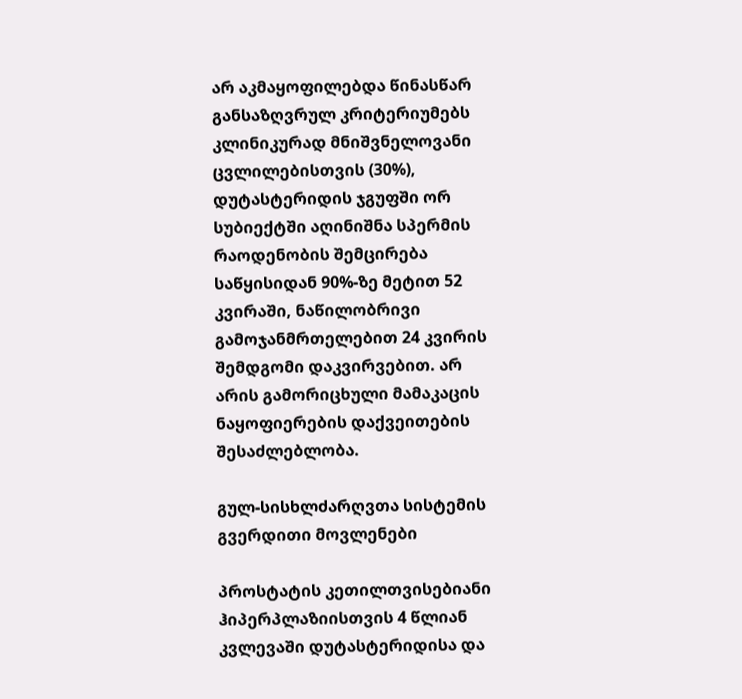არ აკმაყოფილებდა წინასწარ განსაზღვრულ კრიტერიუმებს კლინიკურად მნიშვნელოვანი ცვლილებისთვის (30%), დუტასტერიდის ჯგუფში ორ სუბიექტში აღინიშნა სპერმის რაოდენობის შემცირება საწყისიდან 90%-ზე მეტით 52 კვირაში, ნაწილობრივი გამოჯანმრთელებით 24 კვირის შემდგომი დაკვირვებით. არ არის გამორიცხული მამაკაცის ნაყოფიერების დაქვეითების შესაძლებლობა.

გულ-სისხლძარღვთა სისტემის გვერდითი მოვლენები

პროსტატის კეთილთვისებიანი ჰიპერპლაზიისთვის 4 წლიან კვლევაში დუტასტერიდისა და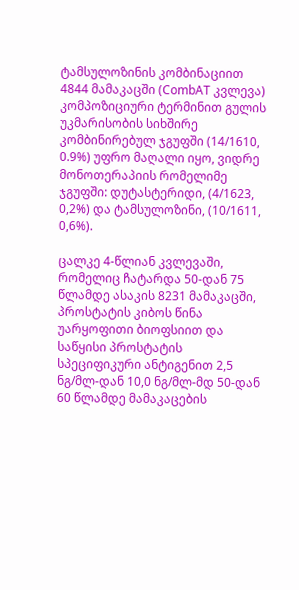ტამსულოზინის კომბინაციით 4844 მამაკაცში (CombAT კვლევა) კომპოზიციური ტერმინით გულის უკმარისობის სიხშირე კომბინირებულ ჯგუფში (14/1610, 0.9%) უფრო მაღალი იყო, ვიდრე მონოთერაპიის რომელიმე ჯგუფში: დუტასტერიდი, (4/1623, 0,2%) და ტამსულოზინი, (10/1611, 0,6%).

ცალკე 4-წლიან კვლევაში, რომელიც ჩატარდა 50-დან 75 წლამდე ასაკის 8231 მამაკაცში, პროსტატის კიბოს წინა უარყოფითი ბიოფსიით და საწყისი პროსტატის სპეციფიკური ანტიგენით 2,5 ნგ/მლ-დან 10,0 ნგ/მლ-მდ 50-დან 60 წლამდე მამაკაცების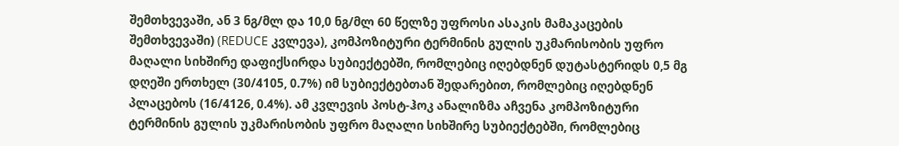შემთხვევაში, ან 3 ნგ/მლ და 10,0 ნგ/მლ 60 წელზე უფროსი ასაკის მამაკაცების შემთხვევაში) (REDUCE კვლევა), კომპოზიტური ტერმინის გულის უკმარისობის უფრო მაღალი სიხშირე დაფიქსირდა სუბიექტებში, რომლებიც იღებდნენ დუტასტერიდს 0,5 მგ დღეში ერთხელ (30/4105, 0.7%) იმ სუბიექტებთან შედარებით, რომლებიც იღებდნენ პლაცებოს (16/4126, 0.4%). ამ კვლევის პოსტ-ჰოკ ანალიზმა აჩვენა კომპოზიტური ტერმინის გულის უკმარისობის უფრო მაღალი სიხშირე სუბიექტებში, რომლებიც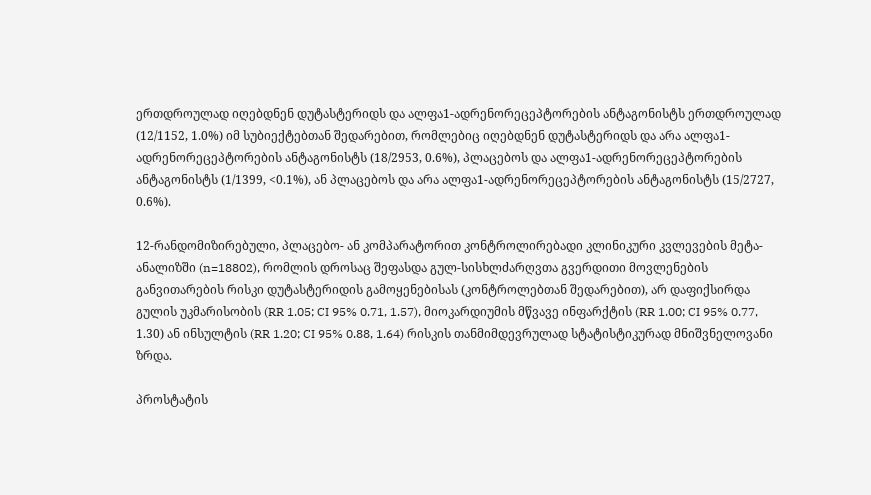ერთდროულად იღებდნენ დუტასტერიდს და ალფა1-ადრენორეცეპტორების ანტაგონისტს ერთდროულად (12/1152, 1.0%) იმ სუბიექტებთან შედარებით, რომლებიც იღებდნენ დუტასტერიდს და არა ალფა1-ადრენორეცეპტორების ანტაგონისტს (18/2953, 0.6%), პლაცებოს და ალფა1-ადრენორეცეპტორების ანტაგონისტს (1/1399, <0.1%), ან პლაცებოს და არა ალფა1-ადრენორეცეპტორების ანტაგონისტს (15/2727, 0.6%).

12-რანდომიზირებული, პლაცებო- ან კომპარატორით კონტროლირებადი კლინიკური კვლევების მეტა-ანალიზში (n=18802), რომლის დროსაც შეფასდა გულ-სისხლძარღვთა გვერდითი მოვლენების განვითარების რისკი დუტასტერიდის გამოყენებისას (კონტროლებთან შედარებით), არ დაფიქსირდა გულის უკმარისობის (RR 1.05; CI 95% 0.71, 1.57), მიოკარდიუმის მწვავე ინფარქტის (RR 1.00; CI 95% 0.77, 1.30) ან ინსულტის (RR 1.20; CI 95% 0.88, 1.64) რისკის თანმიმდევრულად სტატისტიკურად მნიშვნელოვანი ზრდა.

პროსტატის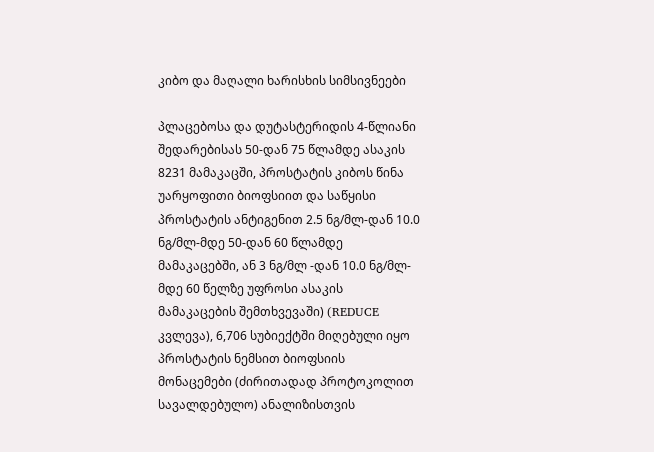კიბო და მაღალი ხარისხის სიმსივნეები

პლაცებოსა და დუტასტერიდის 4-წლიანი შედარებისას 50-დან 75 წლამდე ასაკის 8231 მამაკაცში, პროსტატის კიბოს წინა უარყოფითი ბიოფსიით და საწყისი პროსტატის ანტიგენით 2.5 ნგ/მლ-დან 10.0 ნგ/მლ-მდე 50-დან 60 წლამდე მამაკაცებში, ან 3 ნგ/მლ -დან 10.0 ნგ/მლ-მდე 60 წელზე უფროსი ასაკის მამაკაცების შემთხვევაში) (REDUCE კვლევა), 6,706 სუბიექტში მიღებული იყო პროსტატის ნემსით ბიოფსიის მონაცემები (ძირითადად პროტოკოლით სავალდებულო) ანალიზისთვის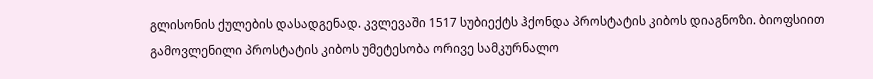გლისონის ქულების დასადგენად. კვლევაში 1517 სუბიექტს ჰქონდა პროსტატის კიბოს დიაგნოზი. ბიოფსიით გამოვლენილი პროსტატის კიბოს უმეტესობა ორივე სამკურნალო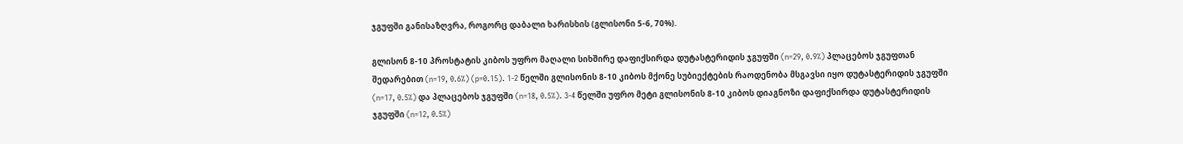ჯგუფში განისაზღვრა, როგორც დაბალი ხარისხის (გლისონი 5-6, 70%).

გლისონ 8-10 პროსტატის კიბოს უფრო მაღალი სიხშირე დაფიქსირდა დუტასტერიდის ჯგუფში (n=29, 0.9%) პლაცებოს ჯგუფთან შედარებით (n=19, 0.6%) (p=0.15). 1-2 წელში გლისონის 8-10 კიბოს მქონე სუბიექტების რაოდენობა მსგავსი იყო დუტასტერიდის ჯგუფში (n=17, 0.5%) და პლაცებოს ჯგუფში (n=18, 0.5%). 3-4 წელში უფრო მეტი გლისონის 8-10 კიბოს დიაგნოზი დაფიქსირდა დუტასტერიდის ჯგუფში (n=12, 0.5%)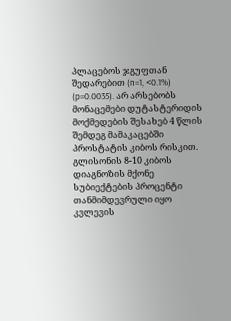პლაცებოს ჯგუფთან შედარებით (n=1, <0.1%) (p=0.0035). არ არსებობს მონაცემები დუტასტერიდის მოქმედების შესახებ 4 წლის შემდეგ მამაკაცებში პროსტატის კიბოს რისკით. გლისონის 8-10 კიბოს დიაგნოზის მქონე სუბიექტების პროცენტი თანმიმდევრული იყო კვლევის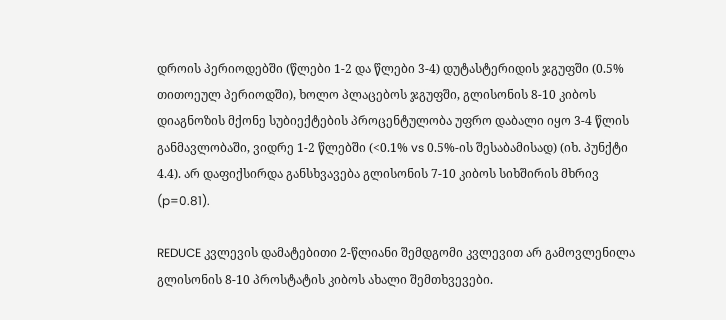დროის პერიოდებში (წლები 1-2 და წლები 3-4) დუტასტერიდის ჯგუფში (0.5% თითოეულ პერიოდში), ხოლო პლაცებოს ჯგუფში, გლისონის 8-10 კიბოს დიაგნოზის მქონე სუბიექტების პროცენტულობა უფრო დაბალი იყო 3-4 წლის განმავლობაში, ვიდრე 1-2 წლებში (<0.1% vs 0.5%-ის შესაბამისად) (იხ. პუნქტი 4.4). არ დაფიქსირდა განსხვავება გლისონის 7-10 კიბოს სიხშირის მხრივ (p=0.81).

REDUCE კვლევის დამატებითი 2-წლიანი შემდგომი კვლევით არ გამოვლენილა გლისონის 8-10 პროსტატის კიბოს ახალი შემთხვევები.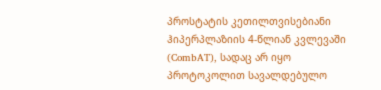პროსტატის კეთილთვისებიანი ჰიპერპლაზიის 4-წლიან კვლევაში (CombAT), სადაც არ იყო პროტოკოლით სავალდებულო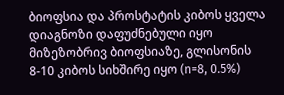ბიოფსია და პროსტატის კიბოს ყველა დიაგნოზი დაფუძნებული იყო მიზეზობრივ ბიოფსიაზე, გლისონის 8-10 კიბოს სიხშირე იყო (n=8, 0.5%)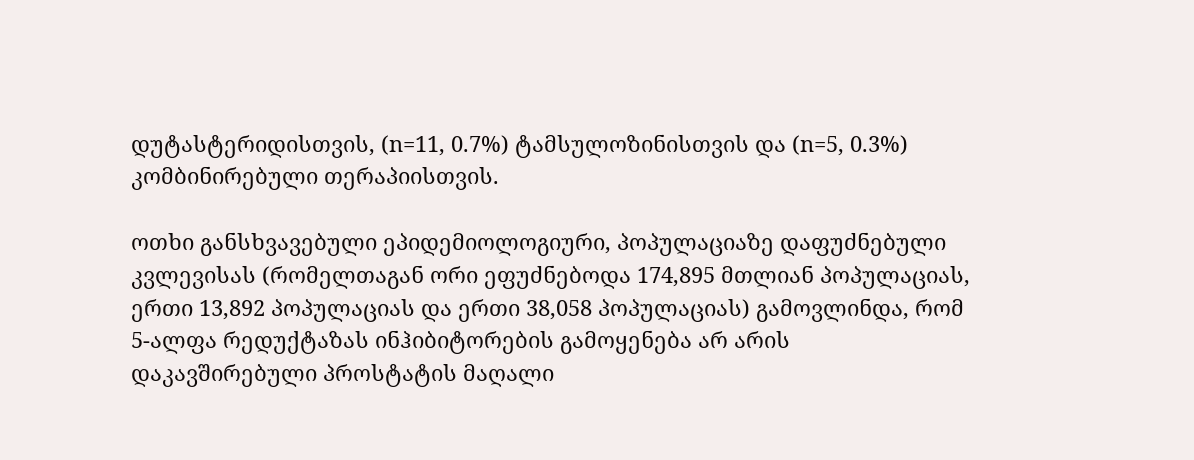დუტასტერიდისთვის, (n=11, 0.7%) ტამსულოზინისთვის და (n=5, 0.3%) კომბინირებული თერაპიისთვის.

ოთხი განსხვავებული ეპიდემიოლოგიური, პოპულაციაზე დაფუძნებული კვლევისას (რომელთაგან ორი ეფუძნებოდა 174,895 მთლიან პოპულაციას, ერთი 13,892 პოპულაციას და ერთი 38,058 პოპულაციას) გამოვლინდა, რომ 5-ალფა რედუქტაზას ინჰიბიტორების გამოყენება არ არის დაკავშირებული პროსტატის მაღალი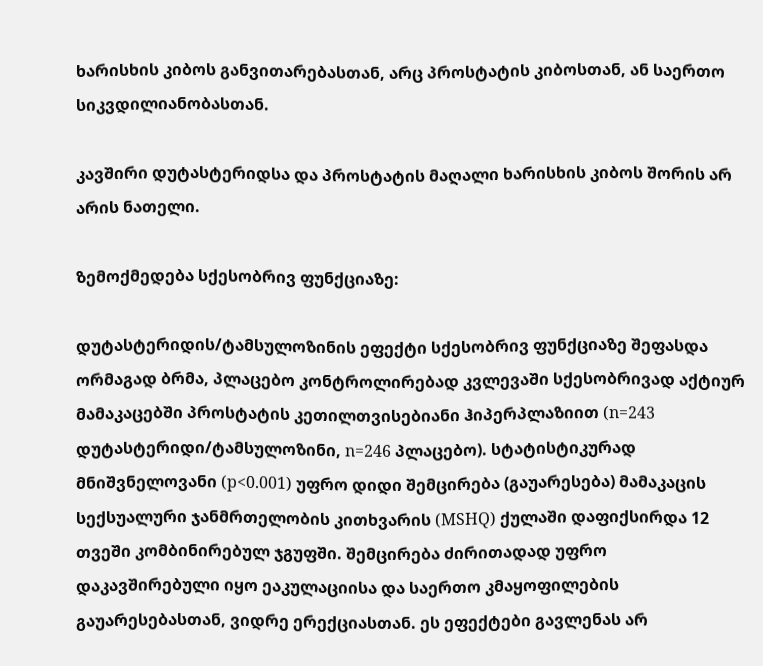ხარისხის კიბოს განვითარებასთან, არც პროსტატის კიბოსთან, ან საერთო სიკვდილიანობასთან.

კავშირი დუტასტერიდსა და პროსტატის მაღალი ხარისხის კიბოს შორის არ არის ნათელი.

ზემოქმედება სქესობრივ ფუნქციაზე:

დუტასტერიდის/ტამსულოზინის ეფექტი სქესობრივ ფუნქციაზე შეფასდა ორმაგად ბრმა, პლაცებო კონტროლირებად კვლევაში სქესობრივად აქტიურ მამაკაცებში პროსტატის კეთილთვისებიანი ჰიპერპლაზიით (n=243 დუტასტერიდი/ტამსულოზინი, n=246 პლაცებო). სტატისტიკურად მნიშვნელოვანი (p<0.001) უფრო დიდი შემცირება (გაუარესება) მამაკაცის სექსუალური ჯანმრთელობის კითხვარის (MSHQ) ქულაში დაფიქსირდა 12 თვეში კომბინირებულ ჯგუფში. შემცირება ძირითადად უფრო დაკავშირებული იყო ეაკულაციისა და საერთო კმაყოფილების გაუარესებასთან, ვიდრე ერექციასთან. ეს ეფექტები გავლენას არ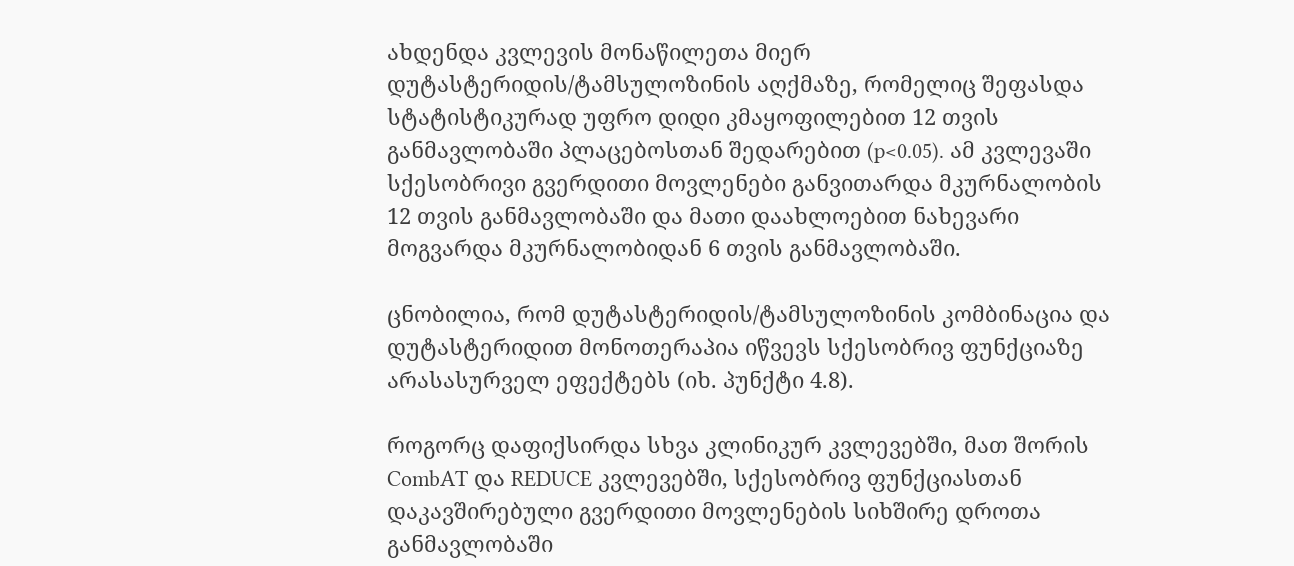ახდენდა კვლევის მონაწილეთა მიერ დუტასტერიდის/ტამსულოზინის აღქმაზე, რომელიც შეფასდა სტატისტიკურად უფრო დიდი კმაყოფილებით 12 თვის განმავლობაში პლაცებოსთან შედარებით (p<0.05). ამ კვლევაში სქესობრივი გვერდითი მოვლენები განვითარდა მკურნალობის 12 თვის განმავლობაში და მათი დაახლოებით ნახევარი მოგვარდა მკურნალობიდან 6 თვის განმავლობაში.

ცნობილია, რომ დუტასტერიდის/ტამსულოზინის კომბინაცია და დუტასტერიდით მონოთერაპია იწვევს სქესობრივ ფუნქციაზე არასასურველ ეფექტებს (იხ. პუნქტი 4.8).

როგორც დაფიქსირდა სხვა კლინიკურ კვლევებში, მათ შორის CombAT და REDUCE კვლევებში, სქესობრივ ფუნქციასთან დაკავშირებული გვერდითი მოვლენების სიხშირე დროთა განმავლობაში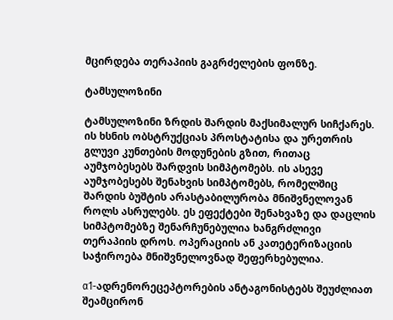მცირდება თერაპიის გაგრძელების ფონზე.

ტამსულოზინი

ტამსულოზინი ზრდის შარდის მაქსიმალურ სიჩქარეს. ის ხსნის ობსტრუქციას პროსტატისა და ურეთრის გლუვი კუნთების მოდუნების გზით, რითაც აუმჯობესებს შარდვის სიმპტომებს. ის ასევე აუმჯობესებს შენახვის სიმპტომებს, რომელშიც შარდის ბუშტის არასტაბილურობა მნიშვნელოვან როლს ასრულებს. ეს ეფექტები შენახვაზე და დაცლის სიმპტომებზე შენარჩუნებულია ხანგრძლივი თერაპიის დროს. ოპერაციის ან კათეტერიზაციის საჭიროება მნიშვნელოვნად შეფერხებულია.

α1-ადრენორეცეპტორების ანტაგონისტებს შეუძლიათ შეამცირონ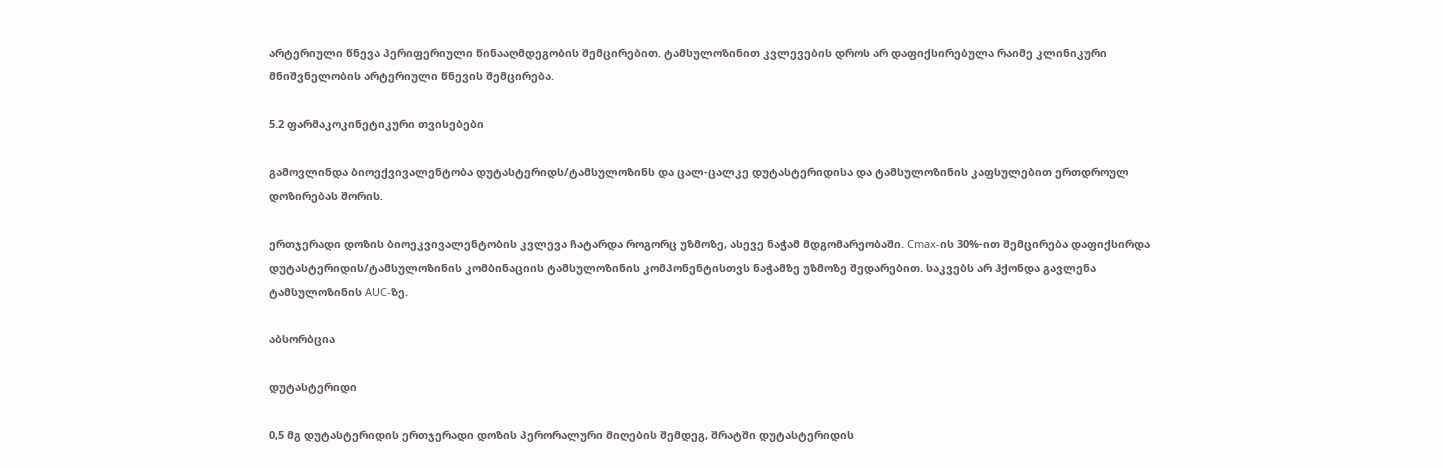არტერიული წნევა პერიფერიული წინააღმდეგობის შემცირებით. ტამსულოზინით კვლევების დროს არ დაფიქსირებულა რაიმე კლინიკური მნიშვნელობის არტერიული წნევის შემცირება.

5.2 ფარმაკოკინეტიკური თვისებები

გამოვლინდა ბიოექვივალენტობა დუტასტერიდს/ტამსულოზინს და ცალ-ცალკე დუტასტერიდისა და ტამსულოზინის კაფსულებით ერთდროულ დოზირებას შორის.

ერთჯერადი დოზის ბიოეკვივალენტობის კვლევა ჩატარდა როგორც უზმოზე, ასევე ნაჭამ მდგომარეობაში. Cmax-ის 30%-ით შემცირება დაფიქსირდა დუტასტერიდის/ტამსულოზინის კომბინაციის ტამსულოზინის კომპონენტისთვს ნაჭამზე უზმოზე შედარებით. საკვებს არ ჰქონდა გავლენა ტამსულოზინის AUC-ზე.

აბსორბცია

დუტასტერიდი

0,5 მგ დუტასტერიდის ერთჯერადი დოზის პერორალური მიღების შემდეგ, შრატში დუტასტერიდის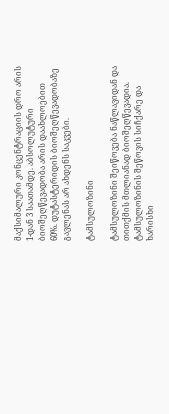მაქსიმალური კონცენტრაციის დრო არის 1-დან 3 საათამდე. აბსოლუტური ბიოშეღწევადობა არის დაახლოებით 60%. დუტასტერიდის ბიოშეღწევადობაზე გავლენას არ ახდენს საკვები.

ტამსულოზინი

ტამსულოზინი შეიწოვება ნაწლავიდან და თითქმის მთლიანად ბიოშეღწევადია. ტამსულოზინის შეწოვის სიჩქარე და ხარისხი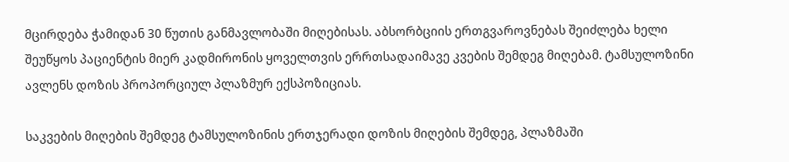მცირდება ჭამიდან 30 წუთის განმავლობაში მიღებისას. აბსორბციის ერთგვაროვნებას შეიძლება ხელი შეუწყოს პაციენტის მიერ კადმირონის ყოველთვის ერრთსადაიმავე კვების შემდეგ მიღებამ. ტამსულოზინი ავლენს დოზის პროპორციულ პლაზმურ ექსპოზიციას.

საკვების მიღების შემდეგ ტამსულოზინის ერთჯერადი დოზის მიღების შემდეგ, პლაზმაში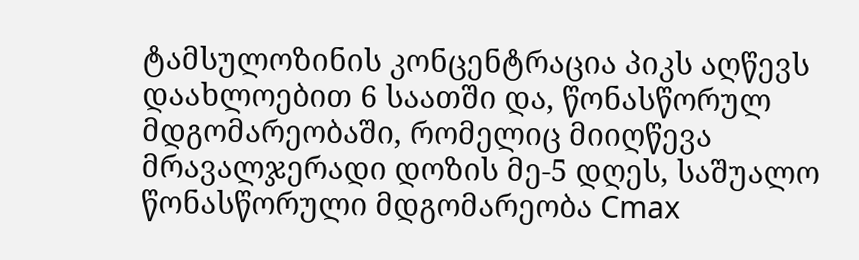ტამსულოზინის კონცენტრაცია პიკს აღწევს დაახლოებით 6 საათში და, წონასწორულ მდგომარეობაში, რომელიც მიიღწევა მრავალჯერადი დოზის მე-5 დღეს, საშუალო წონასწორული მდგომარეობა Cmax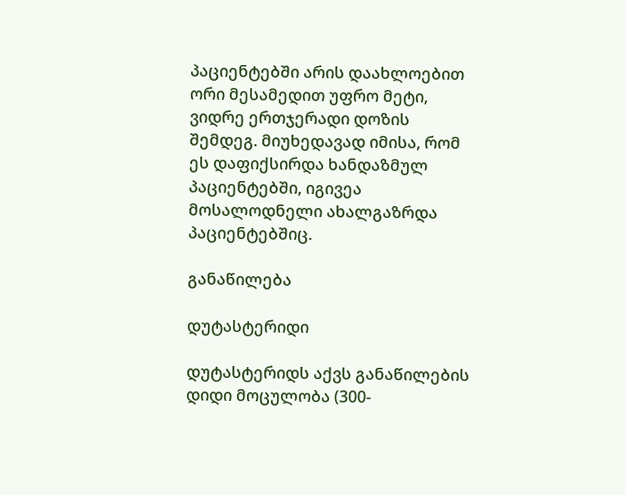პაციენტებში არის დაახლოებით ორი მესამედით უფრო მეტი, ვიდრე ერთჯერადი დოზის შემდეგ. მიუხედავად იმისა, რომ ეს დაფიქსირდა ხანდაზმულ პაციენტებში, იგივეა მოსალოდნელი ახალგაზრდა პაციენტებშიც.

განაწილება

დუტასტერიდი

დუტასტერიდს აქვს განაწილების დიდი მოცულობა (300-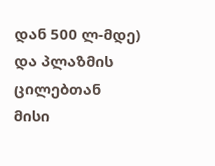დან 500 ლ-მდე) და პლაზმის ცილებთან მისი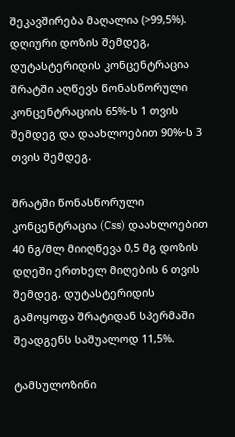შეკავშირება მაღალია (>99,5%). დღიური დოზის შემდეგ, დუტასტერიდის კონცენტრაცია შრატში აღწევს წონასწორული კონცენტრაციის 65%-ს 1 თვის შემდეგ და დაახლოებით 90%-ს 3 თვის შემდეგ.

შრატში წონასწორული კონცენტრაცია (Css) დაახლოებით 40 ნგ/მლ მიიღწევა 0,5 მგ დოზის დღეში ერთხელ მიღების 6 თვის შემდეგ. დუტასტერიდის გამოყოფა შრატიდან სპერმაში შეადგენს საშუალოდ 11,5%.

ტამსულოზინი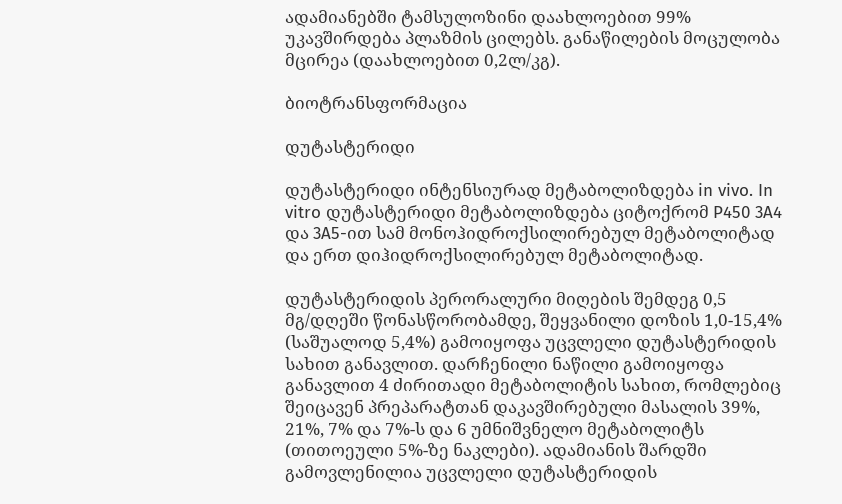ადამიანებში ტამსულოზინი დაახლოებით 99% უკავშირდება პლაზმის ცილებს. განაწილების მოცულობა მცირეა (დაახლოებით 0,2ლ/კგ).

ბიოტრანსფორმაცია

დუტასტერიდი

დუტასტერიდი ინტენსიურად მეტაბოლიზდება in vivo. In vitro დუტასტერიდი მეტაბოლიზდება ციტოქრომ P450 3A4 და 3A5-ით სამ მონოჰიდროქსილირებულ მეტაბოლიტად და ერთ დიჰიდროქსილირებულ მეტაბოლიტად.

დუტასტერიდის პერორალური მიღების შემდეგ 0,5 მგ/დღეში წონასწორობამდე, შეყვანილი დოზის 1,0-15,4% (საშუალოდ 5,4%) გამოიყოფა უცვლელი დუტასტერიდის სახით განავლით. დარჩენილი ნაწილი გამოიყოფა განავლით 4 ძირითადი მეტაბოლიტის სახით, რომლებიც შეიცავენ პრეპარატთან დაკავშირებული მასალის 39%, 21%, 7% და 7%-ს და 6 უმნიშვნელო მეტაბოლიტს (თითოეული 5%-ზე ნაკლები). ადამიანის შარდში გამოვლენილია უცვლელი დუტასტერიდის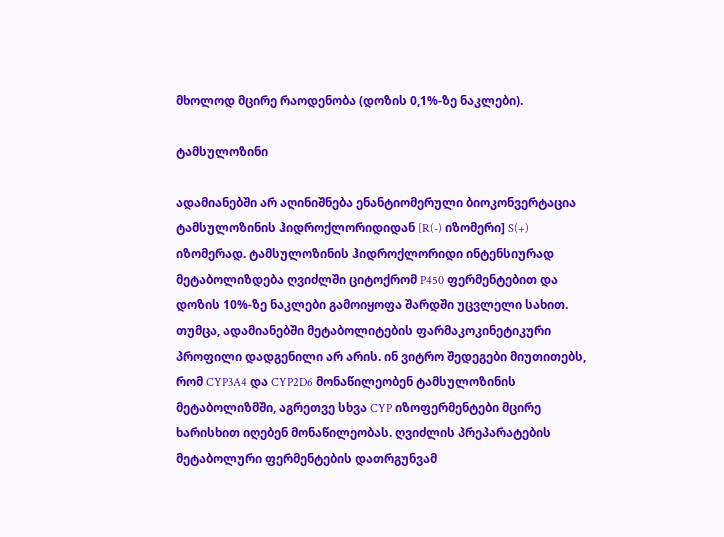მხოლოდ მცირე რაოდენობა (დოზის 0,1%-ზე ნაკლები).

ტამსულოზინი

ადამიანებში არ აღინიშნება ენანტიომერული ბიოკონვერტაცია ტამსულოზინის ჰიდროქლორიდიდან [R(-) იზომერი] S(+) იზომერად. ტამსულოზინის ჰიდროქლორიდი ინტენსიურად მეტაბოლიზდება ღვიძლში ციტოქრომ P450 ფერმენტებით და დოზის 10%-ზე ნაკლები გამოიყოფა შარდში უცვლელი სახით. თუმცა, ადამიანებში მეტაბოლიტების ფარმაკოკინეტიკური პროფილი დადგენილი არ არის. ინ ვიტრო შედეგები მიუთითებს, რომ CYP3A4 და CYP2D6 მონაწილეობენ ტამსულოზინის მეტაბოლიზმში, აგრეთვე სხვა CYP იზოფერმენტები მცირე ხარისხით იღებენ მონაწილეობას. ღვიძლის პრეპარატების მეტაბოლური ფერმენტების დათრგუნვამ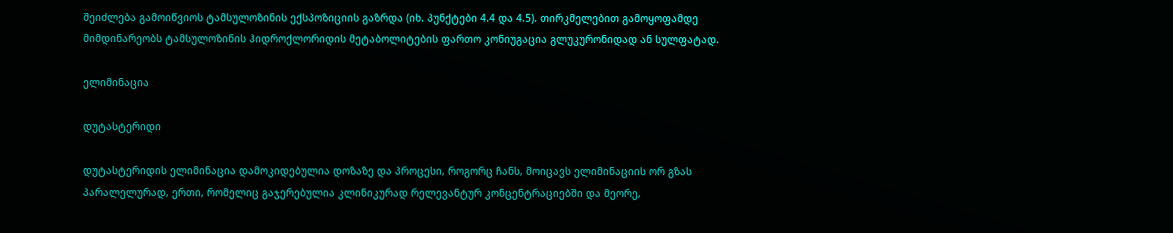შეიძლება გამოიწვიოს ტამსულოზინის ექსპოზიციის გაზრდა (იხ. პუნქტები 4.4 და 4.5). თირკმელებით გამოყოფამდე მიმდინარეობს ტამსულოზინის ჰიდროქლორიდის მეტაბოლიტების ფართო კონიუგაცია გლუკურონიდად ან სულფატად.

ელიმინაცია

დუტასტერიდი

დუტასტერიდის ელიმინაცია დამოკიდებულია დოზაზე და პროცესი, როგორც ჩანს, მოიცავს ელიმინაციის ორ გზას პარალელურად, ერთი, რომელიც გაჯერებულია კლინიკურად რელევანტურ კონცენტრაციებში და მეორე,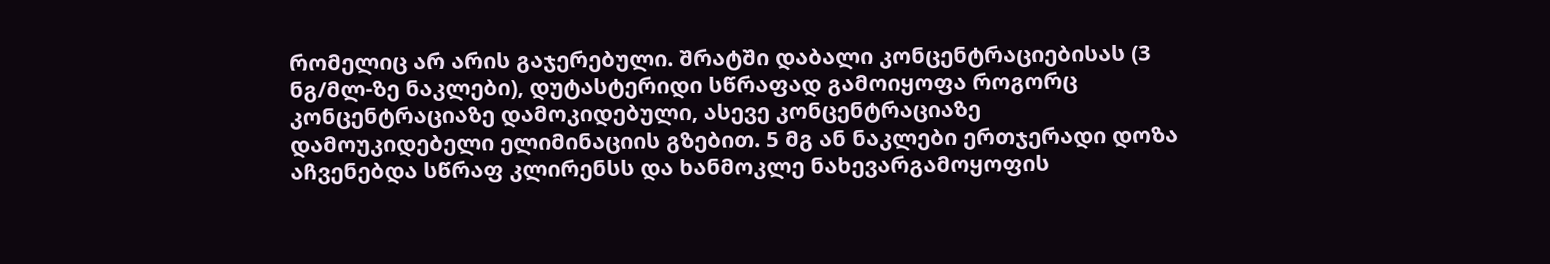რომელიც არ არის გაჯერებული. შრატში დაბალი კონცენტრაციებისას (3 ნგ/მლ-ზე ნაკლები), დუტასტერიდი სწრაფად გამოიყოფა როგორც კონცენტრაციაზე დამოკიდებული, ასევე კონცენტრაციაზე დამოუკიდებელი ელიმინაციის გზებით. 5 მგ ან ნაკლები ერთჯერადი დოზა აჩვენებდა სწრაფ კლირენსს და ხანმოკლე ნახევარგამოყოფის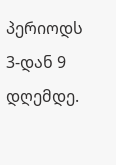პერიოდს 3-დან 9 დღემდე.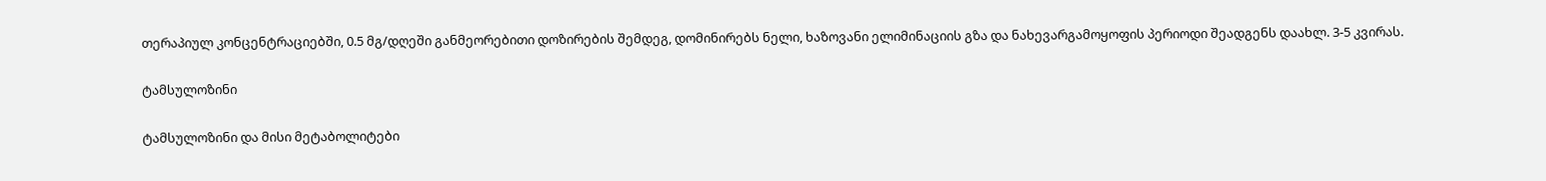თერაპიულ კონცენტრაციებში, 0.5 მგ/დღეში განმეორებითი დოზირების შემდეგ, დომინირებს ნელი, ხაზოვანი ელიმინაციის გზა და ნახევარგამოყოფის პერიოდი შეადგენს დაახლ. 3-5 კვირას.

ტამსულოზინი

ტამსულოზინი და მისი მეტაბოლიტები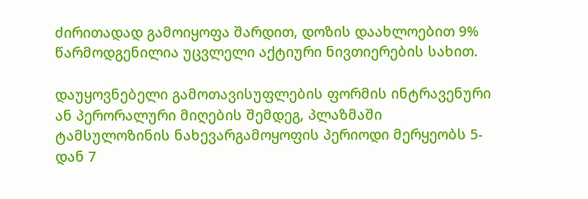ძირითადად გამოიყოფა შარდით, დოზის დაახლოებით 9% წარმოდგენილია უცვლელი აქტიური ნივთიერების სახით.

დაუყოვნებელი გამოთავისუფლების ფორმის ინტრავენური ან პერორალური მიღების შემდეგ, პლაზმაში ტამსულოზინის ნახევარგამოყოფის პერიოდი მერყეობს 5-დან 7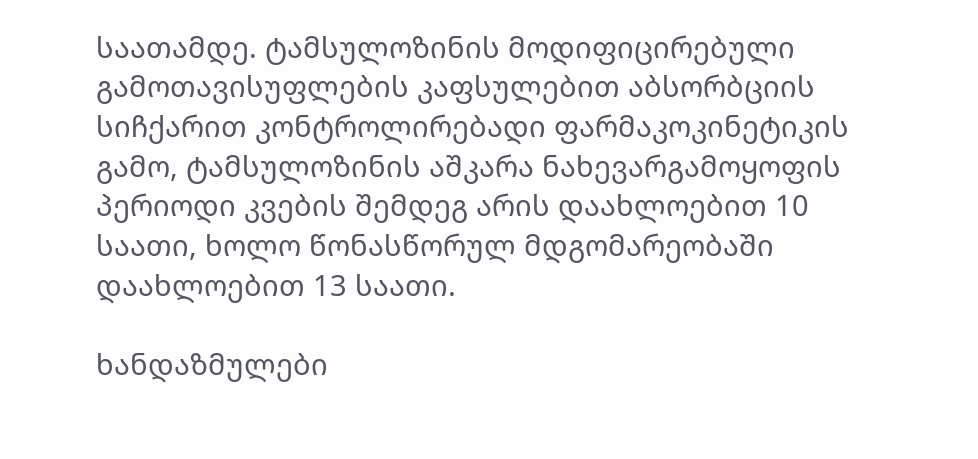საათამდე. ტამსულოზინის მოდიფიცირებული გამოთავისუფლების კაფსულებით აბსორბციის სიჩქარით კონტროლირებადი ფარმაკოკინეტიკის გამო, ტამსულოზინის აშკარა ნახევარგამოყოფის პერიოდი კვების შემდეგ არის დაახლოებით 10 საათი, ხოლო წონასწორულ მდგომარეობაში დაახლოებით 13 საათი.

ხანდაზმულები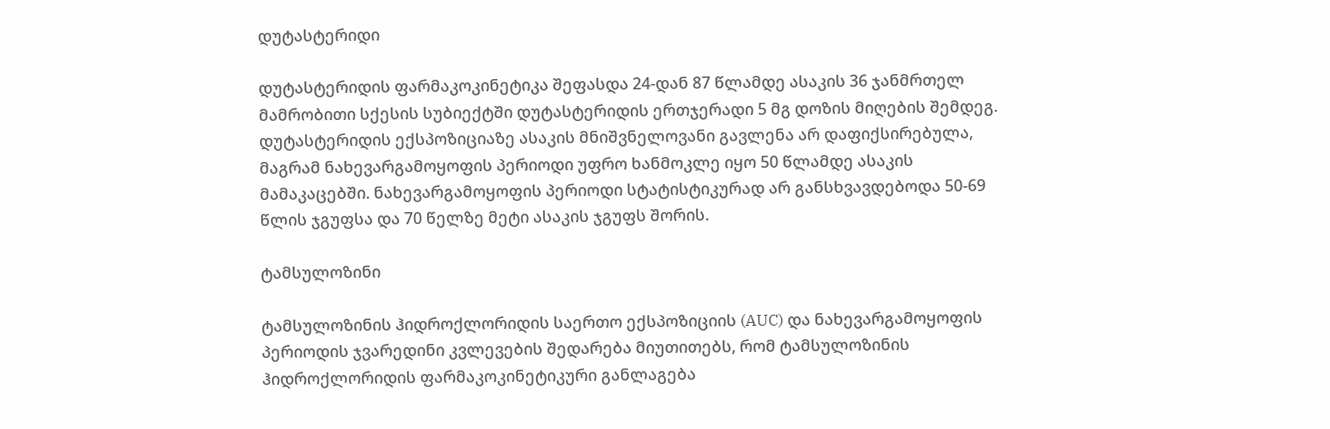დუტასტერიდი

დუტასტერიდის ფარმაკოკინეტიკა შეფასდა 24-დან 87 წლამდე ასაკის 36 ჯანმრთელ მამრობითი სქესის სუბიექტში დუტასტერიდის ერთჯერადი 5 მგ დოზის მიღების შემდეგ. დუტასტერიდის ექსპოზიციაზე ასაკის მნიშვნელოვანი გავლენა არ დაფიქსირებულა, მაგრამ ნახევარგამოყოფის პერიოდი უფრო ხანმოკლე იყო 50 წლამდე ასაკის მამაკაცებში. ნახევარგამოყოფის პერიოდი სტატისტიკურად არ განსხვავდებოდა 50-69 წლის ჯგუფსა და 70 წელზე მეტი ასაკის ჯგუფს შორის.

ტამსულოზინი

ტამსულოზინის ჰიდროქლორიდის საერთო ექსპოზიციის (AUC) და ნახევარგამოყოფის პერიოდის ჯვარედინი კვლევების შედარება მიუთითებს, რომ ტამსულოზინის ჰიდროქლორიდის ფარმაკოკინეტიკური განლაგება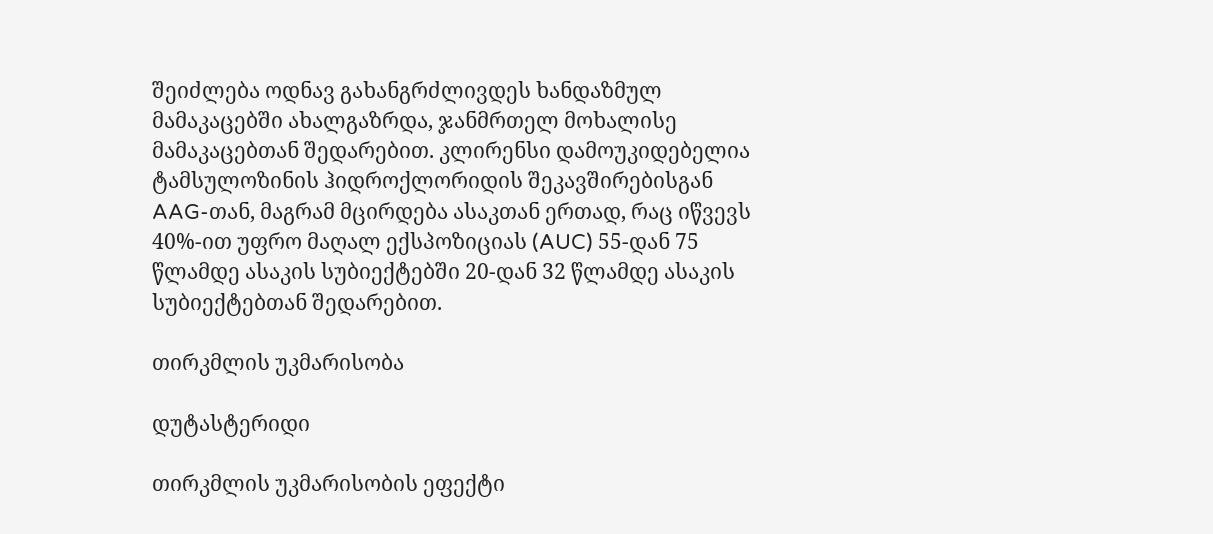შეიძლება ოდნავ გახანგრძლივდეს ხანდაზმულ მამაკაცებში ახალგაზრდა, ჯანმრთელ მოხალისე მამაკაცებთან შედარებით. კლირენსი დამოუკიდებელია ტამსულოზინის ჰიდროქლორიდის შეკავშირებისგან AAG-თან, მაგრამ მცირდება ასაკთან ერთად, რაც იწვევს 40%-ით უფრო მაღალ ექსპოზიციას (AUC) 55-დან 75 წლამდე ასაკის სუბიექტებში 20-დან 32 წლამდე ასაკის სუბიექტებთან შედარებით.

თირკმლის უკმარისობა

დუტასტერიდი

თირკმლის უკმარისობის ეფექტი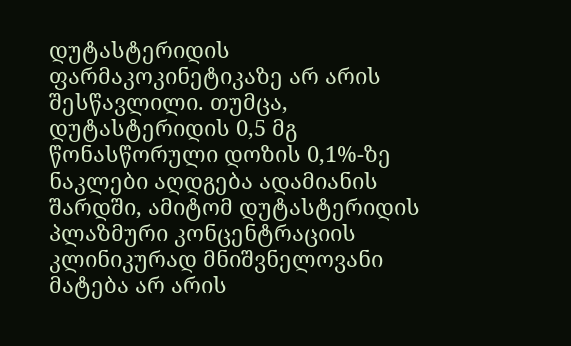დუტასტერიდის ფარმაკოკინეტიკაზე არ არის შესწავლილი. თუმცა, დუტასტერიდის 0,5 მგ წონასწორული დოზის 0,1%-ზე ნაკლები აღდგება ადამიანის შარდში, ამიტომ დუტასტერიდის პლაზმური კონცენტრაციის კლინიკურად მნიშვნელოვანი მატება არ არის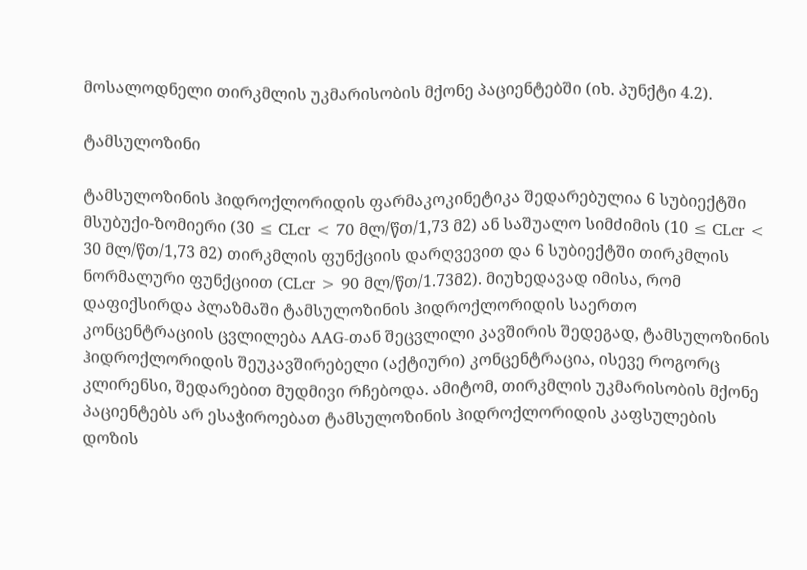მოსალოდნელი თირკმლის უკმარისობის მქონე პაციენტებში (იხ. პუნქტი 4.2).

ტამსულოზინი

ტამსულოზინის ჰიდროქლორიდის ფარმაკოკინეტიკა შედარებულია 6 სუბიექტში მსუბუქი-ზომიერი (30 ≤ CLcr < 70 მლ/წთ/1,73 მ2) ან საშუალო სიმძიმის (10 ≤ CLcr < 30 მლ/წთ/1,73 მ2) თირკმლის ფუნქციის დარღვევით და 6 სუბიექტში თირკმლის ნორმალური ფუნქციით (CLcr > 90 მლ/წთ/1.73მ2). მიუხედავად იმისა, რომ დაფიქსირდა პლაზმაში ტამსულოზინის ჰიდროქლორიდის საერთო კონცენტრაციის ცვლილება AAG-თან შეცვლილი კავშირის შედეგად, ტამსულოზინის ჰიდროქლორიდის შეუკავშირებელი (აქტიური) კონცენტრაცია, ისევე როგორც კლირენსი, შედარებით მუდმივი რჩებოდა. ამიტომ, თირკმლის უკმარისობის მქონე პაციენტებს არ ესაჭიროებათ ტამსულოზინის ჰიდროქლორიდის კაფსულების დოზის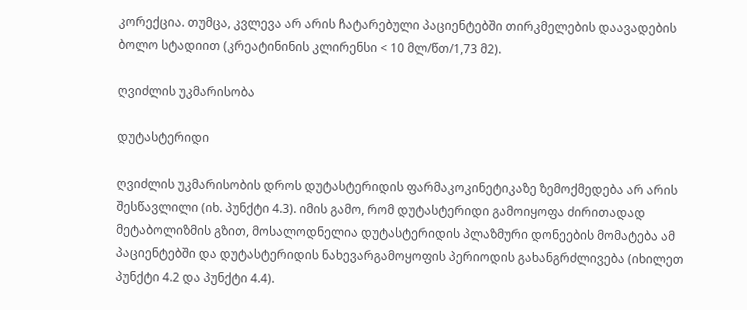კორექცია. თუმცა, კვლევა არ არის ჩატარებული პაციენტებში თირკმელების დაავადების ბოლო სტადიით (კრეატინინის კლირენსი < 10 მლ/წთ/1,73 მ2).

ღვიძლის უკმარისობა

დუტასტერიდი

ღვიძლის უკმარისობის დროს დუტასტერიდის ფარმაკოკინეტიკაზე ზემოქმედება არ არის შესწავლილი (იხ. პუნქტი 4.3). იმის გამო, რომ დუტასტერიდი გამოიყოფა ძირითადად მეტაბოლიზმის გზით, მოსალოდნელია დუტასტერიდის პლაზმური დონეების მომატება ამ პაციენტებში და დუტასტერიდის ნახევარგამოყოფის პერიოდის გახანგრძლივება (იხილეთ პუნქტი 4.2 და პუნქტი 4.4).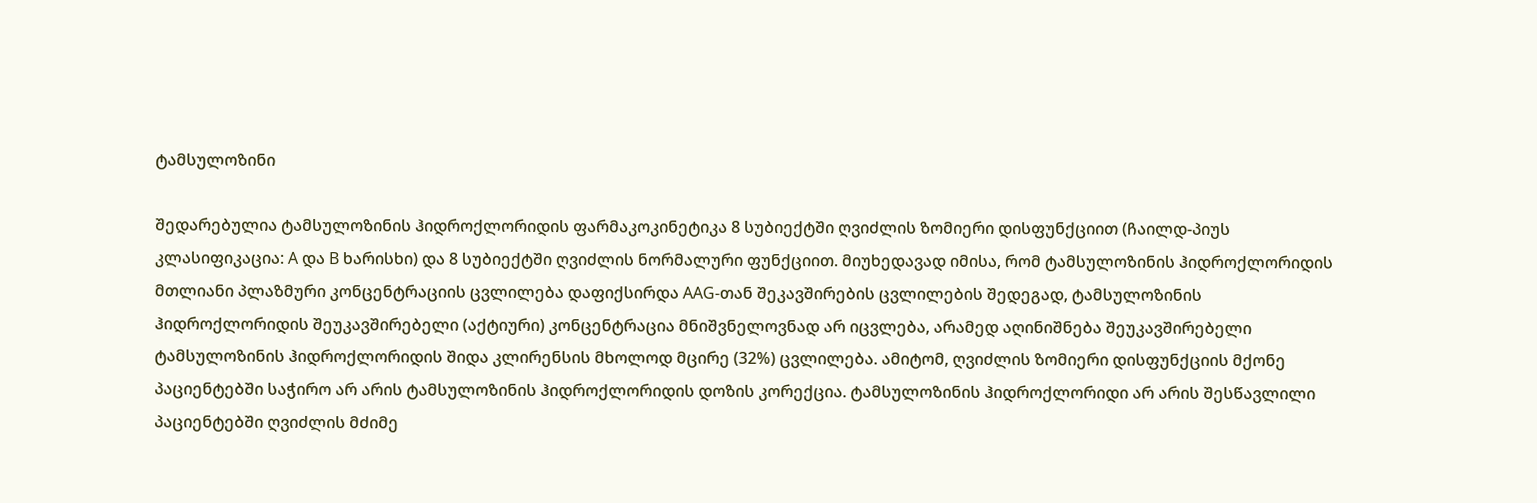ტამსულოზინი

შედარებულია ტამსულოზინის ჰიდროქლორიდის ფარმაკოკინეტიკა 8 სუბიექტში ღვიძლის ზომიერი დისფუნქციით (ჩაილდ-პიუს კლასიფიკაცია: A და B ხარისხი) და 8 სუბიექტში ღვიძლის ნორმალური ფუნქციით. მიუხედავად იმისა, რომ ტამსულოზინის ჰიდროქლორიდის მთლიანი პლაზმური კონცენტრაციის ცვლილება დაფიქსირდა AAG-თან შეკავშირების ცვლილების შედეგად, ტამსულოზინის ჰიდროქლორიდის შეუკავშირებელი (აქტიური) კონცენტრაცია მნიშვნელოვნად არ იცვლება, არამედ აღინიშნება შეუკავშირებელი ტამსულოზინის ჰიდროქლორიდის შიდა კლირენსის მხოლოდ მცირე (32%) ცვლილება. ამიტომ, ღვიძლის ზომიერი დისფუნქციის მქონე პაციენტებში საჭირო არ არის ტამსულოზინის ჰიდროქლორიდის დოზის კორექცია. ტამსულოზინის ჰიდროქლორიდი არ არის შესწავლილი პაციენტებში ღვიძლის მძიმე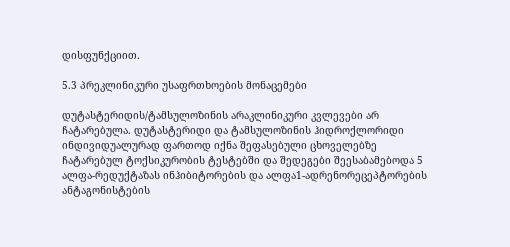დისფუნქციით.

5.3 პრეკლინიკური უსაფრთხოების მონაცემები

დუტასტერიდის/ტამსულოზინის არაკლინიკური კვლევები არ ჩატარებულა. დუტასტერიდი და ტამსულოზინის ჰიდროქლორიდი ინდივიდუალურად ფართოდ იქნა შეფასებული ცხოველებზე ჩატარებულ ტოქსიკურობის ტესტებში და შედეგები შეესაბამებოდა 5 ალფა-რედუქტაზას ინჰიბიტორების და ალფა1-ადრენორეცეპტორების ანტაგონისტების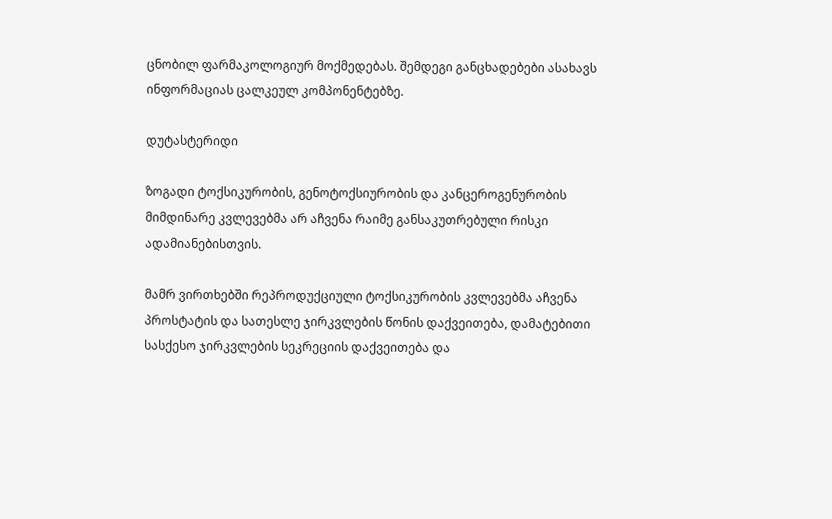ცნობილ ფარმაკოლოგიურ მოქმედებას. შემდეგი განცხადებები ასახავს ინფორმაციას ცალკეულ კომპონენტებზე.

დუტასტერიდი

ზოგადი ტოქსიკურობის, გენოტოქსიურობის და კანცეროგენურობის მიმდინარე კვლევებმა არ აჩვენა რაიმე განსაკუთრებული რისკი ადამიანებისთვის.

მამრ ვირთხებში რეპროდუქციული ტოქსიკურობის კვლევებმა აჩვენა პროსტატის და სათესლე ჯირკვლების წონის დაქვეითება, დამატებითი სასქესო ჯირკვლების სეკრეციის დაქვეითება და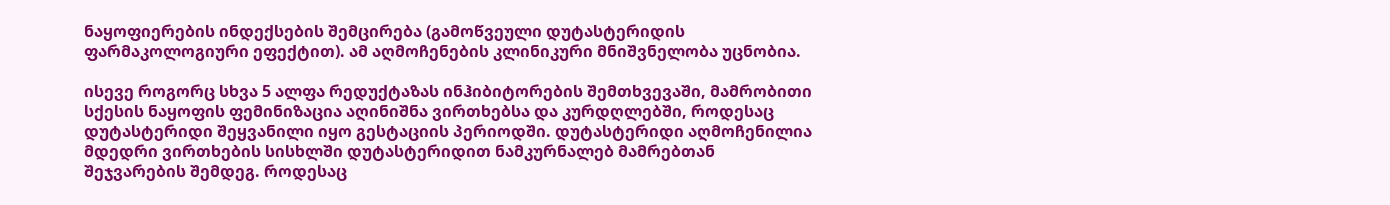ნაყოფიერების ინდექსების შემცირება (გამოწვეული დუტასტერიდის ფარმაკოლოგიური ეფექტით). ამ აღმოჩენების კლინიკური მნიშვნელობა უცნობია.

ისევე როგორც სხვა 5 ალფა რედუქტაზას ინჰიბიტორების შემთხვევაში, მამრობითი სქესის ნაყოფის ფემინიზაცია აღინიშნა ვირთხებსა და კურდღლებში, როდესაც დუტასტერიდი შეყვანილი იყო გესტაციის პერიოდში. დუტასტერიდი აღმოჩენილია მდედრი ვირთხების სისხლში დუტასტერიდით ნამკურნალებ მამრებთან შეჯვარების შემდეგ. როდესაც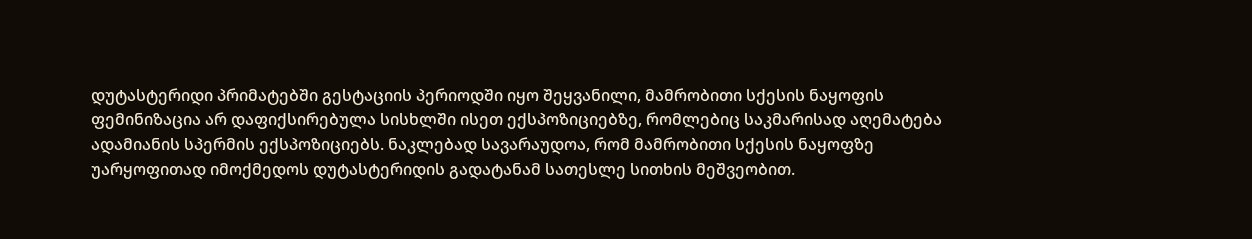დუტასტერიდი პრიმატებში გესტაციის პერიოდში იყო შეყვანილი, მამრობითი სქესის ნაყოფის ფემინიზაცია არ დაფიქსირებულა სისხლში ისეთ ექსპოზიციებზე, რომლებიც საკმარისად აღემატება ადამიანის სპერმის ექსპოზიციებს. ნაკლებად სავარაუდოა, რომ მამრობითი სქესის ნაყოფზე უარყოფითად იმოქმედოს დუტასტერიდის გადატანამ სათესლე სითხის მეშვეობით.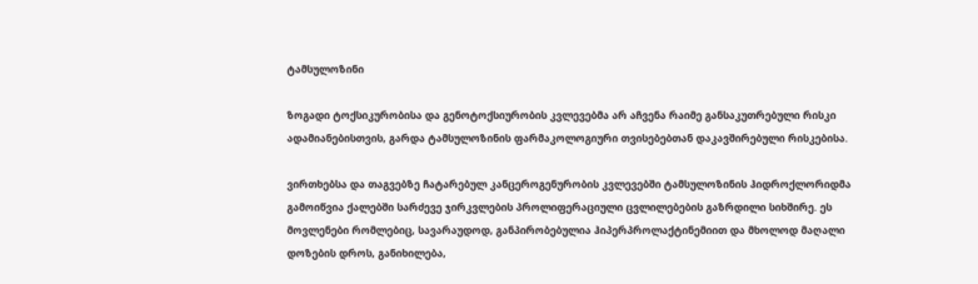ტამსულოზინი

ზოგადი ტოქსიკურობისა და გენოტოქსიურობის კვლევებმა არ აჩვენა რაიმე განსაკუთრებული რისკი ადამიანებისთვის, გარდა ტამსულოზინის ფარმაკოლოგიური თვისებებთან დაკავშირებული რისკებისა.

ვირთხებსა და თაგვებზე ჩატარებულ კანცეროგენურობის კვლევებში ტამსულოზინის ჰიდროქლორიდმა გამოიწვია ქალებში სარძევე ჯირკვლების პროლიფერაციული ცვლილებების გაზრდილი სიხშირე. ეს მოვლენები რომლებიც, სავარაუდოდ, განპირობებულია ჰიპერპროლაქტინემიით და მხოლოდ მაღალი დოზების დროს, განიხილება,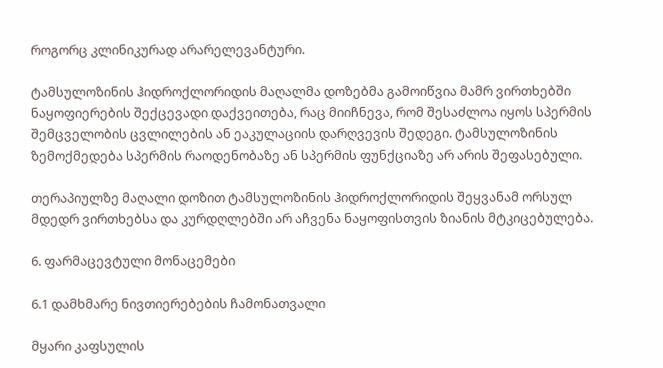როგორც კლინიკურად არარელევანტური.

ტამსულოზინის ჰიდროქლორიდის მაღალმა დოზებმა გამოიწვია მამრ ვირთხებში ნაყოფიერების შექცევადი დაქვეითება, რაც მიიჩნევა, რომ შესაძლოა იყოს სპერმის შემცველობის ცვლილების ან ეაკულაციის დარღვევის შედეგი. ტამსულოზინის ზემოქმედება სპერმის რაოდენობაზე ან სპერმის ფუნქციაზე არ არის შეფასებული.

თერაპიულზე მაღალი დოზით ტამსულოზინის ჰიდროქლორიდის შეყვანამ ორსულ მდედრ ვირთხებსა და კურდღლებში არ აჩვენა ნაყოფისთვის ზიანის მტკიცებულება.

6. ფარმაცევტული მონაცემები

6.1 დამხმარე ნივთიერებების ჩამონათვალი

მყარი კაფსულის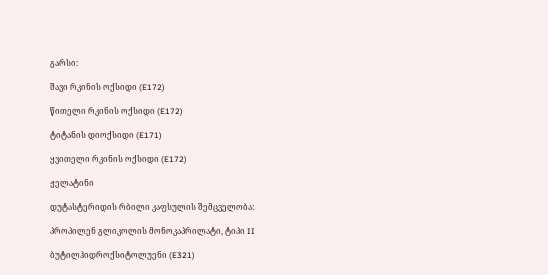გარსი:

შავი რკინის ოქსიდი (E172)

წითელი რკინის ოქსიდი (E172)

ტიტანის დიოქსიდი (E171)

ყვითელი რკინის ოქსიდი (E172)

ჟელატინი

დუტასტერიდის რბილი კაფსულის შემცველობა:

პროპილენ გლიკოლის მონოკაპრილატი, ტიპი II

ბუტილჰიდროქსიტოლუენი (E321)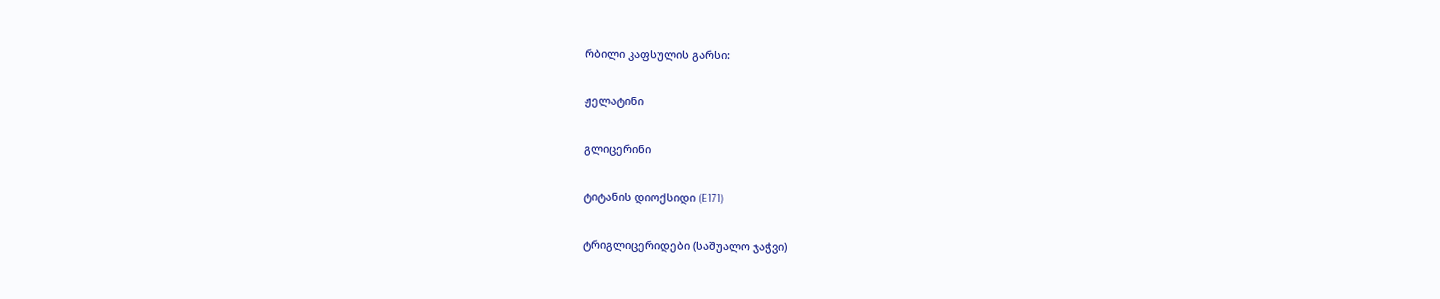რბილი კაფსულის გარსი:

ჟელატინი

გლიცერინი

ტიტანის დიოქსიდი (E171)

ტრიგლიცერიდები (საშუალო ჯაჭვი)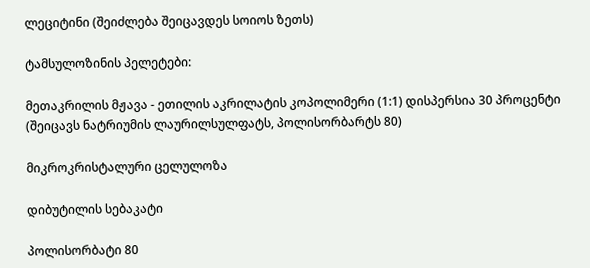ლეციტინი (შეიძლება შეიცავდეს სოიოს ზეთს)

ტამსულოზინის პელეტები:

მეთაკრილის მჟავა - ეთილის აკრილატის კოპოლიმერი (1:1) დისპერსია 30 პროცენტი (შეიცავს ნატრიუმის ლაურილსულფატს, პოლისორბარტს 80)

მიკროკრისტალური ცელულოზა

დიბუტილის სებაკატი

პოლისორბატი 80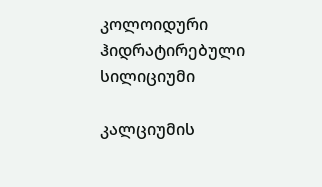კოლოიდური ჰიდრატირებული სილიციუმი

კალციუმის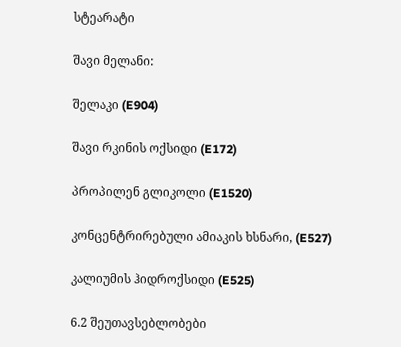სტეარატი

შავი მელანი:

შელაკი (E904)

შავი რკინის ოქსიდი (E172)

პროპილენ გლიკოლი (E1520)

კონცენტრირებული ამიაკის ხსნარი, (E527)

კალიუმის ჰიდროქსიდი (E525)

6.2 შეუთავსებლობები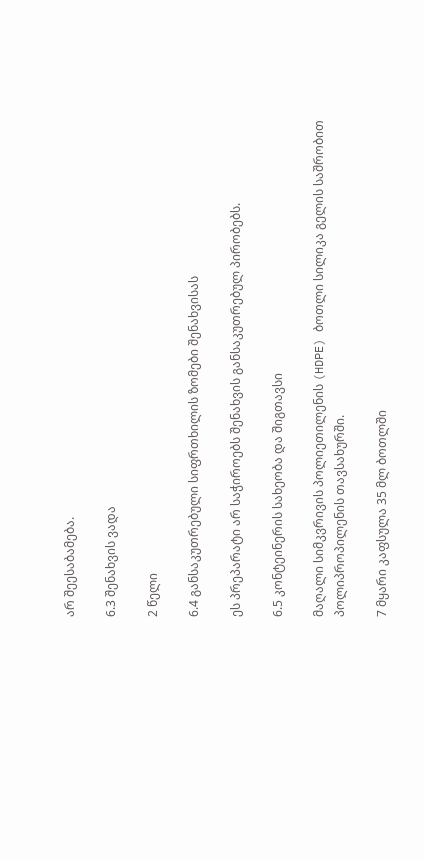არ შეესაბამება.

6.3 შენახვის ვადა

2 წელი

6.4 განსაკუთრებული სიფრთხილის ზომები შენახვისას

ეს პრეპარატი არ საჭიროებს შენახვის განსაკუთრებულ პირობებს.

6.5 კონტეინერის სახეობა და შიგთავსი

მაღალი სიმკვრივის პოლიეთილენის (HDPE) ბოთლი სილიკა გელის საშრობით პოლიპროპილენის თავსახურში.

7 მყარი კაფსულა 35 მლ ბოთლში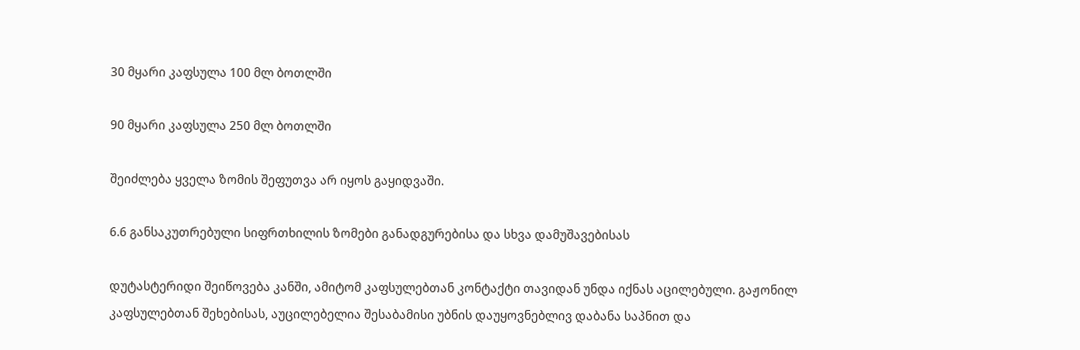30 მყარი კაფსულა 100 მლ ბოთლში

90 მყარი კაფსულა 250 მლ ბოთლში

შეიძლება ყველა ზომის შეფუთვა არ იყოს გაყიდვაში.

6.6 განსაკუთრებული სიფრთხილის ზომები განადგურებისა და სხვა დამუშავებისას

დუტასტერიდი შეიწოვება კანში, ამიტომ კაფსულებთან კონტაქტი თავიდან უნდა იქნას აცილებული. გაჟონილ კაფსულებთან შეხებისას, აუცილებელია შესაბამისი უბნის დაუყოვნებლივ დაბანა საპნით და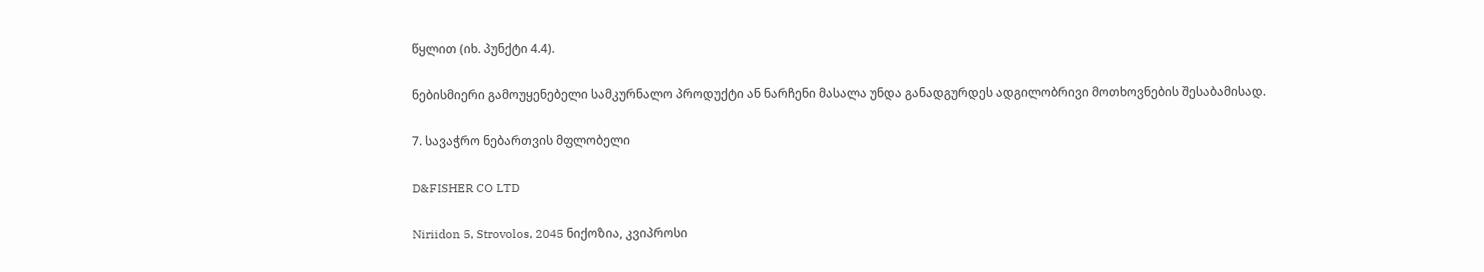წყლით (იხ. პუნქტი 4.4).

ნებისმიერი გამოუყენებელი სამკურნალო პროდუქტი ან ნარჩენი მასალა უნდა განადგურდეს ადგილობრივი მოთხოვნების შესაბამისად.

7. სავაჭრო ნებართვის მფლობელი

D&FISHER CO LTD

Niriidon 5, Strovolos, 2045 ნიქოზია, კვიპროსი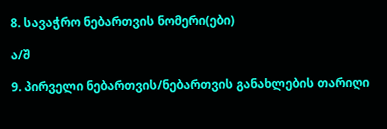8. სავაჭრო ნებართვის ნომერი(ები)

ა/შ

9. პირველი ნებართვის/ნებართვის განახლების თარიღი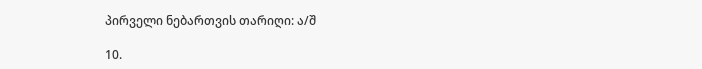პირველი ნებართვის თარიღი: ა/შ

10.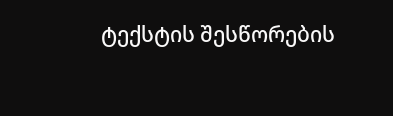ტექსტის შესწორების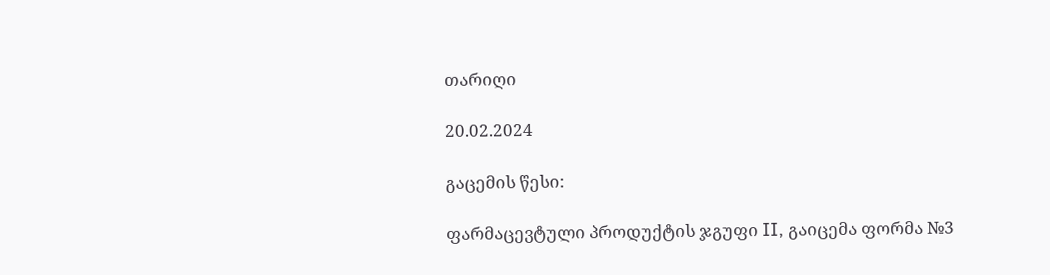თარიღი

20.02.2024

გაცემის წესი:

ფარმაცევტული პროდუქტის ჯგუფი II, გაიცემა ფორმა №3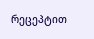რეცეპტით